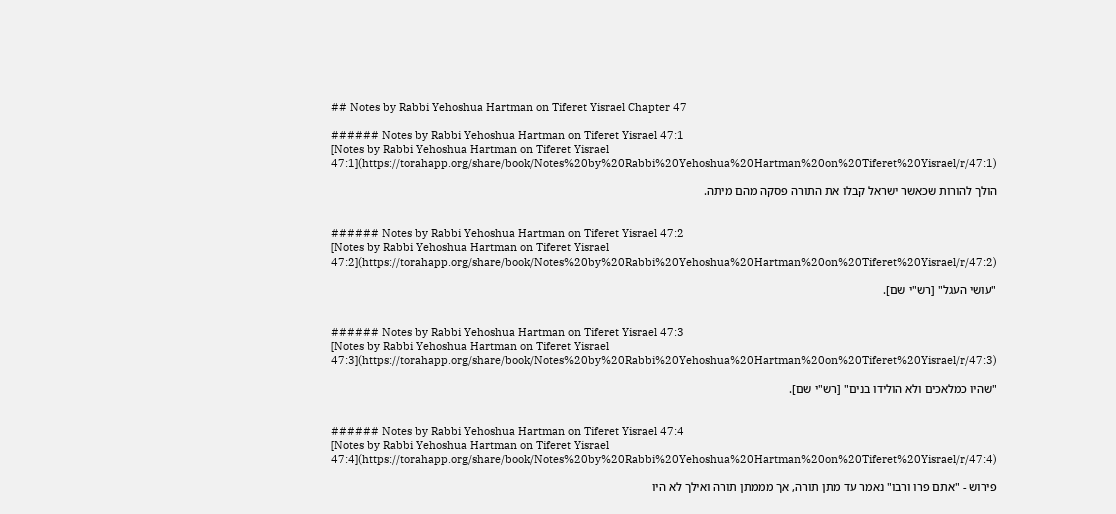## Notes by Rabbi Yehoshua Hartman on Tiferet Yisrael Chapter 47

###### Notes by Rabbi Yehoshua Hartman on Tiferet Yisrael 47:1
[Notes by Rabbi Yehoshua Hartman on Tiferet Yisrael 47:1](https://torahapp.org/share/book/Notes%20by%20Rabbi%20Yehoshua%20Hartman%20on%20Tiferet%20Yisrael/r/47:1)

הולך להורות שכאשר ישראל קבלו את התורה פסקה מהם מיתה.


###### Notes by Rabbi Yehoshua Hartman on Tiferet Yisrael 47:2
[Notes by Rabbi Yehoshua Hartman on Tiferet Yisrael 47:2](https://torahapp.org/share/book/Notes%20by%20Rabbi%20Yehoshua%20Hartman%20on%20Tiferet%20Yisrael/r/47:2)

"עושי העגל" [רש"י שם].


###### Notes by Rabbi Yehoshua Hartman on Tiferet Yisrael 47:3
[Notes by Rabbi Yehoshua Hartman on Tiferet Yisrael 47:3](https://torahapp.org/share/book/Notes%20by%20Rabbi%20Yehoshua%20Hartman%20on%20Tiferet%20Yisrael/r/47:3)

"שהיו כמלאכים ולא הולידו בנים" [רש"י שם].


###### Notes by Rabbi Yehoshua Hartman on Tiferet Yisrael 47:4
[Notes by Rabbi Yehoshua Hartman on Tiferet Yisrael 47:4](https://torahapp.org/share/book/Notes%20by%20Rabbi%20Yehoshua%20Hartman%20on%20Tiferet%20Yisrael/r/47:4)

פירוש - "אתם פרו ורבו" נאמר עד מתן תורה, אך מממתן תורה ואילך לא היו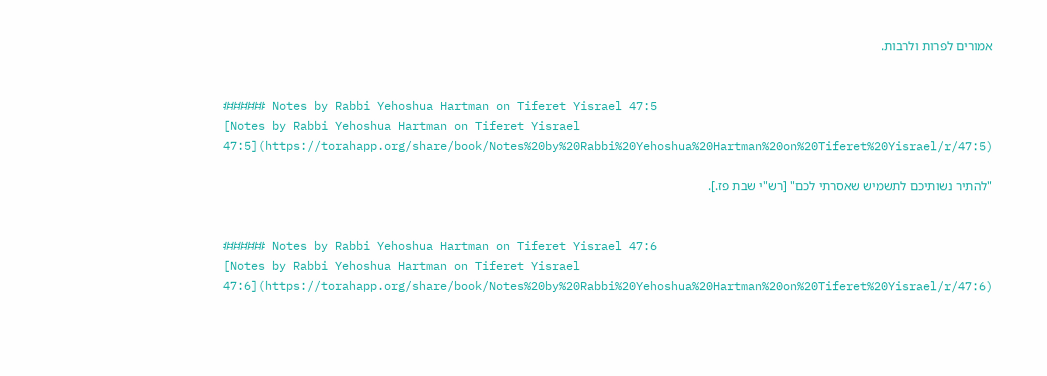אמורים לפרות ולרבות.


###### Notes by Rabbi Yehoshua Hartman on Tiferet Yisrael 47:5
[Notes by Rabbi Yehoshua Hartman on Tiferet Yisrael 47:5](https://torahapp.org/share/book/Notes%20by%20Rabbi%20Yehoshua%20Hartman%20on%20Tiferet%20Yisrael/r/47:5)

"להתיר נשותיכם לתשמיש שאסרתי לכם" [רש"י שבת פז.].


###### Notes by Rabbi Yehoshua Hartman on Tiferet Yisrael 47:6
[Notes by Rabbi Yehoshua Hartman on Tiferet Yisrael 47:6](https://torahapp.org/share/book/Notes%20by%20Rabbi%20Yehoshua%20Hartman%20on%20Tiferet%20Yisrael/r/47:6)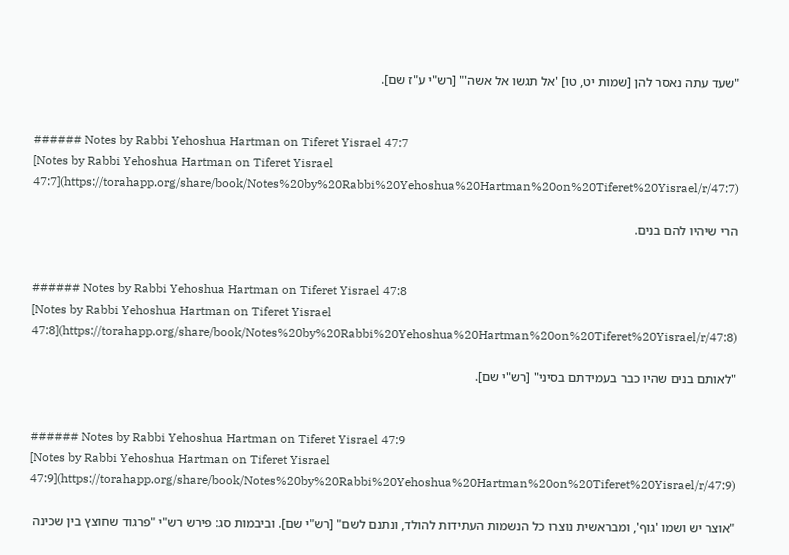"שעד עתה נאסר להן [שמות יט, טו] 'אל תגשו אל אשה'" [רש"י ע"ז שם].


###### Notes by Rabbi Yehoshua Hartman on Tiferet Yisrael 47:7
[Notes by Rabbi Yehoshua Hartman on Tiferet Yisrael 47:7](https://torahapp.org/share/book/Notes%20by%20Rabbi%20Yehoshua%20Hartman%20on%20Tiferet%20Yisrael/r/47:7)

הרי שיהיו להם בנים.


###### Notes by Rabbi Yehoshua Hartman on Tiferet Yisrael 47:8
[Notes by Rabbi Yehoshua Hartman on Tiferet Yisrael 47:8](https://torahapp.org/share/book/Notes%20by%20Rabbi%20Yehoshua%20Hartman%20on%20Tiferet%20Yisrael/r/47:8)

"לאותם בנים שהיו כבר בעמידתם בסיני" [רש"י שם].


###### Notes by Rabbi Yehoshua Hartman on Tiferet Yisrael 47:9
[Notes by Rabbi Yehoshua Hartman on Tiferet Yisrael 47:9](https://torahapp.org/share/book/Notes%20by%20Rabbi%20Yehoshua%20Hartman%20on%20Tiferet%20Yisrael/r/47:9)

"אוצר יש ושמו 'גוף', ומבראשית נוצרו כל הנשמות העתידות להולד, ונתנם לשם" [רש"י שם]. וביבמות סג: פירש רש"י "פרגוד שחוצץ בין שכינה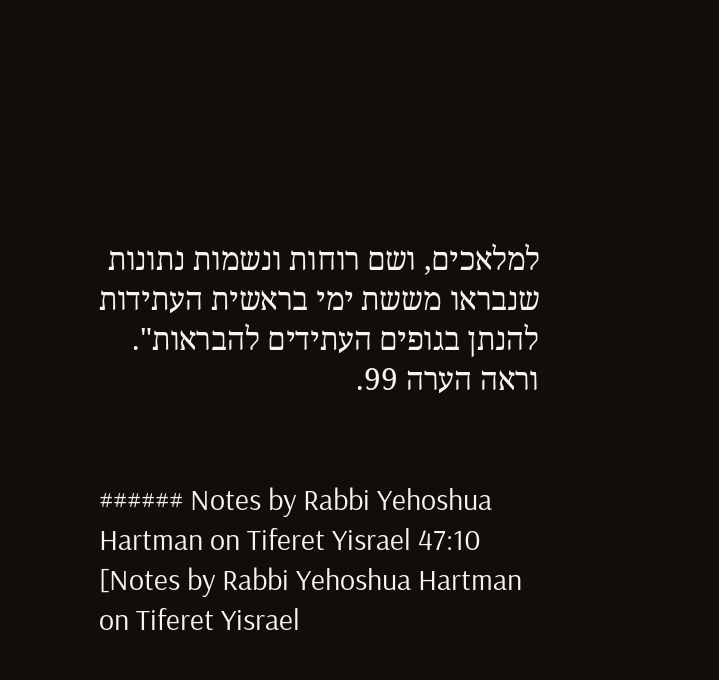למלאכים, ושם רוחות ונשמות נתונות שנבראו מששת ימי בראשית העתידות להנתן בגופים העתידים להבראות". וראה הערה 99.


###### Notes by Rabbi Yehoshua Hartman on Tiferet Yisrael 47:10
[Notes by Rabbi Yehoshua Hartman on Tiferet Yisrael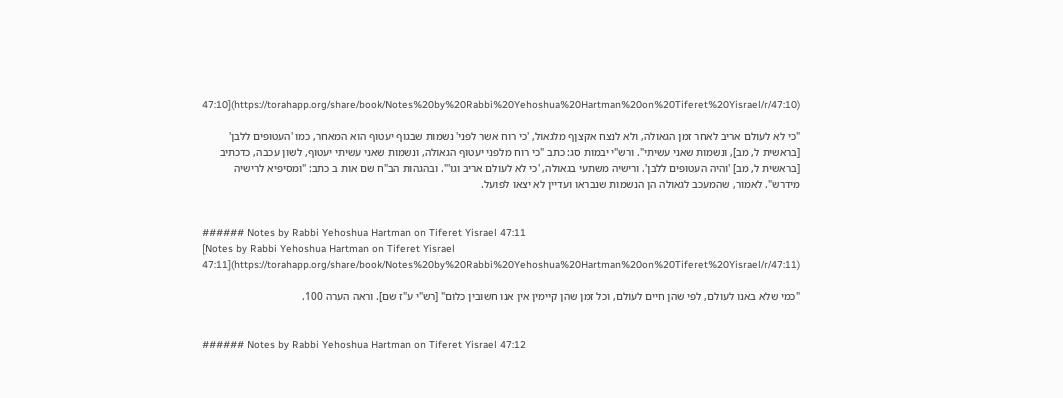47:10](https://torahapp.org/share/book/Notes%20by%20Rabbi%20Yehoshua%20Hartman%20on%20Tiferet%20Yisrael/r/47:10)

"כי לא לעולם אריב לאחר זמן הגאולה, ולא לנצח אקצןף מלגאול, 'כי רוח אשר לפני' נשמות שבגוף יעטוף הוא המאחר, כמו 'העטופים ללבן' [בראשית ל, מב], ונשמות שאני עשיתי". ורש"י יבמות סג: כתב "כי רוח מלפני יעטוף הגאולה, ונשמות שאני עשיתי יעטוף, לשון עכבה, כדכתיב [בראשית ל, מב] 'והיה העטופים ללבן'. ורישיה משתעי בגאולה, 'כי לא לעולם אריב וגו'". ובהגהות הב"ח שם אות ב כתב: "ומסיפיא לרישיה מידרש". לאמור, שהמעכב לגאולה הן הנשמות שנבראו ועדיין לא יצאו לפועל.


###### Notes by Rabbi Yehoshua Hartman on Tiferet Yisrael 47:11
[Notes by Rabbi Yehoshua Hartman on Tiferet Yisrael 47:11](https://torahapp.org/share/book/Notes%20by%20Rabbi%20Yehoshua%20Hartman%20on%20Tiferet%20Yisrael/r/47:11)

"כמי שלא באנו לעולם, לפי שהן חיים לעולם, וכל זמן שהן קיימין אין אנו חשובין כלום" [רש"י ע"ז שם]. וראה הערה 100.


###### Notes by Rabbi Yehoshua Hartman on Tiferet Yisrael 47:12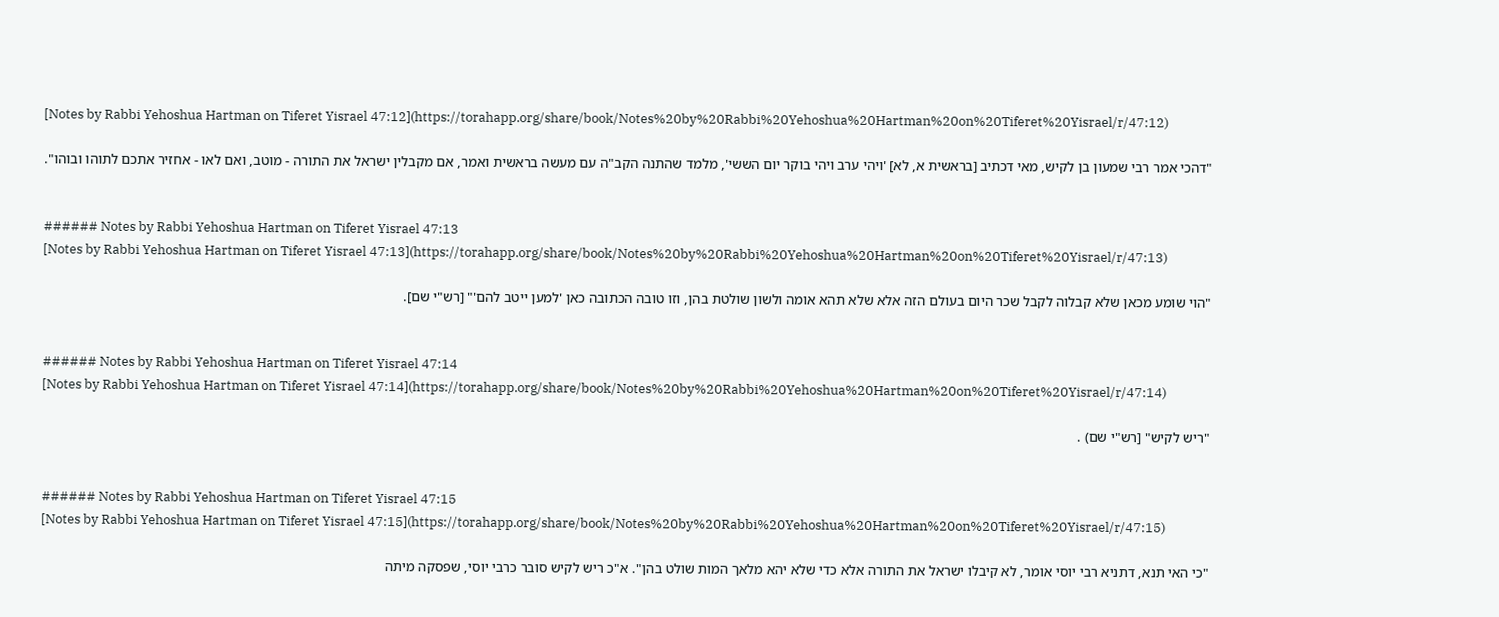[Notes by Rabbi Yehoshua Hartman on Tiferet Yisrael 47:12](https://torahapp.org/share/book/Notes%20by%20Rabbi%20Yehoshua%20Hartman%20on%20Tiferet%20Yisrael/r/47:12)

"דהכי אמר רבי שמעון בן לקיש, מאי דכתיב [בראשית א, לא] 'ויהי ערב ויהי בוקר יום הששי', מלמד שהתנה הקב"ה עם מעשה בראשית ואמר, אם מקבלין ישראל את התורה - מוטב, ואם לאו - אחזיר אתכם לתוהו ובוהו".


###### Notes by Rabbi Yehoshua Hartman on Tiferet Yisrael 47:13
[Notes by Rabbi Yehoshua Hartman on Tiferet Yisrael 47:13](https://torahapp.org/share/book/Notes%20by%20Rabbi%20Yehoshua%20Hartman%20on%20Tiferet%20Yisrael/r/47:13)

"הוי שומע מכאן שלא קבלוה לקבל שכר היום בעולם הזה אלא שלא תהא אומה ולשון שולטת בהן, וזו טובה הכתובה כאן 'למען ייטב להם'" [רש"י שם].


###### Notes by Rabbi Yehoshua Hartman on Tiferet Yisrael 47:14
[Notes by Rabbi Yehoshua Hartman on Tiferet Yisrael 47:14](https://torahapp.org/share/book/Notes%20by%20Rabbi%20Yehoshua%20Hartman%20on%20Tiferet%20Yisrael/r/47:14)

"ריש לקיש" [רש"י שם) .


###### Notes by Rabbi Yehoshua Hartman on Tiferet Yisrael 47:15
[Notes by Rabbi Yehoshua Hartman on Tiferet Yisrael 47:15](https://torahapp.org/share/book/Notes%20by%20Rabbi%20Yehoshua%20Hartman%20on%20Tiferet%20Yisrael/r/47:15)

"כי האי תנא, דתניא רבי יוסי אומר, לא קיבלו ישראל את התורה אלא כדי שלא יהא מלאך המות שולט בהן". א"כ ריש לקיש סובר כרבי יוסי, שפסקה מיתה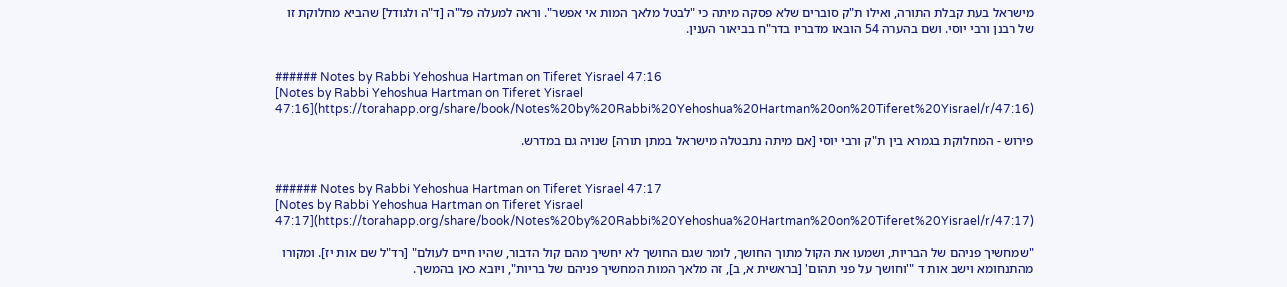מישראל בעת קבלת התורה, ואילו ת"ק סוברים שלא פסקה מיתה כי "לבטל מלאך המות אי אפשר". וראה למעלה פל"ה [ד"ה ולגודל] שהביא מחלוקת זו של רבנן ורבי יוסי. ושם בהערה 54 הובאו מדבריו בדר"ח בביאור הענין.


###### Notes by Rabbi Yehoshua Hartman on Tiferet Yisrael 47:16
[Notes by Rabbi Yehoshua Hartman on Tiferet Yisrael 47:16](https://torahapp.org/share/book/Notes%20by%20Rabbi%20Yehoshua%20Hartman%20on%20Tiferet%20Yisrael/r/47:16)

פירוש - המחלוקת בגמרא בין ת"ק ורבי יוסי [אם מיתה נתבטלה מישראל במתן תורה] שנויה גם במדרש.


###### Notes by Rabbi Yehoshua Hartman on Tiferet Yisrael 47:17
[Notes by Rabbi Yehoshua Hartman on Tiferet Yisrael 47:17](https://torahapp.org/share/book/Notes%20by%20Rabbi%20Yehoshua%20Hartman%20on%20Tiferet%20Yisrael/r/47:17)

"שמחשיך פניהם של הבריות, ושמעו את הקול מתוך החושך, לומר שגם החושך לא יחשיך מהם קול הדבור, שהיו חיים לעולם" [רד"ל שם אות יז]. ומקורו מהתנחומא וישב אות ד "'וחושך על פני תהום' [בראשית א, ב], זה מלאך המות המחשיך פניהם של בריות", ויובא כאן בהמשך.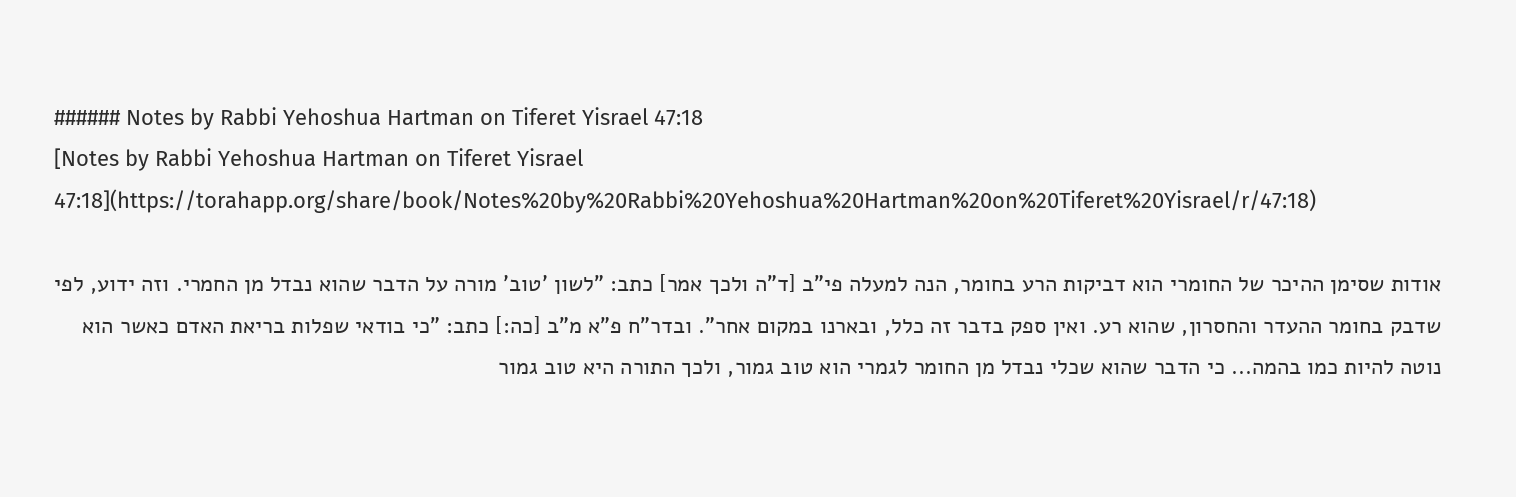###### Notes by Rabbi Yehoshua Hartman on Tiferet Yisrael 47:18
[Notes by Rabbi Yehoshua Hartman on Tiferet Yisrael 47:18](https://torahapp.org/share/book/Notes%20by%20Rabbi%20Yehoshua%20Hartman%20on%20Tiferet%20Yisrael/r/47:18)

אודות שסימן ההיכר של החומרי הוא דביקות הרע בחומר, הנה למעלה פי"ב [ד"ה ולכך אמר] כתב: "לשון 'טוב' מורה על הדבר שהוא נבדל מן החמרי. וזה ידוע, לפי שדבק בחומר ההעדר והחסרון, שהוא רע. ואין ספק בדבר זה כלל, ובארנו במקום אחר". ובדר"ח פ"א מ"ב [כה:] כתב: "כי בודאי שפלות בריאת האדם כאשר הוא נוטה להיות כמו בהמה... כי הדבר שהוא שכלי נבדל מן החומר לגמרי הוא טוב גמור, ולכך התורה היא טוב גמור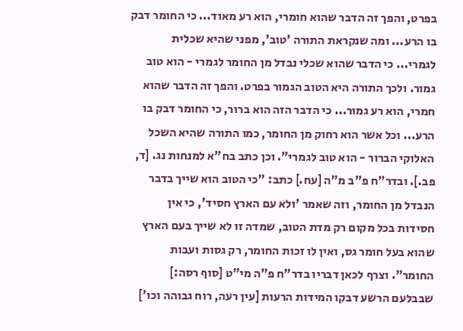בפרט, והפך זה הדבר שהוא חומרי, הוא רע מאוד... כי החומר דבק בו הרע... ומה שנקראת התורה 'טוב', מפני שהיא שכלית לגמרי... כי הדבר שהוא שכלי נבדל מן החומר לגמרי - הוא טוב גמור. ולכך התורה היא הטוב הגמור בפרט. והפך זה הדבר שהוא חמרי, הוא רע גמור... כי הדבר הזה הוא ברור, כי החומר דבק בו הרע... וכל אשר הוא רחוק מן החומר, כמו התורה שהיא השכל האלוקי הברור - הוא טוב לגמרי". וכן כתב בח"א למנחות נג. [ד, פב.]. ובדר"ח פ"ב מ"ה [עח.] כתב: "כי הטוב הוא שייך בדבר הנבדל מן החומר, וזה שאמר 'ולא עם הארץ חסיד', כי אין חסידות בכל מקום רק מדת הטוב, שמדה זו לא שייך בעם הארץ שהוא בעל חומר גס, ואין לו זכות החומר, רק גסות ועבות החומר". וצרף לכאן דבריו בדר"ח פ"ה מי"ט [סוף רסה:] שבבלעם הרשע דבקו המידות הרעות [עין רעה, רוח גבוהה וכו']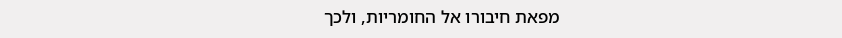מפאת חיבורו אל החומריות, ולכך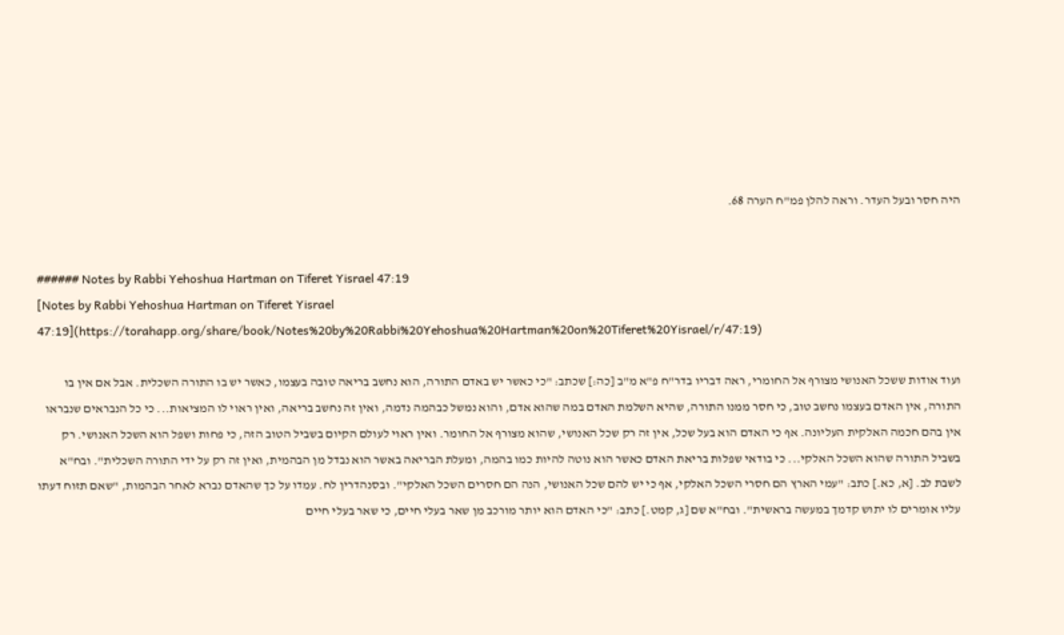היה חסר ובעל העדר. וראה להלן פמ"ח הערה 68.


###### Notes by Rabbi Yehoshua Hartman on Tiferet Yisrael 47:19
[Notes by Rabbi Yehoshua Hartman on Tiferet Yisrael 47:19](https://torahapp.org/share/book/Notes%20by%20Rabbi%20Yehoshua%20Hartman%20on%20Tiferet%20Yisrael/r/47:19)

ועוד אודות ששכל האנושי מצורף אל החומרי, ראה דבריו בדר"ח פ"א מ"ב [כה:] שכתב: "כי כאשר יש באדם התורה, הוא נחשב בריאה טובה בעצמו, כאשר יש בו התורה השכלית. אבל אם אין בו התורה, אין האדם בעצמו נחשב טוב, כי חסר ממנו התורה, שהיא השלמת האדם במה שהוא אדם, והוא נמשל כבהמה נדמה, ואין זה נחשב בריאה, ואין ראוי לו המציאות... כי כל הנבראים שנבראו אין בהם חכמה האלקית העליונה. אף כי האדם הוא בעל שכל, אין זה רק שכל האנושי, שהוא מצורף אל החומר. ואין ראוי לעולם הקיום בשביל הטוב הזה, כי פחות ושפל הוא השכל האנושי. רק בשביל התורה שהוא השכל האלקי... כי בודאי שפלות בריאת האדם כאשר הוא נוטה להיות כמו בהמה, ומעלת הבריאה באשר הוא נבדל מן הבהמית, ואין זה רק על ידי התורה השכלית". ובח"א לשבת לב. [א, כא.] כתב: "עמי הארץ הם חסרי השכל האלקי, אף כי יש להם שכל האנושי, הנה הם חסרים השכל האלקי". ובסנהדרין לח. עמדו על כך שהאדם נברא לאחר הבהמות, "שאם תזוח דעתו עליו אומרים לו יתוש קדמך במעשה בראשית". ובח"א שם [ג, קמט.] כתב: "כי האדם הוא יותר מורכב מן שאר בעלי חיים, כי שאר בעלי חיים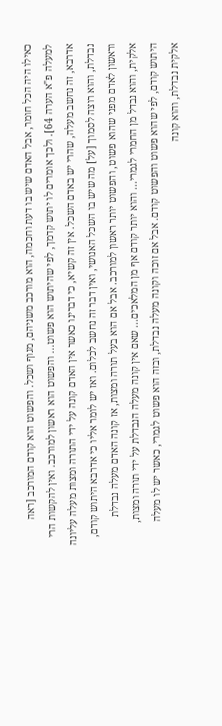כאילו היה הכל חומר, אבל האדם שיש בו דעת וחכמה, הוא מורכב משניהם, מגוף ושכל. והפשוט הוא קודם המורכב [ראה למעלה פ"א הערה 64]. ולכך אומרים לו יתוש קדמך, לפי שהיתוש הוא פשוט... והפשוט הוא ראשון למורכב. ואין להקשות הרי אדרבא, זה נחשב מעלה, שהרי יש באדם השכל. אין זה קשיא, כי דברינו כאשר אין האדם קונה על ידי התורה ומצות מעלה עליונה נבדלת, והוא רוצה לסמוך [על] מה שיש בו השכל האנושי, ואין דבר זה נחשב לכלום. ואז יש לומר אליו כי אדרבא היתוש קודם, וראשון לאדם מפני שהוא פשוט, והפשוט יותר ראשון למורכב. אבל אם הוא בעל תורה ומצות, אז קונה האדם מעלה נבדלת אלקית, והוא נבדל מן החמרי לגמרי... והוא יותר קודם אף מן המלאכים... שאם אין קונה מעלה הנבדלת על ידי תורה ומצות, היתוש קודם, לפי שהוא פשוט והפשוט קודם. אבל אם זוכה וקונה מעלה נבדלת, ובזה הוא פשוט לגמרי, כאשר יש לו מעלה אלקית נבדלת, והוא קונה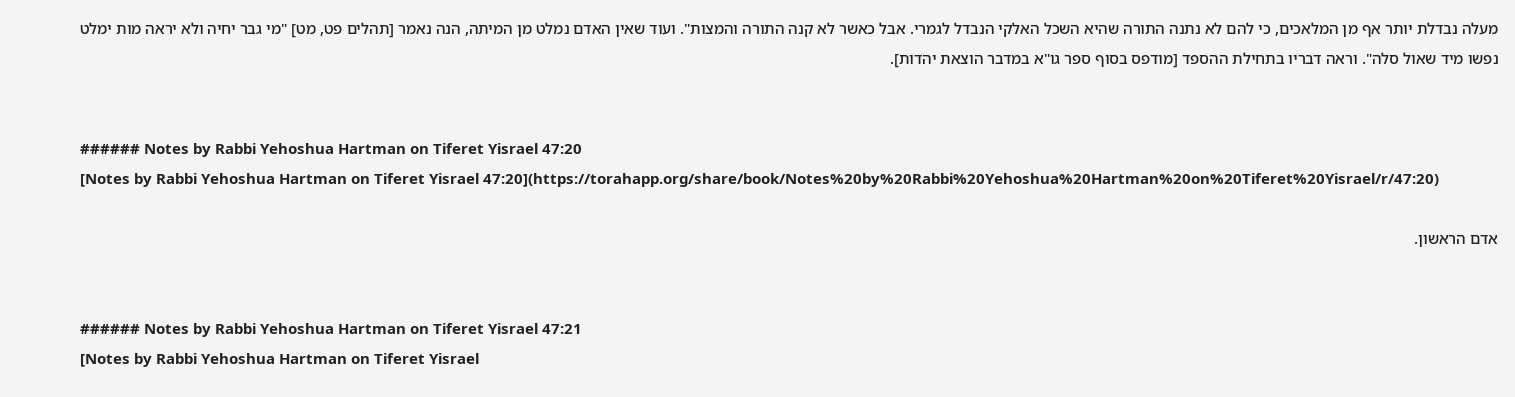מעלה נבדלת יותר אף מן המלאכים, כי להם לא נתנה התורה שהיא השכל האלקי הנבדל לגמרי. אבל כאשר לא קנה התורה והמצות". ועוד שאין האדם נמלט מן המיתה, הנה נאמר [תהלים פט, מט] "מי גבר יחיה ולא יראה מות ימלט נפשו מיד שאול סלה". וראה דבריו בתחילת ההספד [מודפס בסוף ספר גו"א במדבר הוצאת יהדות].


###### Notes by Rabbi Yehoshua Hartman on Tiferet Yisrael 47:20
[Notes by Rabbi Yehoshua Hartman on Tiferet Yisrael 47:20](https://torahapp.org/share/book/Notes%20by%20Rabbi%20Yehoshua%20Hartman%20on%20Tiferet%20Yisrael/r/47:20)

אדם הראשון.


###### Notes by Rabbi Yehoshua Hartman on Tiferet Yisrael 47:21
[Notes by Rabbi Yehoshua Hartman on Tiferet Yisrael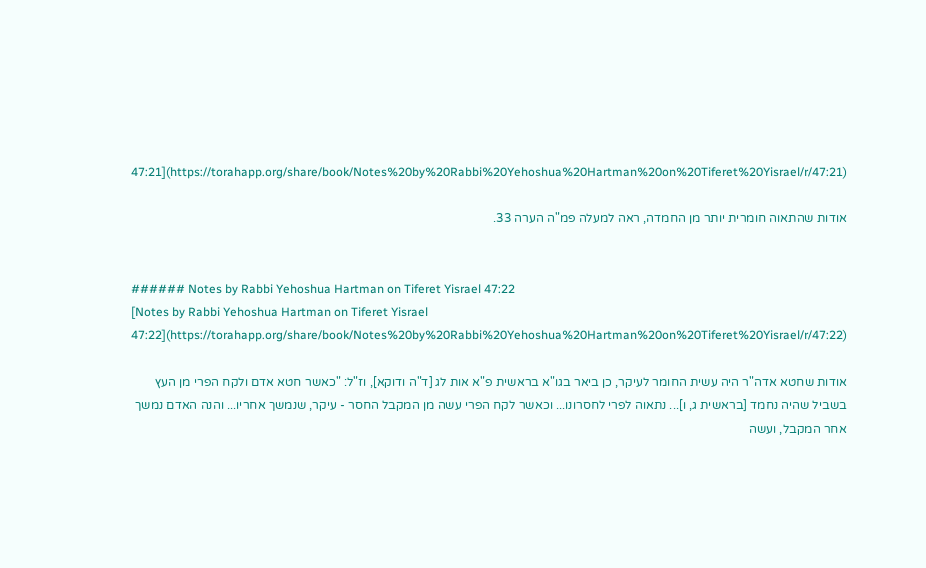47:21](https://torahapp.org/share/book/Notes%20by%20Rabbi%20Yehoshua%20Hartman%20on%20Tiferet%20Yisrael/r/47:21)

אודות שהתאוה חומרית יותר מן החמדה, ראה למעלה פמ"ה הערה 33.


###### Notes by Rabbi Yehoshua Hartman on Tiferet Yisrael 47:22
[Notes by Rabbi Yehoshua Hartman on Tiferet Yisrael 47:22](https://torahapp.org/share/book/Notes%20by%20Rabbi%20Yehoshua%20Hartman%20on%20Tiferet%20Yisrael/r/47:22)

אודות שחטא אדה"ר היה עשית החומר לעיקר, כן ביאר בגו"א בראשית פ"א אות לג [ד"ה ודוקא], וז"ל: "כאשר חטא אדם ולקח הפרי מן העץ בשביל שהיה נחמד [בראשית ג, ו]... נתאוה לפרי לחסרונו... וכאשר לקח הפרי עשה מן המקבל החסר - עיקר, שנמשך אחריו... והנה האדם נמשך אחר המקבל, ועשה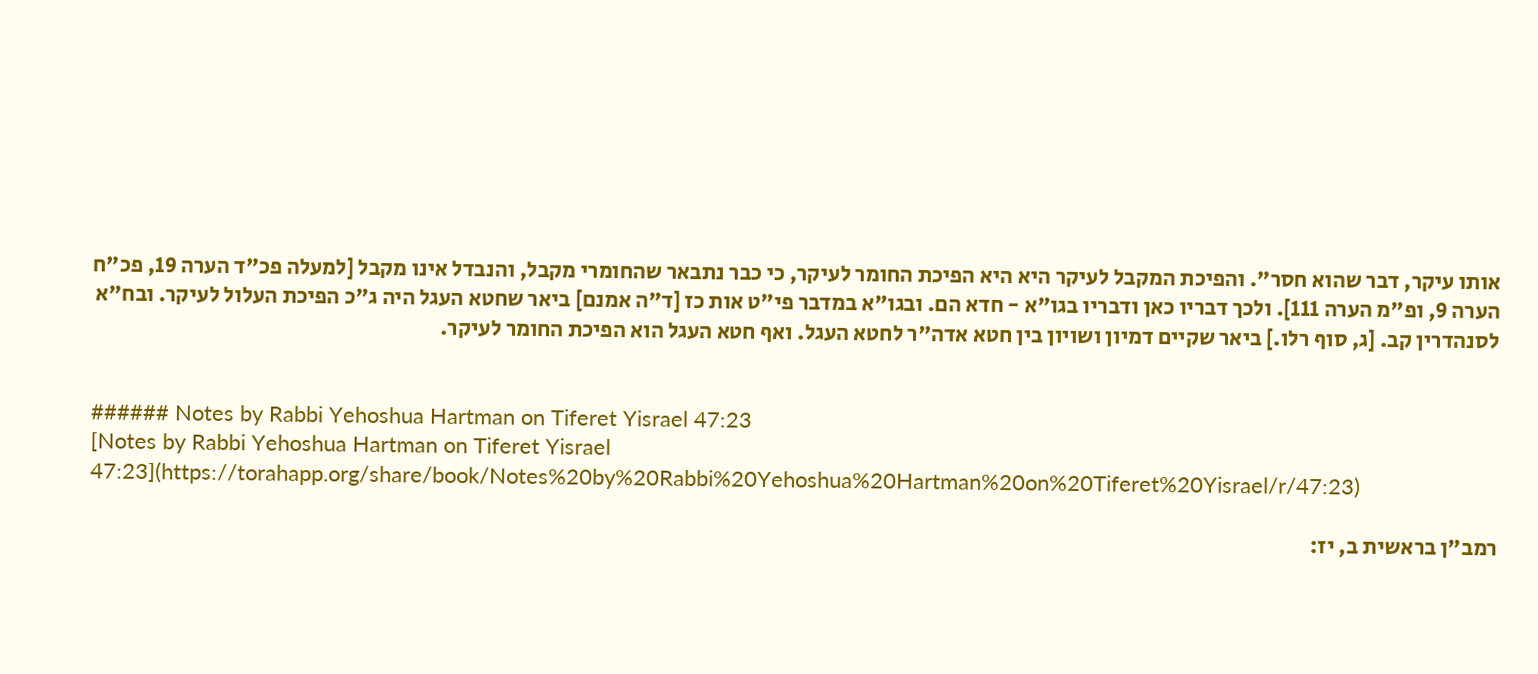אותו עיקר, דבר שהוא חסר". והפיכת המקבל לעיקר היא היא הפיכת החומר לעיקר, כי כבר נתבאר שהחומרי מקבל, והנבדל אינו מקבל [למעלה פכ"ד הערה 19, פכ"ח הערה 9, ופ"מ הערה 111]. ולכך דבריו כאן ודבריו בגו"א - חדא הם. ובגו"א במדבר פי"ט אות כז [ד"ה אמנם] ביאר שחטא העגל היה ג"כ הפיכת העלול לעיקר. ובח"א לסנהדרין קב. [ג, סוף רלו.] ביאר שקיים דמיון ושויון בין חטא אדה"ר לחטא העגל. ואף חטא העגל הוא הפיכת החומר לעיקר.


###### Notes by Rabbi Yehoshua Hartman on Tiferet Yisrael 47:23
[Notes by Rabbi Yehoshua Hartman on Tiferet Yisrael 47:23](https://torahapp.org/share/book/Notes%20by%20Rabbi%20Yehoshua%20Hartman%20on%20Tiferet%20Yisrael/r/47:23)

רמב"ן בראשית ב, יז: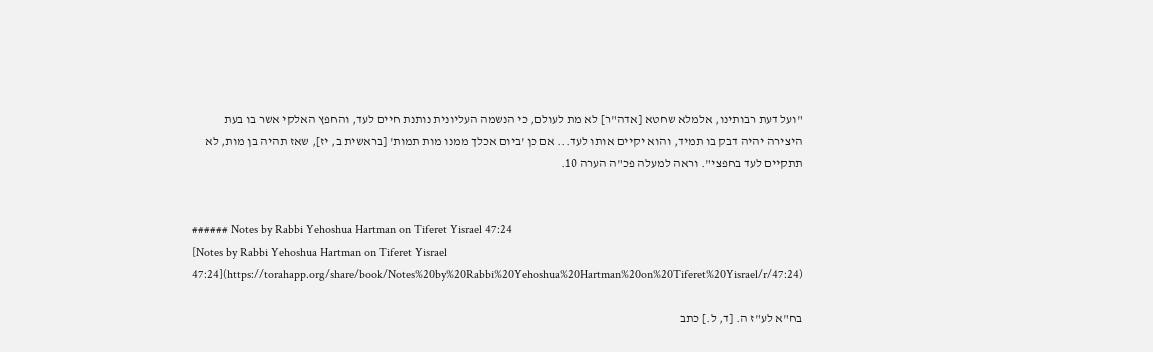"ועל דעת רבותינו, אלמלא שחטא [אדה"ר] לא מת לעולם, כי הנשמה העליונית נותנת חיים לעד, והחפץ האלקי אשר בו בעת היצירה יהיה דבק בו תמיד, והוא יקיים אותו לעד... אם כן 'ביום אכלך ממנו מות תמות' [בראשית ב, יז], שאז תהיה בן מות, לא תתקיים לעד בחפצי". וראה למעלה פכ"ה הערה 10.


###### Notes by Rabbi Yehoshua Hartman on Tiferet Yisrael 47:24
[Notes by Rabbi Yehoshua Hartman on Tiferet Yisrael 47:24](https://torahapp.org/share/book/Notes%20by%20Rabbi%20Yehoshua%20Hartman%20on%20Tiferet%20Yisrael/r/47:24)

בח"א לע"ז ה. [ד, ל.] כתב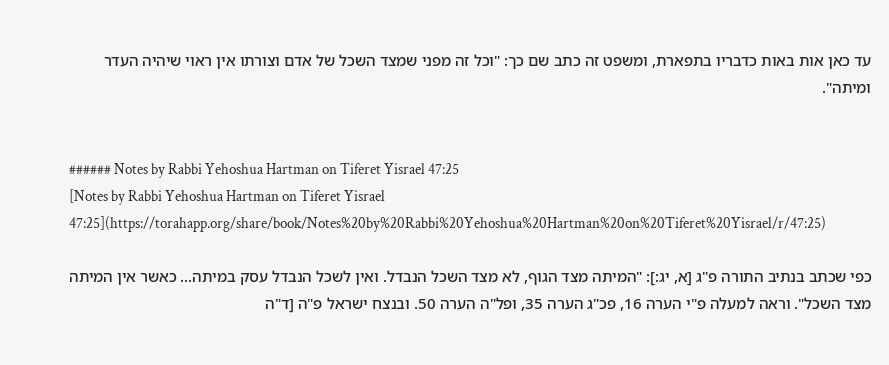עד כאן אות באות כדבריו בתפארת, ומשפט זה כתב שם כך: "וכל זה מפני שמצד השכל של אדם וצורתו אין ראוי שיהיה העדר ומיתה".


###### Notes by Rabbi Yehoshua Hartman on Tiferet Yisrael 47:25
[Notes by Rabbi Yehoshua Hartman on Tiferet Yisrael 47:25](https://torahapp.org/share/book/Notes%20by%20Rabbi%20Yehoshua%20Hartman%20on%20Tiferet%20Yisrael/r/47:25)

כפי שכתב בנתיב התורה פ"ג [א, יג:]: "המיתה מצד הגוף, לא מצד השכל הנבדל. ואין לשכל הנבדל עסק במיתה... כאשר אין המיתה מצד השכל". וראה למעלה פ"י הערה 16, פכ"ג הערה 35, ופל"ה הערה 50. ובנצח ישראל פ"ה [ד"ה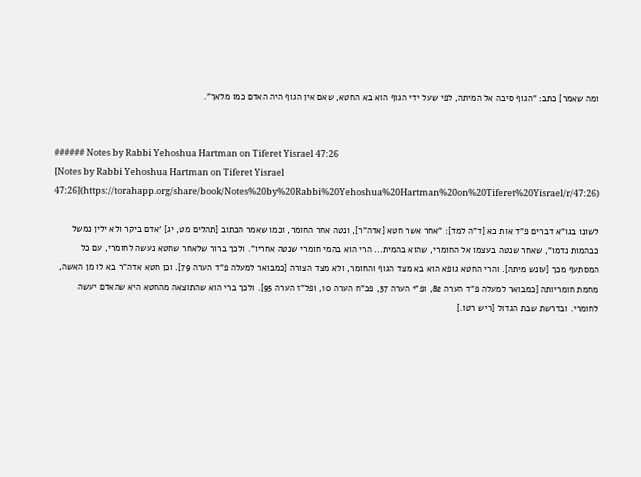ומה שאמר] כתב: "הגוף סיבה אל המיתה, לפי שעל ידי הגוף הוא בא החטא, שאם אין הגוף היה האדם כמו מלאך".


###### Notes by Rabbi Yehoshua Hartman on Tiferet Yisrael 47:26
[Notes by Rabbi Yehoshua Hartman on Tiferet Yisrael 47:26](https://torahapp.org/share/book/Notes%20by%20Rabbi%20Yehoshua%20Hartman%20on%20Tiferet%20Yisrael/r/47:26)

לשונו בגו"א דברים פ"ד אות כא [ד"ה למד]: "אחר אשר חטא [אדה"ר], ונטה אחר החומר, וכמו שאמר הכתוב [תהלים מט, יג] 'אדם ביקר ולא ילין נמשל כבהמות נדמו", שאחר שנטה בעצמו אל החומרי, שהוא בהמית... הרי הוא בהמי חומרי שנטה אחריו". ולכך ברור שלאחר שחטא נעשה לחומרי, עם כל המסתעף מכך [עונש מיתה]. והרי החטא גופא הוא בא מצד הגוף והחומר, ולא מצד הצורה [כמבואר למעלה פ"ד הערה 79]. וכן חטא אדה"ר בא לו מן האשה, מחמת חומריותה [כמבואר למעלה פ"ד הערה 82, ופ"י הערה 37, פכ"ח הערה 10, ופל"ז הערה 95]. ולכך ברי הוא שהתוצאה מהחטא היא שהאדם יעשה לחומרי. ובדרשת שבת הגדול [ריש רטו.]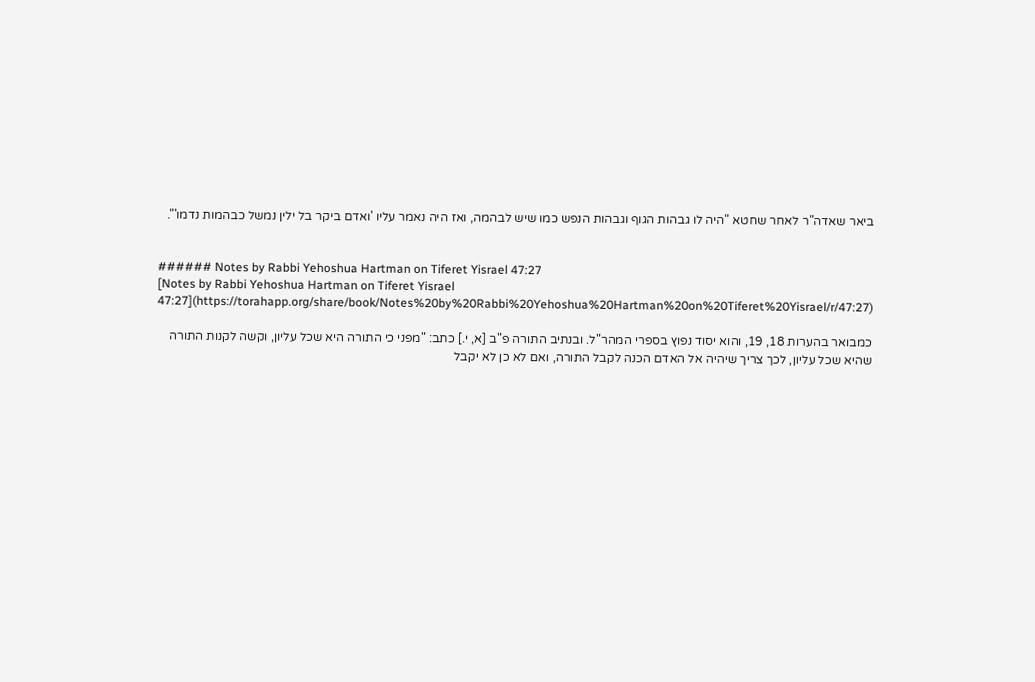ביאר שאדה"ר לאחר שחטא "היה לו גבהות הגוף וגבהות הנפש כמו שיש לבהמה, ואז היה נאמר עליו 'ואדם ביקר בל ילין נמשל כבהמות נדמו'".


###### Notes by Rabbi Yehoshua Hartman on Tiferet Yisrael 47:27
[Notes by Rabbi Yehoshua Hartman on Tiferet Yisrael 47:27](https://torahapp.org/share/book/Notes%20by%20Rabbi%20Yehoshua%20Hartman%20on%20Tiferet%20Yisrael/r/47:27)

כמבואר בהערות 18, 19, והוא יסוד נפוץ בספרי המהר"ל. ובנתיב התורה פ"ב [א, י.] כתב: "מפני כי התורה היא שכל עליון, וקשה לקנות התורה שהיא שכל עליון, לכך צריך שיהיה אל האדם הכנה לקבל התורה, ואם לא כן לא יקבל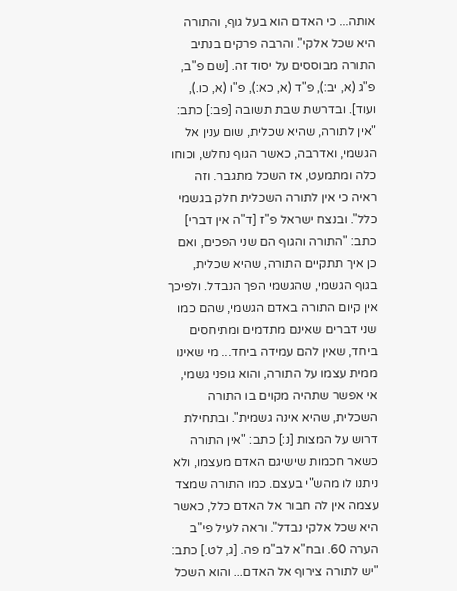אותה... כי האדם הוא בעל גוף, והתורה היא שכל אלקי". והרבה פרקים בנתיב התורה מבוססים על יסוד זה. [שם פ"ב, פ"ג (א, יב:), פ"ד (א, כא:), פ"ו (א, כו.), ועוד]. ובדרשת שבת תשובה [פב:] כתב: "אין לתורה, שהיא שכלית, שום ענין אל הגשמי, ואדרבה, כאשר הגוף נחלש, וכוחו כלה ומתמעט, אז השכל מתגבר. וזה ראיה כי אין לתורה השכלית חלק בגשמי כלל". ובנצח ישראל פ"ז [ד"ה אין דברי] כתב: "התורה והגוף הם שני הפכים, ואם כן איך תתקיים התורה, שהיא שכלית, בגוף הגשמי, שהגשמי הפך הנבדל. ולפיכך אין קיום התורה באדם הגשמי, שהם כמו שני דברים שאינם מתדמים ומתיחסים ביחד, שאין להם עמידה ביחד... מי שאינו ממית עצמו על התורה, והוא גופני גשמי, אי אפשר שתהיה מקוים בו התורה השכלית, שהיא אינה גשמית". ובתחילת דרוש על המצות [נ:] כתב: "אין התורה כשאר חכמות שישיגם האדם מעצמו, ולא ניתנו לו מהש"י בעצם. כמו התורה שמצד עצמה אין לה חבור אל האדם כלל, כאשר היא שכל אלקי נבדל". וראה לעיל פי"ב הערה 60. ובח"א לב"מ פה. [ג, לט.] כתב: "יש לתורה צירוף אל האדם... והוא השכל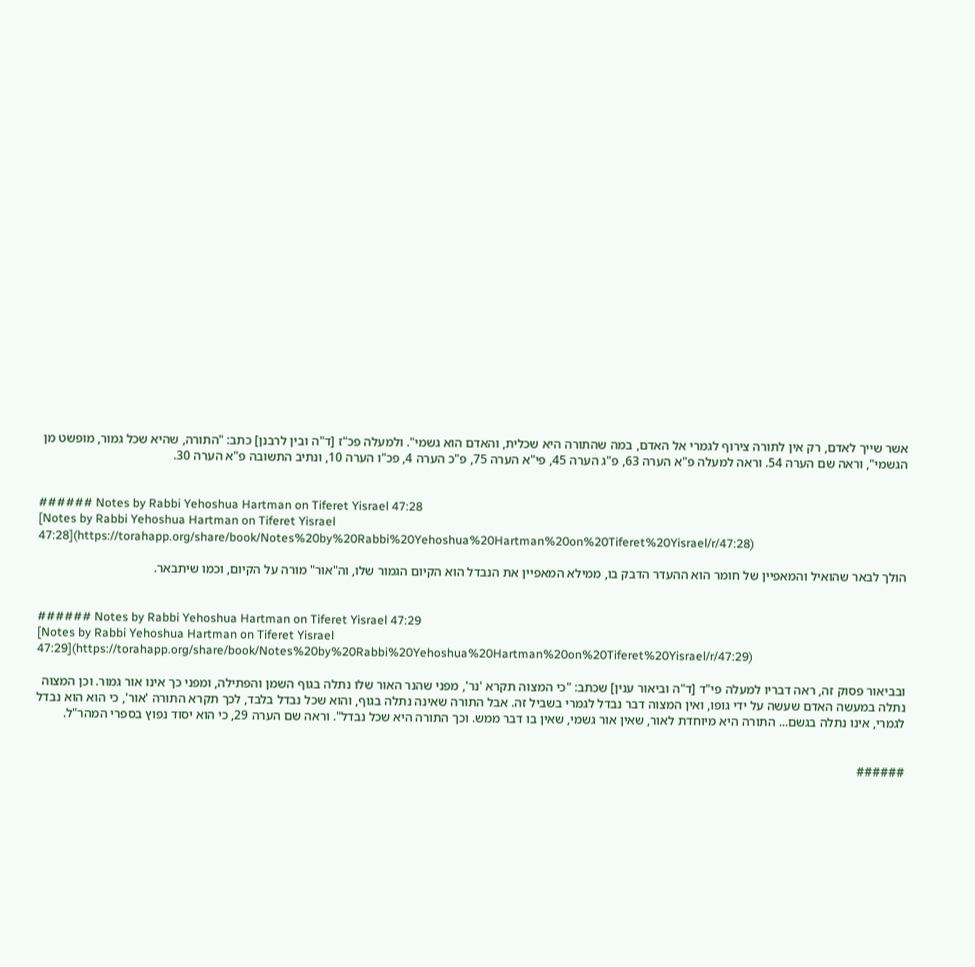אשר שייך לאדם, רק אין לתורה צירוף לגמרי אל האדם, במה שהתורה היא שכלית, והאדם הוא גשמי". ולמעלה פכ"ז [ד"ה ובין לרבנן] כתב: "התורה, שהיא שכל גמור, מופשט מן הגשמי", וראה שם הערה 54. וראה למעלה פ"א הערה 63, פ"ג הערה 45, פי"א הערה 75, פ"כ הערה 4, פכ"ו הערה 10, ונתיב התשובה פ"א הערה 30.


###### Notes by Rabbi Yehoshua Hartman on Tiferet Yisrael 47:28
[Notes by Rabbi Yehoshua Hartman on Tiferet Yisrael 47:28](https://torahapp.org/share/book/Notes%20by%20Rabbi%20Yehoshua%20Hartman%20on%20Tiferet%20Yisrael/r/47:28)

הולך לבאר שהואיל והמאפיין של חומר הוא ההעדר הדבק בו, ממילא המאפיין את הנבדל הוא הקיום הגמור שלו, וה"אור" מורה על הקיום, וכמו שיתבאר.


###### Notes by Rabbi Yehoshua Hartman on Tiferet Yisrael 47:29
[Notes by Rabbi Yehoshua Hartman on Tiferet Yisrael 47:29](https://torahapp.org/share/book/Notes%20by%20Rabbi%20Yehoshua%20Hartman%20on%20Tiferet%20Yisrael/r/47:29)

ובביאור פסוק זה, ראה דבריו למעלה פי"ד [ד"ה וביאור ענין] שכתב: "כי המצוה תקרא 'נר', מפני שהנר האור שלו נתלה בגוף השמן והפתילה, ומפני כך אינו אור גמור. וכן המצוה נתלה במעשה האדם שעשה על ידי גופו, ואין המצוה דבר נבדל לגמרי בשביל זה. אבל התורה שאינה נתלה בגוף, והוא שכל נבדל בלבד, לכך תקרא התורה 'אור', כי הוא הוא נבדל לגמרי, אינו נתלה בגשם... התורה היא מיוחדת לאור, שאין אור גשמי, שאין בו דבר ממש. וכך התורה היא שכל נבדל". וראה שם הערה 29, כי הוא יסוד נפוץ בספרי המהר"ל.


######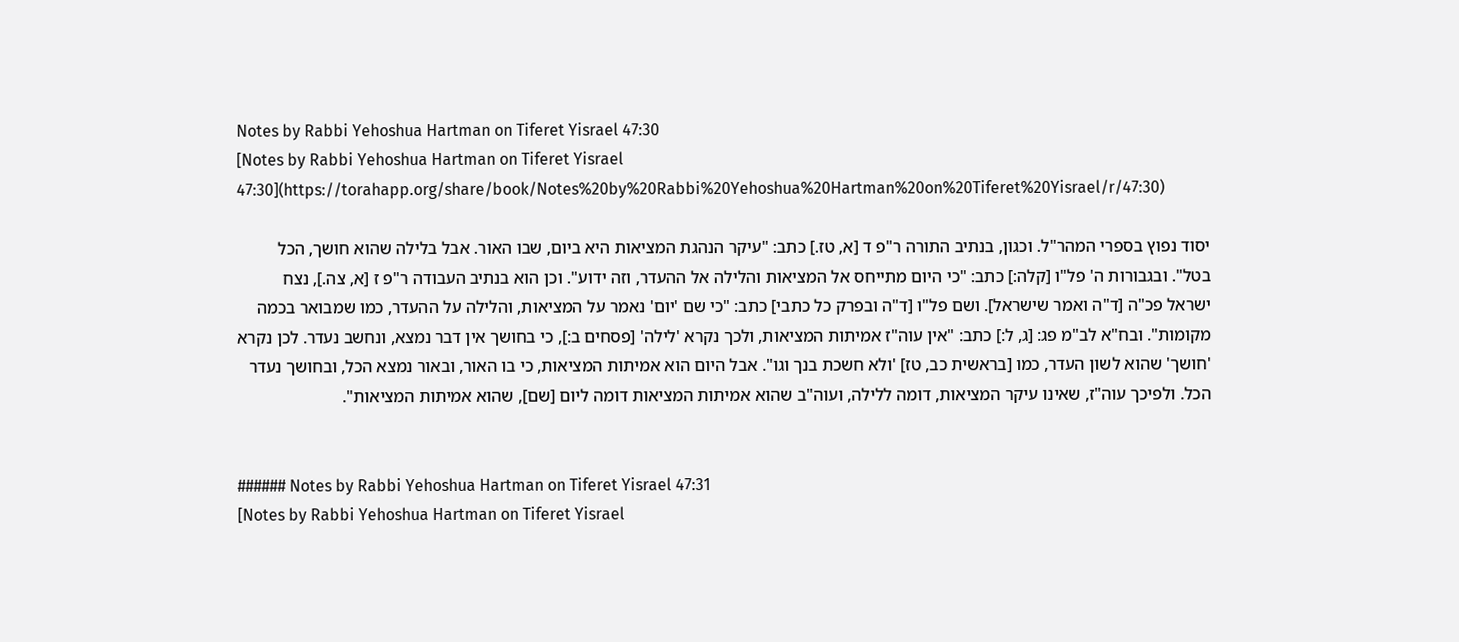Notes by Rabbi Yehoshua Hartman on Tiferet Yisrael 47:30
[Notes by Rabbi Yehoshua Hartman on Tiferet Yisrael 47:30](https://torahapp.org/share/book/Notes%20by%20Rabbi%20Yehoshua%20Hartman%20on%20Tiferet%20Yisrael/r/47:30)

יסוד נפוץ בספרי המהר"ל. וכגון, בנתיב התורה ר"פ ד [א, טז.] כתב: "עיקר הנהגת המציאות היא ביום, שבו האור. אבל בלילה שהוא חושך, הכל בטל". ובגבורות ה' פל"ו [קלה:] כתב: "כי היום מתייחס אל המציאות והלילה אל ההעדר, וזה ידוע". וכן הוא בנתיב העבודה ר"פ ז [א, צה.], נצח ישראל פכ"ה [ד"ה ואמר שישראל]. ושם פל"ו [ד"ה ובפרק כל כתבי] כתב: "כי שם 'יום' נאמר על המציאות, והלילה על ההעדר, כמו שמבואר בכמה מקומות". ובח"א לב"מ פג: [ג, ל:] כתב: "אין עוה"ז אמיתות המציאות, ולכך נקרא 'לילה' [פסחים ב:], כי בחושך אין דבר נמצא, ונחשב נעדר. לכן נקרא 'חושך' שהוא לשון העדר, כמו [בראשית כב, טז] 'ולא חשכת בנך וגו". אבל היום הוא אמיתות המציאות, כי בו האור, ובאור נמצא הכל, ובחושך נעדר הכל. ולפיכך עוה"ז, שאינו עיקר המציאות, דומה ללילה, ועוה"ב שהוא אמיתות המציאות דומה ליום [שם], שהוא אמיתות המציאות".


###### Notes by Rabbi Yehoshua Hartman on Tiferet Yisrael 47:31
[Notes by Rabbi Yehoshua Hartman on Tiferet Yisrael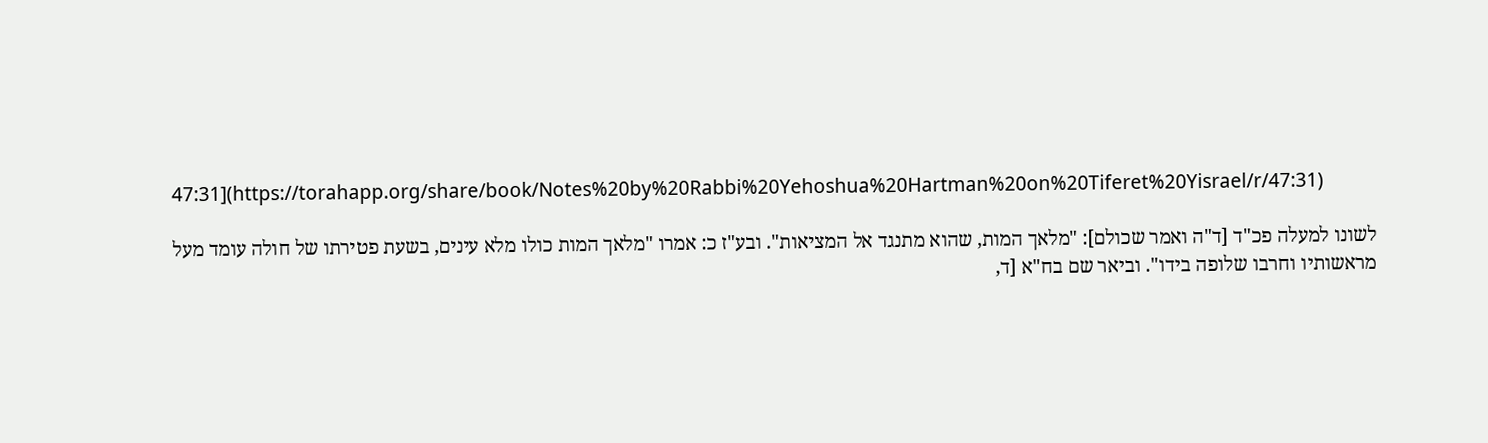47:31](https://torahapp.org/share/book/Notes%20by%20Rabbi%20Yehoshua%20Hartman%20on%20Tiferet%20Yisrael/r/47:31)

לשונו למעלה פכ"ד [ד"ה ואמר שכולם]: "מלאך המות, שהוא מתנגד אל המציאות". ובע"ז כ: אמרו "מלאך המות כולו מלא עינים, בשעת פטירתו של חולה עומד מעל מראשותיו וחרבו שלופה בידו". וביאר שם בח"א [ד,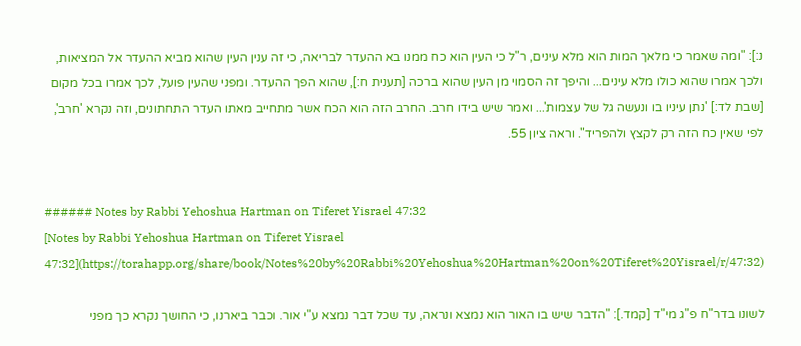נ:]: "ומה שאמר כי מלאך המות הוא מלא עינים, ר"ל כי העין הוא כח ממנו בא ההעדר לבריאה, כי זה ענין העין שהוא מביא ההעדר אל המציאות, ולכך אמרו שהוא כולו מלא עינים... והיפך זה הסמוי מן העין שהוא ברכה [תענית ח:], שהוא הפך ההעדר. ומפני שהעין פועל, לכך אמרו בכל מקום [שבת לד:] 'נתן עיניו בו ונעשה גל של עצמות'... ואמר שיש בידו חרב. החרב הזה הוא הכח אשר מתחייב מאתו העדר התחתונים, וזה נקרא 'חרב', לפי שאין כח הזה רק לקצץ ולהפריד". וראה ציון 55.


###### Notes by Rabbi Yehoshua Hartman on Tiferet Yisrael 47:32
[Notes by Rabbi Yehoshua Hartman on Tiferet Yisrael 47:32](https://torahapp.org/share/book/Notes%20by%20Rabbi%20Yehoshua%20Hartman%20on%20Tiferet%20Yisrael/r/47:32)

לשונו בדר"ח פ"ג מי"ד [קמד.]: "הדבר שיש בו האור הוא נמצא ונראה, עד שכל דבר נמצא ע"י אור. וכבר ביארנו, כי החושך נקרא כך מפני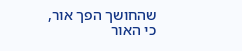שהחושך הפך אור, כי האור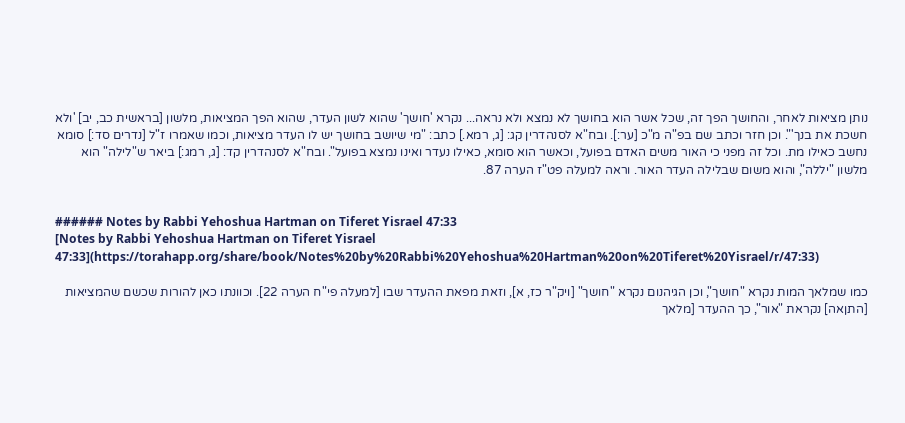נותן מציאות לאחר, והחושך הפך זה, שכל אשר הוא בחושך לא נמצא ולא נראה... נקרא 'חושך' שהוא לשון העדר, שהוא הפך המציאות, מלשון [בראשית כב, יב] 'ולא חשכת את בנך'". וכן חזר וכתב שם בפ"ה מ"כ [ער:]. ובח"א לסנהדרין קג: [ג, רמא.] כתב: "מי שיושב בחושך יש לו העדר מציאות, וכמו שאמרו ז"ל [נדרים סד:] סומא נחשב כאילו מת. וכל זה מפני כי האור משים האדם בפועל, וכאשר הוא סומא, כאילו נעדר ואינו נמצא בפועל". ובח"א לסנהדרין קד: [ג, רמג:] ביאר ש"לילה" הוא מלשון "יללה", והוא משום שבלילה העדר האור. וראה למעלה פט"ז הערה 87.


###### Notes by Rabbi Yehoshua Hartman on Tiferet Yisrael 47:33
[Notes by Rabbi Yehoshua Hartman on Tiferet Yisrael 47:33](https://torahapp.org/share/book/Notes%20by%20Rabbi%20Yehoshua%20Hartman%20on%20Tiferet%20Yisrael/r/47:33)

כמו שמלאך המות נקרא "חושך", וכן הגיהנום נקרא "חושך" [ויק"ר כז, א], וזאת מפאת ההעדר שבו [למעלה פי"ח הערה 22]. וכוונתו כאן להורות שכשם שהמציאות [התןאה] נקראת "אור", כך ההעדר [מלאך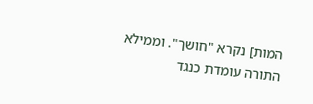המות] נקרא "חושך". וממילא התורה עומדת כנגד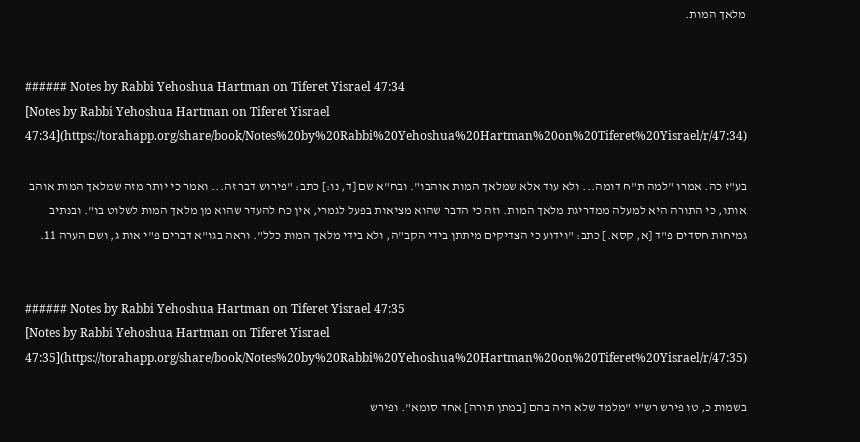מלאך המות.


###### Notes by Rabbi Yehoshua Hartman on Tiferet Yisrael 47:34
[Notes by Rabbi Yehoshua Hartman on Tiferet Yisrael 47:34](https://torahapp.org/share/book/Notes%20by%20Rabbi%20Yehoshua%20Hartman%20on%20Tiferet%20Yisrael/r/47:34)

בע"ז כה. אמרו "למה ת"ח דומה... ולא עוד אלא שמלאך המות אוהבו". ובח"א שם [ד, נו:] כתב: "פירוש דבר זה... ואמר כי יותר מזה שמלאך המות אוהב אותו, כי התורה היא למעלה ממדריגת מלאך המות. וזה כי הדבר שהוא מציאות בפעל לגמרי, אין כח להעדר שהוא מן מלאך המות לשלוט בו". ובנתיב גמיחות חסדים פ"ד [א, קסא.] כתב: "וידוע כי הצדיקים מיתתן בידי הקב"ה, ולא בידי מלאך המות כלל". וראה בגו"א דברים פ"י אות ג, ושם הערה 11.


###### Notes by Rabbi Yehoshua Hartman on Tiferet Yisrael 47:35
[Notes by Rabbi Yehoshua Hartman on Tiferet Yisrael 47:35](https://torahapp.org/share/book/Notes%20by%20Rabbi%20Yehoshua%20Hartman%20on%20Tiferet%20Yisrael/r/47:35)

בשמות כ, טו פירש רש"י "מלמד שלא היה בהם [במתן תורה] אחד סומא". ופירש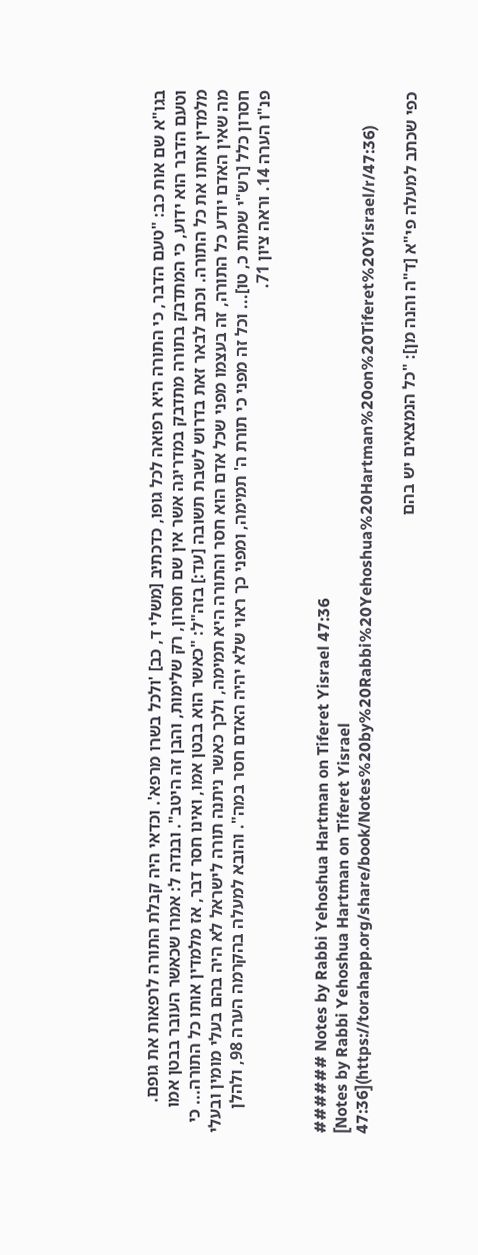בגו"א שם אות כב: "טעם הדבר, כי התורה היא רפואה לכל גופו, כדכתיב [משלי ד, כב] 'ולכל בשרו מרפא'. וכדאי היה קבלת התורה לרפאות את גופם. וטעם הדבר הוא ידוע, כי המתדבק בתורה מתדבק במדריגה אשר אין שם חסרון, רק שלימות, והבן זה היטב". ובנדה ל: אמרו שכאשר העובר בבטן אמו מלמדין אותו את כל התורה. וכתב לבאר זאת בדרוש לשבת תשובה [עד:] בזה"ל: "כאשר הוא בבטן אמו, ואינו חסר דבר, אז מלמדין אותו כל התורה... כי מה שאין האדם יודע כל התורה, זה בעצמו מפני שכל אדם הוא חסר והתורה היא תמימה, ולכך כאשר ניתנה תורה לישראל לא היה בהם בעלי מומין ובעלי חסרון כלל [רש"י שמות כ, טו]... וכל זה מפני כי תורת ה' תמימה, ומפני כך ראוי שלא יהיה האדם חסר במה". והובא למעלה בהקרמה הערה 98, ולהלן פנ"ו הערה 14. וראה ציון 71.


###### Notes by Rabbi Yehoshua Hartman on Tiferet Yisrael 47:36
[Notes by Rabbi Yehoshua Hartman on Tiferet Yisrael 47:36](https://torahapp.org/share/book/Notes%20by%20Rabbi%20Yehoshua%20Hartman%20on%20Tiferet%20Yisrael/r/47:36)

כפי שכתב למעלה פי"א [ד"ה והנה מן]: "כל הנמצאים יש בהם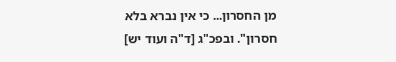מן החסרון... כי אין נברא בלא חסרון". ובפכ"ג [ד"ה ועוד יש]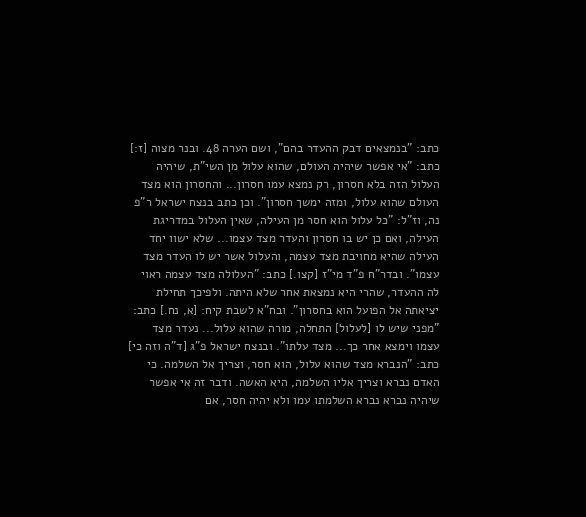כתב: "בנמצאים דבק ההעדר בהם", ושם הערה 48. ובנר מצוה [ז:] כתב: "אי אפשר שיהיה העולם, שהוא עלול מן השי"ת, שיהיה העלול הזה בלא חסרון, רק נמצא עמו חסרון... והחסרון הוא מצד העולם שהוא עלול, ומזה ימשך חסרון". וכן כתב בנצח ישראל ר"פ נה, וז"ל: "כל עלול הוא חסר מן העילה, שאין העלול במדריגת העילה, ואם כן יש בו חסרון והעדר מצד עצמו... שלא ישוו יחד העילה שהיא מחויבת מצד עצמה, והעלול אשר יש לו העדר מצד עצמו". ובדר"ח פ"ד מי"ז [קצו.] כתב: "העלולה מצד עצמה ראוי לה ההעדר, שהרי היא נמצאת אחר שלא היתה. ולפיכך תחילת יציאתה אל הפועל הוא בחסרון". ובח"א לשבת קיח: [א, נח.] כתב: "מפני שיש לו [לעלול] התחלה, מורה שהוא עלול... נעדר מצד עצמו וימצא אחר כך... מצד עלתו". ובנצח ישראל פ"ג [ד"ה וזה כי] כתב: "הנברא מצד שהוא עלול, הוא חסר, וצריך אל השלמה. כי האדם נברא וצריך אליו השלמה, היא האשה. ודבר זה אי אפשר שיהיה נברא נברא השלמתו עמו ולא יהיה חסר, אם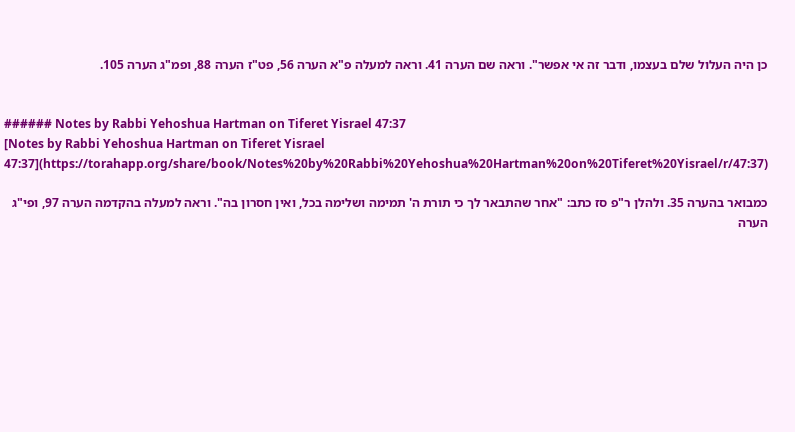כן היה העלול שלם בעצמו, ודבר זה אי אפשר". וראה שם הערה 41. וראה למעלה פ"א הערה 56, פט"ז הערה 88, ופמ"ג הערה 105.


###### Notes by Rabbi Yehoshua Hartman on Tiferet Yisrael 47:37
[Notes by Rabbi Yehoshua Hartman on Tiferet Yisrael 47:37](https://torahapp.org/share/book/Notes%20by%20Rabbi%20Yehoshua%20Hartman%20on%20Tiferet%20Yisrael/r/47:37)

כמבואר בהערה 35. ולהלן ר"פ סז כתב: "אחר שהתבאר לך כי תורת ה' תמימה ושלימה בכל, ואין חסרון בה". וראה למעלה בהקדמה הערה 97, ופי"ג הערה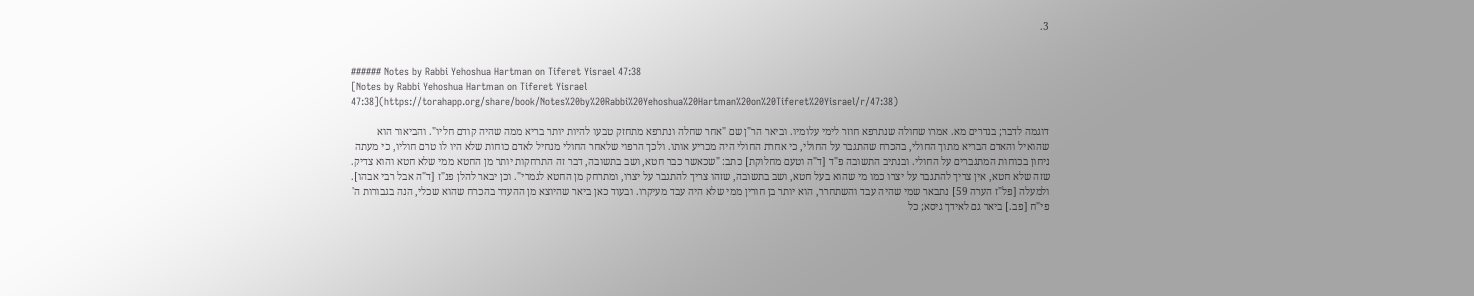3.


###### Notes by Rabbi Yehoshua Hartman on Tiferet Yisrael 47:38
[Notes by Rabbi Yehoshua Hartman on Tiferet Yisrael 47:38](https://torahapp.org/share/book/Notes%20by%20Rabbi%20Yehoshua%20Hartman%20on%20Tiferet%20Yisrael/r/47:38)

דוגמה לדבר; בנדרים מא. אמרו שחולה שנתרפא חוזר לימי עלומיו. וביאר הר"ן שם "אחר שחלה ונתרפא מתחזק טבעו להיות יותר בריא ממה שהיה קודם חליו". והביאור הוא שהואיל והאדם הבריא מתוך החולי, בהכרח שהתגבר על החולי, כי אחרת החולי היה מכריע אותו. ולכך הרפוי שלאחר החולי מנחיל לאדם כוחות שלא היו לו טרם חוליו, כי מעתה ניחון בכוחות המתגברים על החולי. ובנתיב התשובה פ"ד [ד"ה וטעם מחלוקת] כתב: "שכאשר כבר חטא, ושב בתשובה, דבר זה התרחקות יותר מן החטא ממי שלא חטא והוא צדיק. שזה שלא חטא, אין צריך להתגבר על יצרו כמו מי שהוא בעל חטא, ושב בתשובה, שזהו צריך להתגבר על יצרו, ומתרחק מן החטא לגמרי". וכן יבאר להלן פנ"ז [ד"ה אבל רבי אבהו]. ולמעלה [פל"ז הערה 59] נתבאר שמי שהיה עבד והשתחרר, הוא יותר בן חורין ממי שלא היה עבד מעיקרו. ובעוד כאן ביאר שהיוצא מן ההעדר בהכרח שהוא שכלי, הנה בגבורות ה' פי"ח [פב.] ביאר גם לאידך גיסא; כל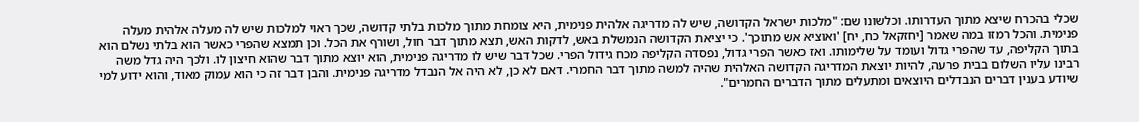שכלי בהכרח שיצא מתוך העדרותו. וכלשונו שם: "מלכות ישראל הקדושה, שיש לה מדריגה אלהית פנימית, היא צומחת מתוך מלכות בלתי קדושה, שכך ראוי למלכות שיש לה מעלה אלהית מעלה פנימית. והכל רמזו במה שאמר [יחזקאל כח, יח] 'ואוציא אש מתוכך'. כי יציאת הקדושה הנמשלת באש, לדקות האש, תצא מתוך דבר חול, ושורף את הכל. וכן תמצא שהפרי כאשר הוא בלתי נשלם הוא בתוך הקליפה, עד שהפרי גדול ועומד על שלימותו. ואז כאשר הפרי גדול, נפסדה הקליפה מכח גידול הפרי. שכל דבר שיש לו מדריגה פנימית, הוא יוצא מתוך דבר שהוא חיצון לו. ולכך היה גדל משה רבינו עליו השלום בבית פרעה, להיות יוצאת המדריגה הקדושה האלהית שהיה למשה מתוך דבר החמרי. דאם לא כן, לא היה אל הנבדל מדריגה פנימית. והבן דבר זה כי הוא עמוק מאוד, והוא ידוע למי שיודע בענין דברים הנבדלים היוצאים ומתעלים מתוך הדברים החמרים".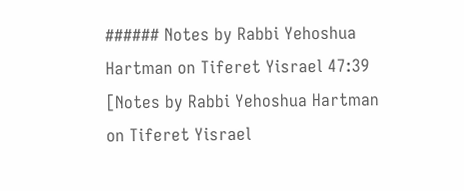###### Notes by Rabbi Yehoshua Hartman on Tiferet Yisrael 47:39
[Notes by Rabbi Yehoshua Hartman on Tiferet Yisrael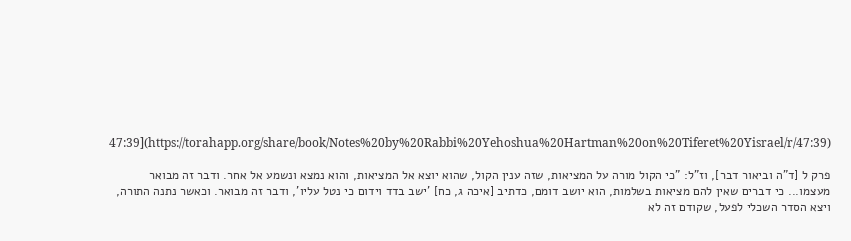47:39](https://torahapp.org/share/book/Notes%20by%20Rabbi%20Yehoshua%20Hartman%20on%20Tiferet%20Yisrael/r/47:39)

פרק ל [ד"ה וביאור דבר], וז"ל: "כי הקול מורה על המציאות, שזה ענין הקול, שהוא יוצא אל המציאות, והוא נמצא ונשמע אל אחר. ודבר זה מבואר מעצמו... כי דברים שאין להם מציאות בשלמות, הוא יושב דומם, כדתיב [איכה ג, כח] 'ישב בדד וידום כי נטל עליו', ודבר זה מבואר. וכאשר נתנה התורה, ויצא הסדר השכלי לפעל, שקודם זה לא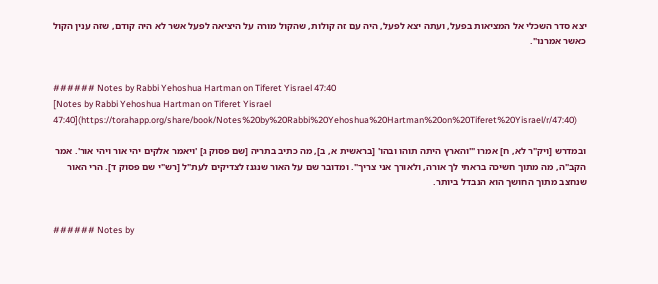יצא סדר השכלי אל המציאות בפעל, ועתה יצא לפעל, היה עם זה קולות, שהקול מורה על היציאה לפעל אשר לא היה קודם, שזה ענין הקול כאשר אמרנו".


###### Notes by Rabbi Yehoshua Hartman on Tiferet Yisrael 47:40
[Notes by Rabbi Yehoshua Hartman on Tiferet Yisrael 47:40](https://torahapp.org/share/book/Notes%20by%20Rabbi%20Yehoshua%20Hartman%20on%20Tiferet%20Yisrael/r/47:40)

ובמדרש [ויק"ר לא, ח] אמרו "'והארץ היתה תוהו ובהו' [בראשית א, ב], מה כתיב בתריה [שם פסוק ג] 'ויאמר אלקים יהי אור ויהי אור'. אמר הקב"ה, מה מתוך חשיכה בראתי לך אורה, ולאורך אני צריך". ומדובר שם על האור שנגנז לצדיקים לעת"ל [רש"י שם פסוק ד]. הרי האור שנחצב מתוך החושך הוא הנבדל ביותר.


###### Notes by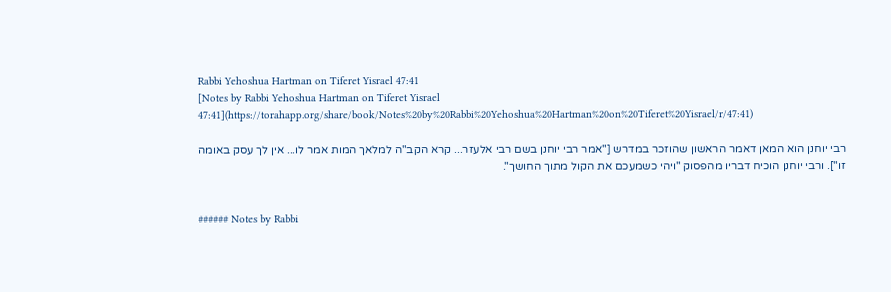Rabbi Yehoshua Hartman on Tiferet Yisrael 47:41
[Notes by Rabbi Yehoshua Hartman on Tiferet Yisrael 47:41](https://torahapp.org/share/book/Notes%20by%20Rabbi%20Yehoshua%20Hartman%20on%20Tiferet%20Yisrael/r/47:41)

רבי יוחנן הוא המאן דאמר הראשון שהוזכר במדרש ["אמר רבי יוחנן בשם רבי אלעזר... קרא הקב"ה למלאך המות אמר לו... אין לך עסק באומה זו"]. ורבי יוחנן הוכיח דבריו מהפסוק "ויהי כשמעכם את הקול מתוך החושך".


###### Notes by Rabbi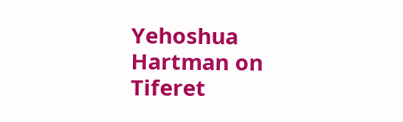Yehoshua Hartman on Tiferet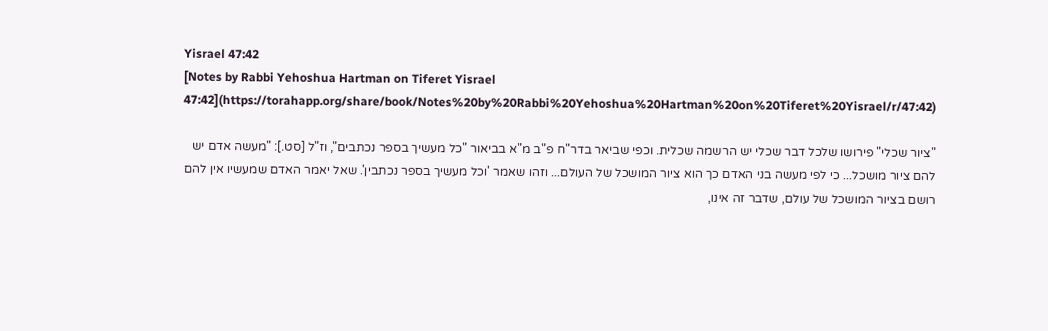Yisrael 47:42
[Notes by Rabbi Yehoshua Hartman on Tiferet Yisrael 47:42](https://torahapp.org/share/book/Notes%20by%20Rabbi%20Yehoshua%20Hartman%20on%20Tiferet%20Yisrael/r/47:42)

"ציור שכלי" פירושו שלכל דבר שכלי יש הרשמה שכלית. וכפי שביאר בדר"ח פ"ב מ"א בביאור "כל מעשיך בספר נכתבים", וז"ל [סט.]: "מעשה אדם יש להם ציור מושכל... כי לפי מעשה בני האדם כך הוא ציור המושכל של העולם... וזהו שאמר 'וכל מעשיך בספר נכתבין'. שאל יאמר האדם שמעשיו אין להם רושם בציור המושכל של עולם, שדבר זה אינו,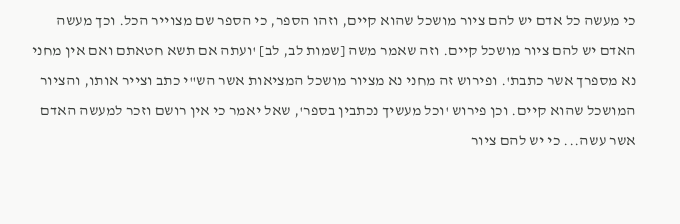כי מעשה כל אדם יש להם ציור מושכל שהוא קיים, וזהו הספר, כי הספר שם מצוייר הכל. וכך מעשה האדם יש להם ציור מושכל קיים. וזה שאמר משה [שמות לב, לב] 'ועתה אם תשא חטאתם ואם אין מחני נא מספרך אשר כתבת'. ופירוש זה מחני נא מציור מושכל המציאות אשר הש"י כתב וצייר אותו, והציור המושכל שהוא קיים. וכן פירוש 'וכל מעשיך נכתבין בספר', שאל יאמר כי אין רושם וזכר למעשה האדם אשר עשה... כי יש להם ציור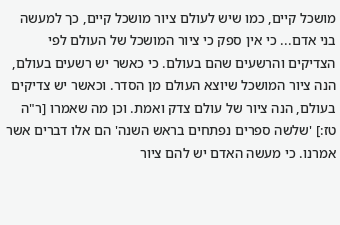מושכל קיים, כמו שיש לעולם ציור מושכל קיים, כך למעשה בני אדם... כי אין ספק כי ציור המושכל של העולם לפי הצדיקים והרשעים שהם בעולם. כי כאשר יש רשעים בעולם, הנה ציור המושכל שיוצא העולם מן הסדר. וכאשר יש צדיקים בעולם, הנה ציור של עולם צדק ואמת. וכן מה שאמרו [ר"ה טז:] 'שלשה ספרים נפתחים בראש השנה' הם אלו דברים אשר אמרנו. כי מעשה האדם יש להם ציור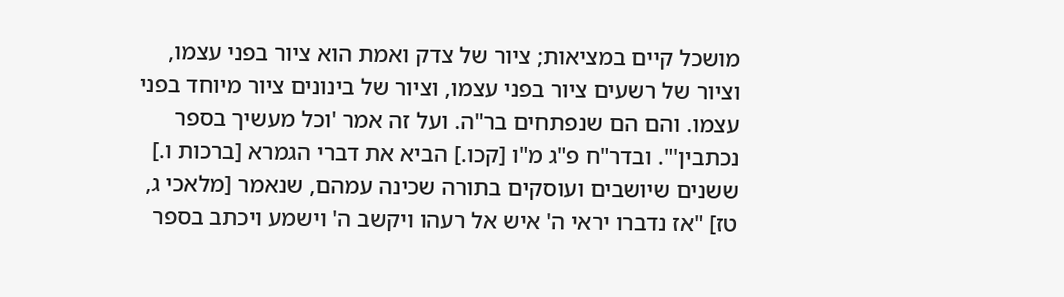מושכל קיים במציאות; ציור של צדק ואמת הוא ציור בפני עצמו, וציור של רשעים ציור בפני עצמו, וציור של בינונים ציור מיוחד בפני עצמו. והם הם שנפתחים בר"ה. ועל זה אמר 'וכל מעשיך בספר נכתבין'". ובדר"ח פ"ג מ"ו [קכו.] הביא את דברי הגמרא [ברכות ו.] ששנים שיושבים ועוסקים בתורה שכינה עמהם, שנאמר [מלאכי ג, טז] "אז נדברו יראי ה' איש אל רעהו ויקשב ה' וישמע ויכתב בספר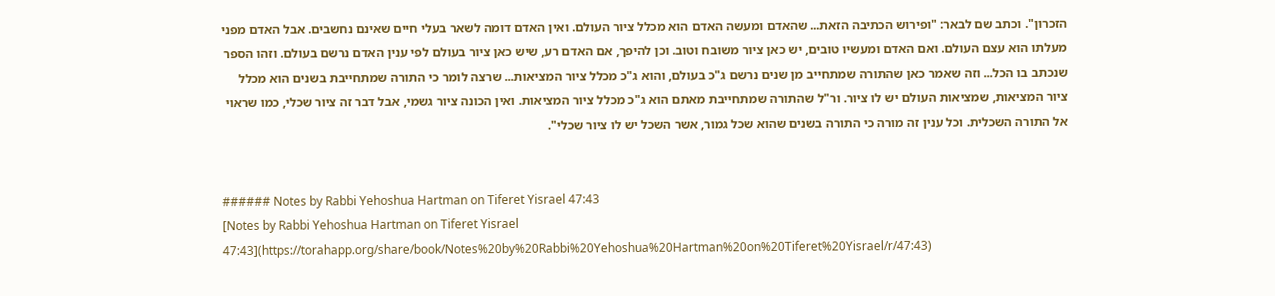הזכרון". וכתב שם לבאר: "ופירוש הכתיבה הזאת... שהאדם ומעשה האדם הוא מכלל ציור העולם. ואין האדם דומה לשאר בעלי חיים שאינם נחשבים. אבל האדם מפני מעלתו הוא עצם העולם. ואם האדם ומעשיו טובים, יש כאן ציור משובח וטוב. וכן להיפך, אם האדם רע, שיש כאן ציור בעולם לפי ענין האדם נרשם בעולם. וזהו הספר שנכתב בו הכל... וזה שאמר כאן שהתורה שמתחייב מן שנים נרשם ג"כ בעולם, והוא ג"כ מכלל ציור המציאות... שרצה לומר כי התורה שמתחייבת בשנים הוא מכלל ציור המציאות, שמציאות העולם יש לו ציור. ור"ל שהתורה שמתחייבת מאתם הוא ג"כ מכלל ציור המציאות. ואין הכונה ציור גשמי, אבל דבר זה ציור שכלי, כמו שראוי אל התורה השכלית. וכל ענין זה מורה כי התורה בשנים שהוא שכל גמור, אשר השכל יש לו ציור שכלי".


###### Notes by Rabbi Yehoshua Hartman on Tiferet Yisrael 47:43
[Notes by Rabbi Yehoshua Hartman on Tiferet Yisrael 47:43](https://torahapp.org/share/book/Notes%20by%20Rabbi%20Yehoshua%20Hartman%20on%20Tiferet%20Yisrael/r/47:43)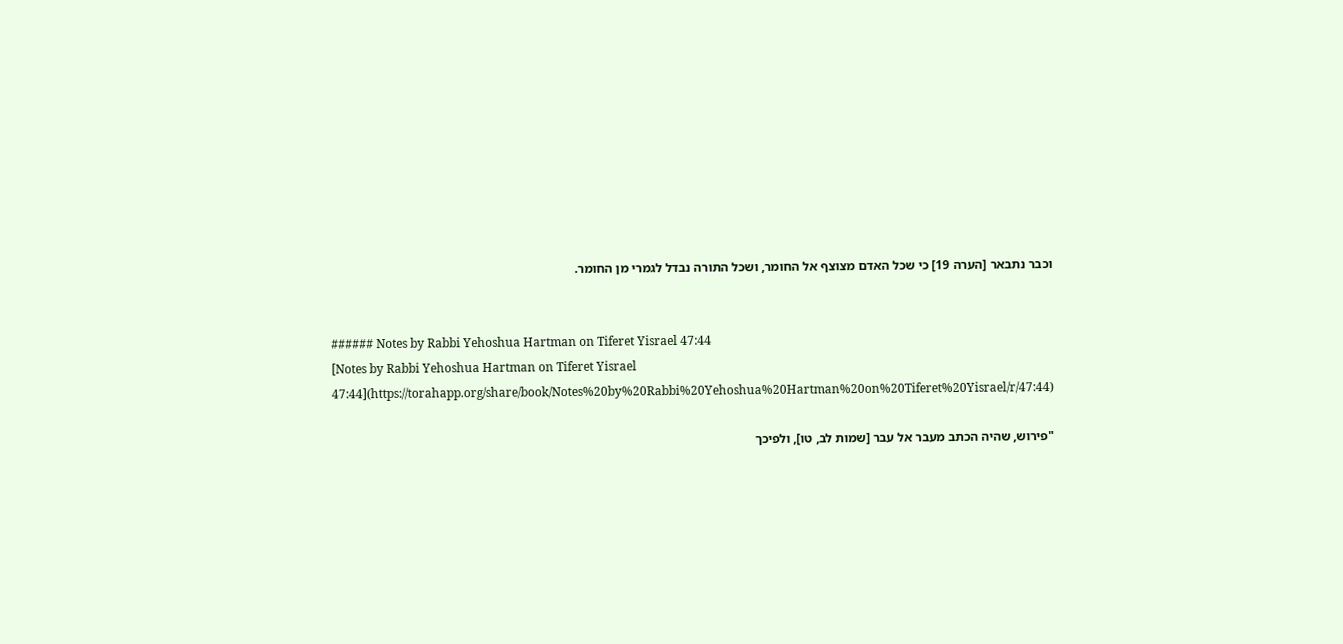וכבר נתבאר [הערה 19] כי שכל האדם מצוצף אל החומר, ושכל התורה נבדל לגמרי מן החומר.


###### Notes by Rabbi Yehoshua Hartman on Tiferet Yisrael 47:44
[Notes by Rabbi Yehoshua Hartman on Tiferet Yisrael 47:44](https://torahapp.org/share/book/Notes%20by%20Rabbi%20Yehoshua%20Hartman%20on%20Tiferet%20Yisrael/r/47:44)

"פירוש, שהיה הכתב מעבר אל עבר [שמות לב, טו], ולפיכך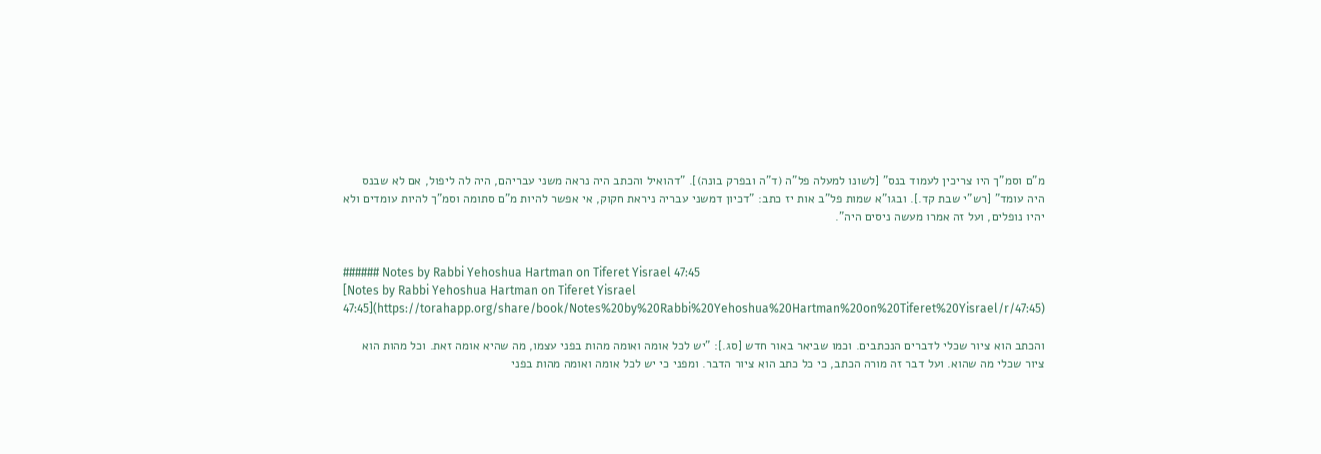מ"ם וסמ"ך היו צריכין לעמוד בנס" [לשונו למעלה פל"ה (ד"ה ובפרק בונה)]. "דהואיל והכתב היה נראה משני עבריהם, היה לה ליפול, אם לא שבנס היה עומד" [רש"י שבת קד.]. ובגו"א שמות פל"ב אות יז כתב: "דכיון דמשני עבריה ניראת חקוק, אי אפשר להיות מ"ם סתומה וסמ"ך להיות עומדים ולא יהיו נופלים, ועל זה אמרו מעשה ניסים היה".


###### Notes by Rabbi Yehoshua Hartman on Tiferet Yisrael 47:45
[Notes by Rabbi Yehoshua Hartman on Tiferet Yisrael 47:45](https://torahapp.org/share/book/Notes%20by%20Rabbi%20Yehoshua%20Hartman%20on%20Tiferet%20Yisrael/r/47:45)

והכתב הוא ציור שכלי לדברים הנכתבים. וכמו שביאר באור חדש [סג.]: "יש לכל אומה ואומה מהות בפני עצמו, מה שהיא אומה זאת. וכל מהות הוא ציור שכלי מה שהוא. ועל דבר זה מורה הכתב, כי כל כתב הוא ציור הדבר. ומפני כי יש לכל אומה ואומה מהות בפני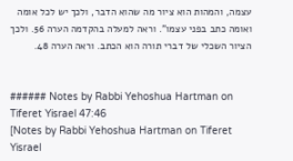עצמה, והמהות הוא ציור מה שהוא הדבר, ולכך יש לכל אומה ואומה כתב בפני עצמו". וראה למעלה בהקדמה הערה 56. ולכך הציור השכלי של דברי תורה הוא הכתב. וראה הערה 48.


###### Notes by Rabbi Yehoshua Hartman on Tiferet Yisrael 47:46
[Notes by Rabbi Yehoshua Hartman on Tiferet Yisrael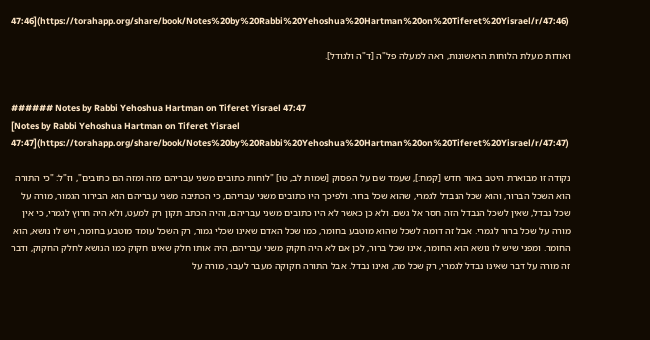47:46](https://torahapp.org/share/book/Notes%20by%20Rabbi%20Yehoshua%20Hartman%20on%20Tiferet%20Yisrael/r/47:46)

ואודות מעלת הלוחות הראשונות, ראה למעלה פל"ה [ד"ה ולגודל].


###### Notes by Rabbi Yehoshua Hartman on Tiferet Yisrael 47:47
[Notes by Rabbi Yehoshua Hartman on Tiferet Yisrael 47:47](https://torahapp.org/share/book/Notes%20by%20Rabbi%20Yehoshua%20Hartman%20on%20Tiferet%20Yisrael/r/47:47)

נקודה זו מבוארת היטב באור חדש [קמח:], שעמד שם על הפסוק [שמות לב, טו] "לוחות כתובים משני עבריהם מזה ומזה הם כתובים", וז"ל: "כי התורה הוא השכל הברור, והוא שכל הנבדל לגמרי, שהוא שכל ברור. ולפיכך היו כתובים משני עבריהם, כי הכתיבה משני עבריהם הוא הבירור הגמור, מורה על שכל נבדל, שאין לשכל הנבדל הזה חסר אל גשם. ולא כן כאשר לא היו כתובים משני עבריהם, והיה הכתב תקון רק למעט, ולא היה חרוץ לגמרי, כי אין מורה על שכל ברור לגמרי. אבל זה דומה לשכל שהוא מוטבע בחומר, כמו שכל האדם שאינו שכלי גמור, רק השכל עומד מוטבע בחומר, ויש לו נושא, הוא החומר. ומפני שיש לו נושא הוא החומר, אינו שכל ברור, לכן אם לא היה חקוק משני עבריהם, היה אותו חלק שאינו חקוק כמו הנושא לחלק החקוק, ודבר זה מורה על דבר שאינו נבדל לגמרי, רק שכל מה, ואינו נבדל. אבל התורה חקוקה מעבר לעבר, מורה על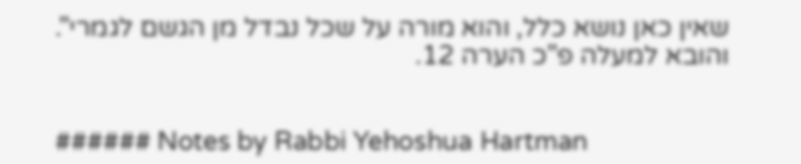שאין כאן נושא כלל, והוא מורה על שכל נבדל מן הגשם לגמרי". והובא למעלה פ"כ הערה 12.


###### Notes by Rabbi Yehoshua Hartman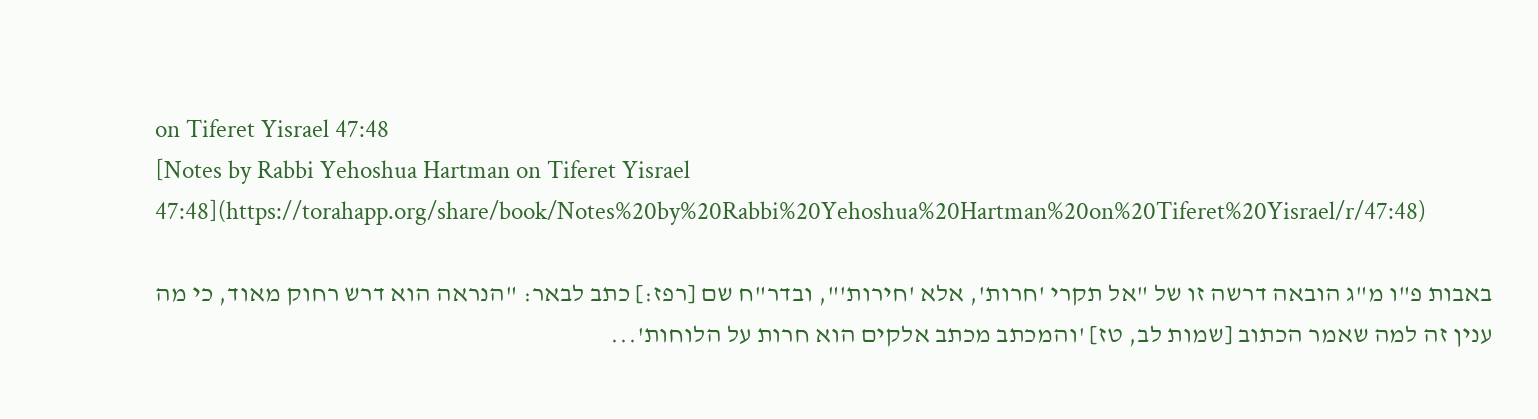on Tiferet Yisrael 47:48
[Notes by Rabbi Yehoshua Hartman on Tiferet Yisrael 47:48](https://torahapp.org/share/book/Notes%20by%20Rabbi%20Yehoshua%20Hartman%20on%20Tiferet%20Yisrael/r/47:48)

באבות פ"ו מ"ג הובאה דרשה זו של "אל תקרי 'חרות', אלא 'חירות'", ובדר"ח שם [רפז:] כתב לבאר: "הנראה הוא דרש רחוק מאוד, כי מה ענין זה למה שאמר הכתוב [שמות לב, טז] 'והמכתב מכתב אלקים הוא חרות על הלוחות'...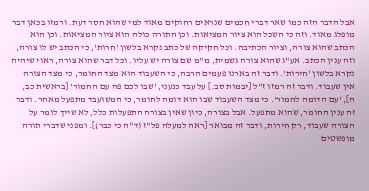אבל הדבר הזה כמו שאר דברי חכמים שנראים רחוקים מאוד למי שהוא חסר דעת. ורמזו בכאן דבר מופלג מאוד. וזה כי השכל הוא ציור המציאות. וכן התורה כולה הוא ציור המציאות. וכן הוא הכתב שהוא צורה, וציור הכתיבה. וכל חקיקה של כתב נקרא בלשון 'חרות', כי הכתב יש לו צורה, וזה ענין הכתב. אע"ג שהוא צורה גשמית, מ"מ שם צורה יש עליו. וכל דבר שהוא צורה, ראוי שיהיה נקרא בלשון 'חירות'. ודבר זה בארנו פעמים הרבה, כי השעבוד הוא מצד החומר, כי מצד הצורה אין שעבוד. ודבר זה רמזו ז"ל [יבמות סב.] על עבד כנעני, 'שבו לכם פה עם החמור' [בראשית כב, ה], 'עם הדומה לחמור'. כי מצד השעבוד שבו הוא דומה לחומר, כי המשועבד מתפעל מאחר. ודבר זה ענין החומר, שהוא מתפעל. אבל בצורה, כיון שאין בצורה התפעלות כלל, לא שייך לומר על הצורה שעבוד, רק חירות, ודבר זה מבואר [ראה למעלה פל"ז (ד"ה כי כבר)]. ומפני שדברי תורה מופשטים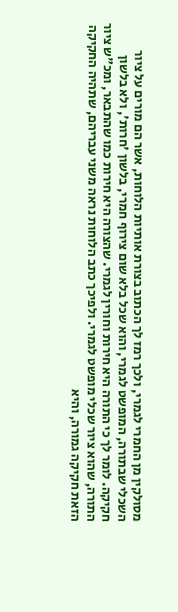מסולקין מן החמרי לגמרי, ולכך רמז לך הכתוב בצורת אותיות הלוחות, אשר הם מורים על ציור השכלי שבתורה, המופשט לגמרי, והוא שכל בלא שום צירוף חמרי, בלשון 'חרות', ולא בלשון חקיקה. לומר לך כי התורה היא חירות וחורין לגמרי. שהצורה היא חירות כמו שהתבאר, ומכ"ש ציור התורה, שהוא ציור שכלי מופשט לגמרי. ולפיכך כתב הלוחות נראה משני עבריהם, שתהיה החקיקה הזאת חקיקה גמורה, והיא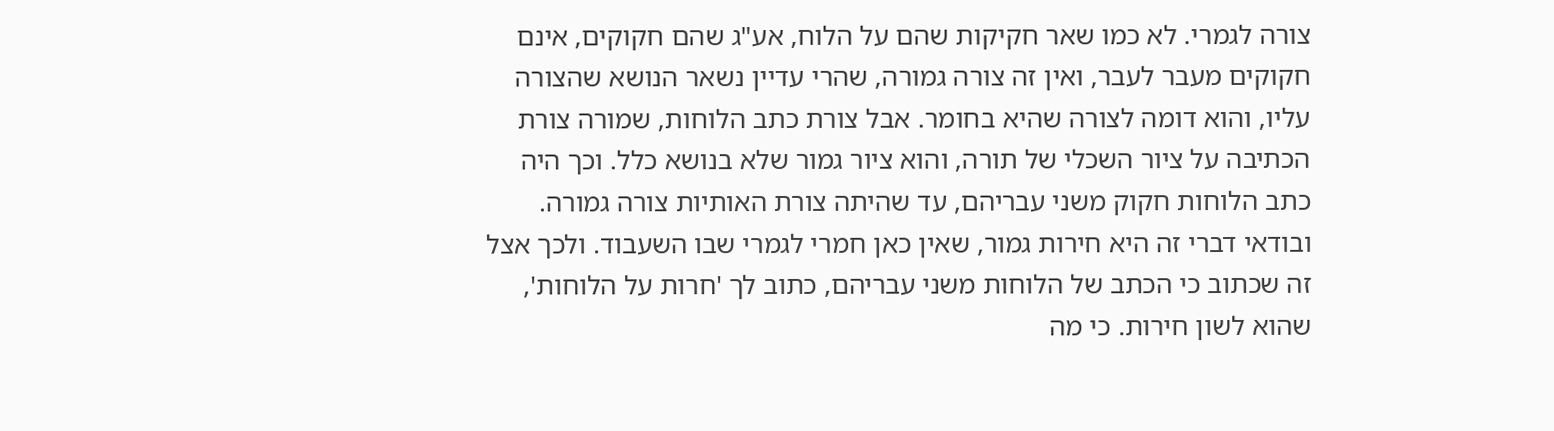צורה לגמרי. לא כמו שאר חקיקות שהם על הלוח, אע"ג שהם חקוקים, אינם חקוקים מעבר לעבר, ואין זה צורה גמורה, שהרי עדיין נשאר הנושא שהצורה עליו, והוא דומה לצורה שהיא בחומר. אבל צורת כתב הלוחות, שמורה צורת הכתיבה על ציור השכלי של תורה, והוא ציור גמור שלא בנושא כלל. וכך היה כתב הלוחות חקוק משני עבריהם, עד שהיתה צורת האותיות צורה גמורה. ובודאי דברי זה היא חירות גמור, שאין כאן חמרי לגמרי שבו השעבוד. ולכך אצל זה שכתוב כי הכתב של הלוחות משני עבריהם, כתוב לך 'חרות על הלוחות', שהוא לשון חירות. כי מה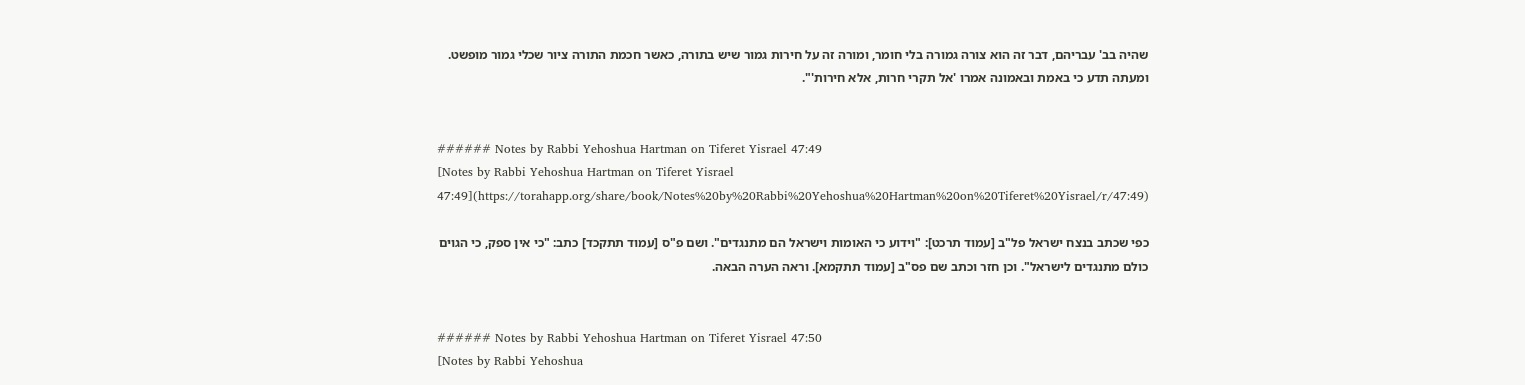שהיה בב' עבריהם, דבר זה הוא צורה גמורה בלי חומר, ומורה זה על חירות גמור שיש בתורה, כאשר חכמת התורה ציור שכלי גמור מופשט. ומעתה תדע כי באמת ובאמונה אמרו 'אל תקרי חרות, אלא חירות'".


###### Notes by Rabbi Yehoshua Hartman on Tiferet Yisrael 47:49
[Notes by Rabbi Yehoshua Hartman on Tiferet Yisrael 47:49](https://torahapp.org/share/book/Notes%20by%20Rabbi%20Yehoshua%20Hartman%20on%20Tiferet%20Yisrael/r/47:49)

כפי שכתב בנצח ישראל פל"ב [עמוד תרכט]: "וידוע כי האומות וישראל הם מתנגדים". ושם פ"ס [עמוד תתקכד] כתב: "כי אין ספק, כי הגוים כולם מתנגדים לישראל". וכן חזר וכתב שם פס"ב [עמוד תתקמא]. וראה הערה הבאה.


###### Notes by Rabbi Yehoshua Hartman on Tiferet Yisrael 47:50
[Notes by Rabbi Yehoshua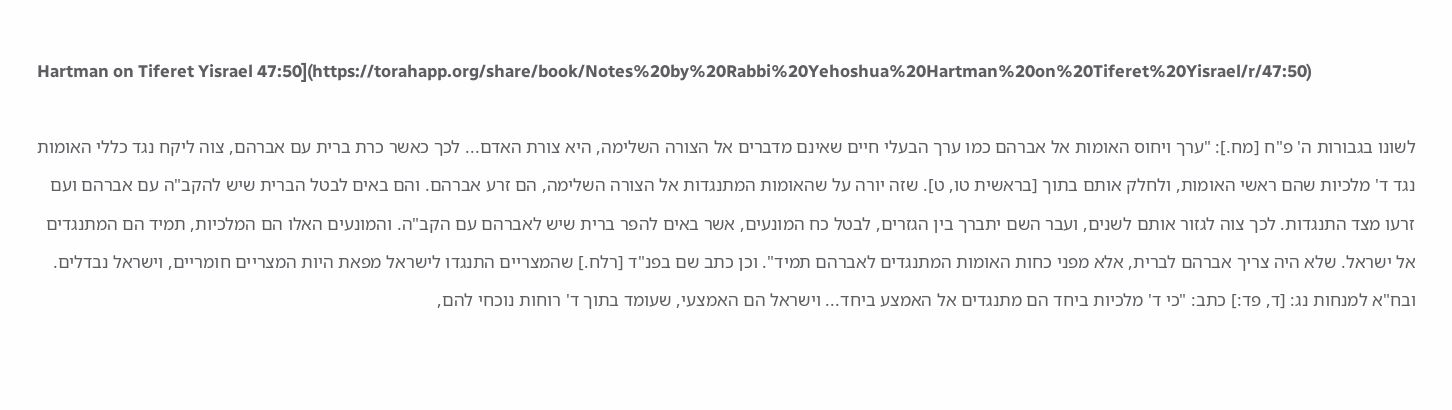Hartman on Tiferet Yisrael 47:50](https://torahapp.org/share/book/Notes%20by%20Rabbi%20Yehoshua%20Hartman%20on%20Tiferet%20Yisrael/r/47:50)

לשונו בגבורות ה' פ"ח [מח.]: "ערך ויחוס האומות אל אברהם כמו ערך הבעלי חיים שאינם מדברים אל הצורה השלימה, היא צורת האדם... לכך כאשר כרת ברית עם אברהם, צוה ליקח נגד כללי האומות נגד ד' מלכיות שהם ראשי האומות, ולחלק אותם בתוך [בראשית טו, ט]. שזה יורה על שהאומות המתנגדות אל הצורה השלימה, הם זרע אברהם. והם באים לבטל הברית שיש להקב"ה עם אברהם ועם זרעו מצד התנגדות. לכך צוה לגזור אותם לשנים, ועבר השם יתברך בין הגזרים, לבטל כח המונעים, אשר באים להפר ברית שיש לאברהם עם הקב"ה. והמונעים האלו הם המלכיות, תמיד הם המתנגדים אל ישראל. שלא היה צריך אברהם לברית, אלא מפני כחות האומות המתנגדים לאברהם תמיד". וכן כתב שם בפנ"ד [רלח.] שהמצריים התנגדו לישראל מפאת היות המצריים חומריים, וישראל נבדלים. ובח"א למנחות נג: [ד, פד:] כתב: "כי ד' מלכיות ביחד הם מתנגדים אל האמצע ביחד... וישראל הם האמצעי, שעומד בתוך ד' רוחות נוכחי להם,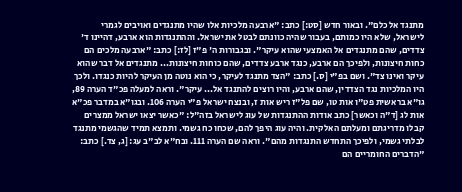מתנגד אל כלם". ובאור חדש [סט:] כתב: "ארבעה מלכיות אלו שהיו מתנגדים ואויבים לגמרי לישראל, שלא היו כמותם, בעבור שהיה כוונתם לבטל את ישראל. וההתנגדות הוא ארבע, דהיינו ד' צדדים, שהם מתנגדים אל האמצעי שהוא עיקר". ובגבורות ה' פ"ז [לז:] כתב: "ארבעה מלכים הם כחות חיצונות, ולפיכך הם ארבע, כנגד ארבע צדדים, שהם כוחות חיצונות... מתנגדים אל דבר שהוא עיקר ואינו צד". ושם בפ"י [ס.] כתב: "הצד מתנגד לעיקר, כי הוא נוטה מן העיקר להיות כנגדו. ולכך היו המלכיות נגד הצדדין, שהם ארבע, והיו רוצים להתנגד אל... עיקר". וראה למעלה פכ"ד הערה 89, גו"א בראשית פט"ו אות טו, שם פל"ז ריש אות ז, ובנצח ישראל פ"י הערה 106. ובגו"א במדבר פכ"א אות לג [ד"ה וכאשר] כתב אודות ההתנגדות של עוג לישראל בזה"ל: "כאשר יצאו ישראל ממצרים קבלו מדריגתם ומעלתם האלקית. והיה עוג היפך להם, שכחו כח גשמי. ותמצא תמיד שהגשמי מתנגד לבלתי גשמי, ולפיכך התחדש התנגדות מהם". וראה שם הערה 111. ובח"א לב"ב עג: [ג, צד.] כתב: "הדברים החומריים הם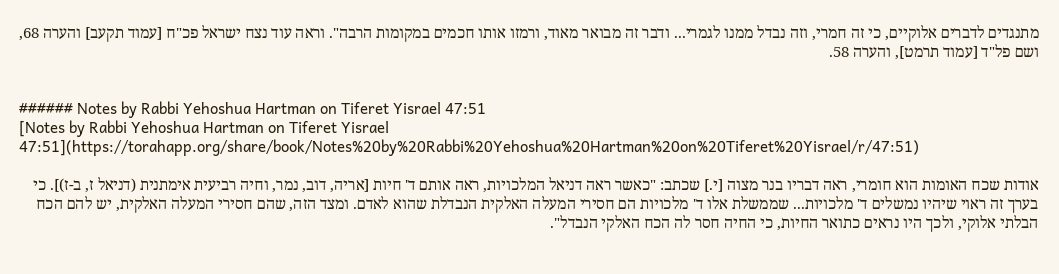מתנגדים לדברים אלוקיים, כי זה חמרי, וזה נבדל ממנו לגמרי... ודבר זה מבואר מאוד, ורמזו אותו חכמים במקומות הרבה". וראה עוד נצח ישראל פכ"ח [עמוד תקעב] והערה 68, ושם פל"ד [עמוד תרמט], והערה 58.


###### Notes by Rabbi Yehoshua Hartman on Tiferet Yisrael 47:51
[Notes by Rabbi Yehoshua Hartman on Tiferet Yisrael 47:51](https://torahapp.org/share/book/Notes%20by%20Rabbi%20Yehoshua%20Hartman%20on%20Tiferet%20Yisrael/r/47:51)

אודות שכח האומות הוא חומרי, ראה דבריו בנר מצוה [י.] שכתב: "כאשר ראה דניאל המלכויות, ראה אותם ד' חיות [אריה, דוב, נמר, וחיה רביעית אימתנית (דניאל ז, ב-ז)]. כי בערך זה ראוי שיהיו נמשלים ד' מלכויות... שממשלת אלו ד' מלכויות הם חסירי המעלה האלקית הנבדלת שהוא לאדם. ומצד הזה, שהם חסירי המעלה האלקית, יש להם הכח הבלתי אלוקי, ולכך היו נראים כתואר החיות, כי החיה חסר לה הכח האלקי הנבדל".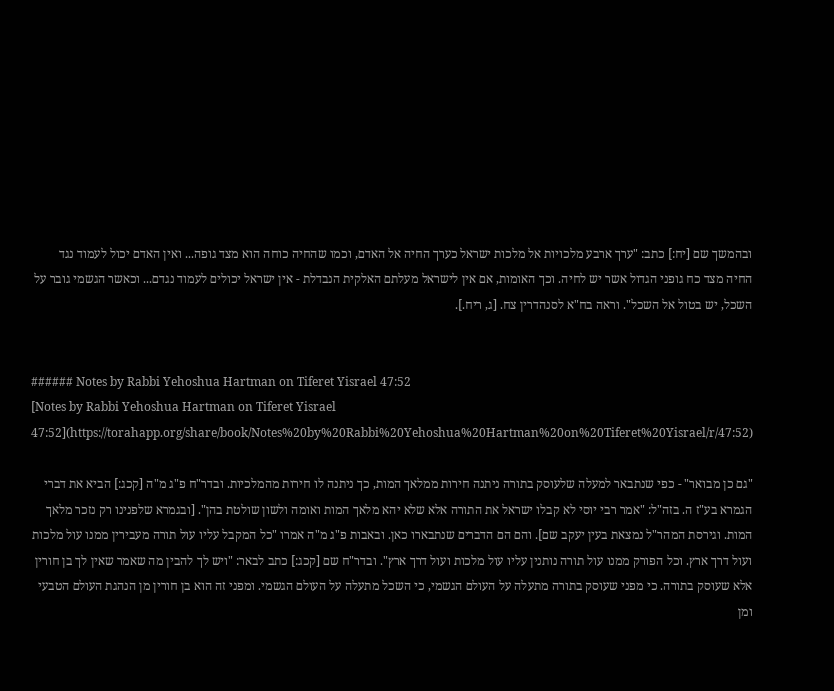ובהמשך שם [יח:] כתב: "ערך ארבע מלכויות אל מלכות ישראל כערך החיה אל האדם, וכמו שהחיה כוחה הוא מצד גופה... ואין האדם יכול לעמוד נגד החיה מצד כח גופני הגדול אשר יש לחיה. וכך האומות, אם אין לישראל מעלתם האלקית הנבדלת - אין ישראל יכולים לעמוד נגדם... וכאשר הגשמי גובר על השכל, יש בטול אל השכל". וראה בח"א לסנהדרין צח. [ג, ריח.].


###### Notes by Rabbi Yehoshua Hartman on Tiferet Yisrael 47:52
[Notes by Rabbi Yehoshua Hartman on Tiferet Yisrael 47:52](https://torahapp.org/share/book/Notes%20by%20Rabbi%20Yehoshua%20Hartman%20on%20Tiferet%20Yisrael/r/47:52)

"גם כן מבואר" - כפי שנתבאר למעלה שלעוסק בתורה ניתנה חירות ממלאך המות, כך ניתנה לו חירות מהמלכיות. ובדר"ח פ"ג מ"ה [קכג:] הביא את דברי הגמרא בע"ז ה. בזה"ל: "אמר רבי יוסי לא קבלו ישראל את התורה אלא שלא יהא מלאך המות ואומה ולשון שולטת בהן". [ובגמרא שלפנינו רק נזכר מלאך המות. וגירסת המהר"ל נמצאת בעין יעקב שם]. והם הם הדברים שנתבארו כאן. ובאבות פ"ג מ"ה אמרו "כל המקבל עליו עול תורה מעבירין ממנו עול מלכות ועול דרך ארץ. וכל הפורק ממנו עול תורה נותנין עליו עול מלכות ועול דרך ארץ". ובדר"ח שם [קכג:] כתב לבאר: "ויש לך להבין מה שאמר שאין לך בן חורין אלא שעוסק בתורה. כי מפני שעוסק בתורה מתעלה על העולם הגשמי, כי השכל מתעלה על העולם הגשמי. ומפני זה הוא בן חורין מן הנהגת העולם הטבעי ומן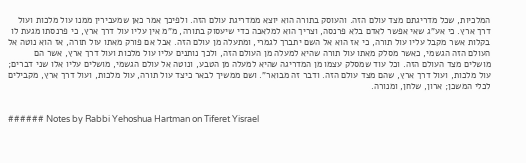המלכיות, שכל מדריגתם מצד עולם הזה. והעוסק בתורה הוא יוצא ממדריגת עולם הזה. ולפיכך אמר כאן שמעבירין ממנו עול מלכות ועול דרך ארץ. כי אע"ג שאי אפשר לאדם בלא פרנסה, וצריך הוא למלאכה כדי שיעסוק בתורה, מ"מ אין עליו עול דרך ארץ, כי פרנסתו מגעת לו בקלות אשר מקבל עליו עול תורה, כי אז הוא אל השם יתברך לגמרי, ומתעלה מן עולם הזה. אבל אם פורק מאתו עול תורה, אז הוא נוטה אל העולם הזה הגשמי, כאשר מסלק מאתו עול תורה שהיא למעלה מן העולם הזה, ולכך נותנים עליו עול מלכות ועול דרך ארץ, אשר הם מושלים מצד העולם הזה. וכל עוד שמסלק עצמו מן המדריגה שהיא למעלה מן הטבע, ונוטה אל עולם הגשמי, מושלים עליו אלו שני דברים; עול מלכות, ועול דרך ארץ, שהם מצד עולם הזה. ודבר זה מבואר". ושם ממשיך לבאר כיצד עול תורה, עול מלכות, ועול דרך ארץ, מקבילים לכלי המשכן; ארון, שלחן, ומנורה.


###### Notes by Rabbi Yehoshua Hartman on Tiferet Yisrael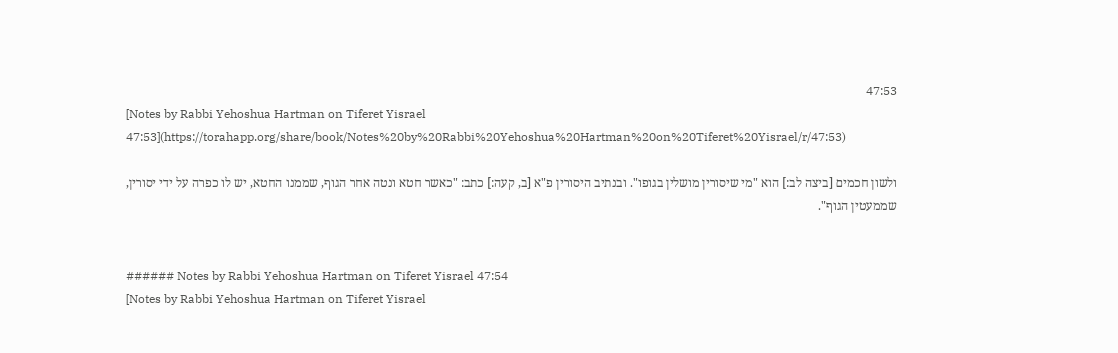47:53
[Notes by Rabbi Yehoshua Hartman on Tiferet Yisrael 47:53](https://torahapp.org/share/book/Notes%20by%20Rabbi%20Yehoshua%20Hartman%20on%20Tiferet%20Yisrael/r/47:53)

ולשון חכמים [ביצה לב:] הוא "מי שיסורין מושלין בגופו". ובנתיב היסורין פ"א [ב, קעה:] כתב: "כאשר חטא ונטה אחר הגוף, שממנו החטא, יש לו כפרה על ידי יסורין, שממעטין הגוף".


###### Notes by Rabbi Yehoshua Hartman on Tiferet Yisrael 47:54
[Notes by Rabbi Yehoshua Hartman on Tiferet Yisrael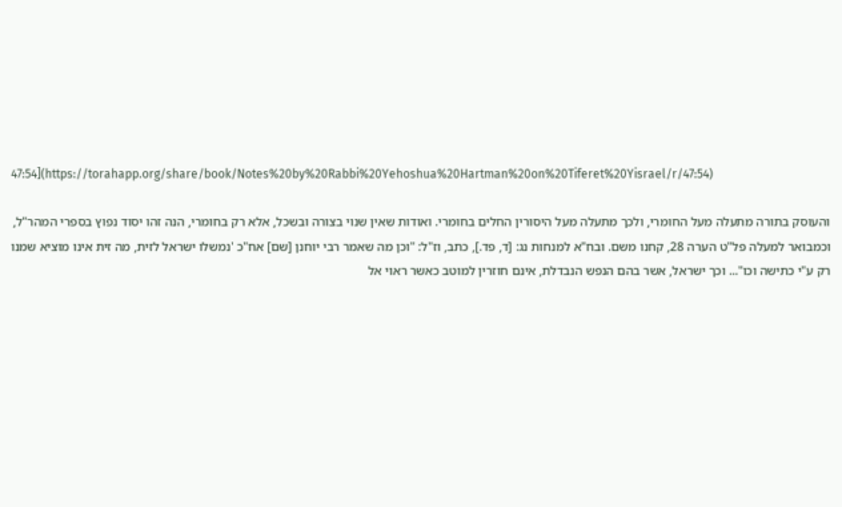47:54](https://torahapp.org/share/book/Notes%20by%20Rabbi%20Yehoshua%20Hartman%20on%20Tiferet%20Yisrael/r/47:54)

והעוסק בתורה מתעלה מעל החומרי, ולכך מתעלה מעל היסורין החלים בחומרי. ואודות שאין שנוי בצורה ובשכל, אלא רק בחומרי, הנה זהו יסוד נפוץ בספרי המהר"ל, וכמבואר למעלה פל"ט הערה 28, קחנו משם. ובח"א למנחות נג: [ד, פד.], כתב, וז"ל: "וכן מה שאמר רבי יוחנן [שם] אח"כ 'נמשלו ישראל לזית, מה זית אינו מוציא שמנו רק ע"י כתישה וכו"... וכך ישראל, אשר בהם הנפש הנבדלת, אינם חוזרין למוטב כאשר ראוי אל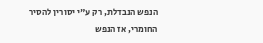הנפש הנבדלת, רק ע"י יסורין להסיר החומרי, אז הנפש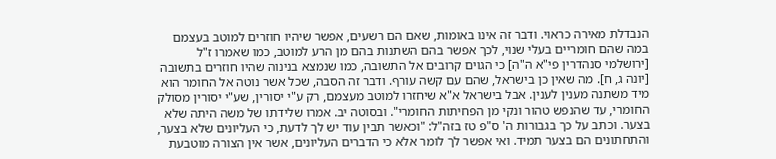הנבדלת מאירה כראוי. ודבר זה אינו באומות, שאם הם רשעים, אפשר שיהיו חוזרים למוטב בעצמם במה שהם חומריים בעלי שנוי, לכך אפשר בהם השתנות בהם מן הרע למוטב, כמו שאמרו ז"ל [ירושלמי סנהדרין פי"א ה"ה] כי הגוים קרובים אל התשובה, כמו שנמצא בנינוה שהיו חוזרים בתשובה [יונה ג, ח]. מה שאין כן בישראל, שהם עם קשה עורף. ודבר זה הסבה, שכל אשר נוטה אל החומר הוא מיד משתנה מענין לענין. אבל בישראל א"א שיחזרו למוטב מעצמם, רק ע"י יסורין, שע"י יסורין מסולק החומרי, עד שהנפש טהור ונקי מן הפחיתות החומרי". ובסוטה יב. אמרו שלידתו של משה היתה שלא בצער. וכתב על כך בגבורות ה' ס"פ טז בזה"ל: "וכאשר תבין עוד יש לך לדעת, כי העליונים שלא בצער, והתחתונים הם בצער תמיד. ואי אפשר לך לומר אלא כי הדברים העליונים, אשר אין הצורה מוטבעת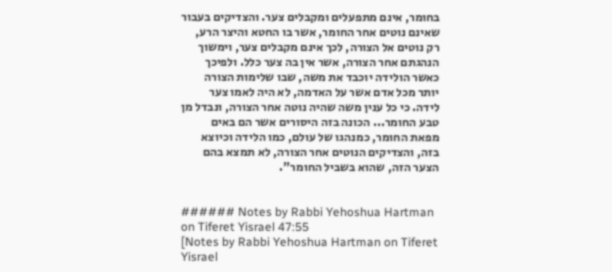בחומר, אינם מתפעלים ומקבלים צער. והצדיקים בעבור שאינם נוטים אחר החומר, אשר בו החטא והיצר הרע, רק נוטים אל הצורה, לכך אינם מקבלים צער, וימשוך הנהגתם אחר הצורה, אשר אין בה צער כלל. ולפיכך כאשר הולידה יוכבד את משה, שבו שלימות הצורה יותר מכל אדם אשר על האדמה, לא היה לאמו צער לידה. כי כל ענין משה שהיה נוטה אחר הצורה, ונבדל מן טבע החומר... הכונה בזה היסורים אשר הם באים מפאת החומר, כמנהגו של עולם, כמו הלידה וכיוצא בזה, והצדיקים הנוטים אחר הצורה, לא תמצא בהם הצער הזה, שהוא בשביל החומר".


###### Notes by Rabbi Yehoshua Hartman on Tiferet Yisrael 47:55
[Notes by Rabbi Yehoshua Hartman on Tiferet Yisrael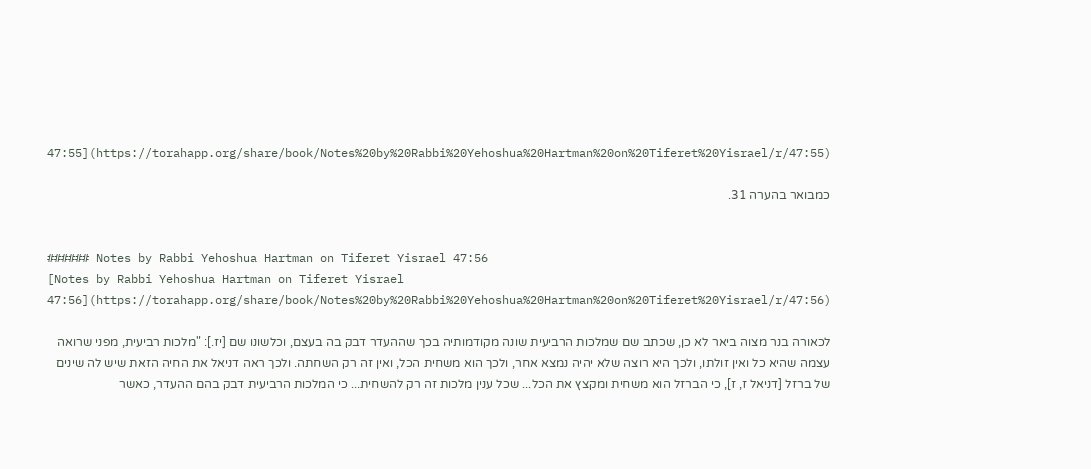47:55](https://torahapp.org/share/book/Notes%20by%20Rabbi%20Yehoshua%20Hartman%20on%20Tiferet%20Yisrael/r/47:55)

כמבואר בהערה 31.


###### Notes by Rabbi Yehoshua Hartman on Tiferet Yisrael 47:56
[Notes by Rabbi Yehoshua Hartman on Tiferet Yisrael 47:56](https://torahapp.org/share/book/Notes%20by%20Rabbi%20Yehoshua%20Hartman%20on%20Tiferet%20Yisrael/r/47:56)

לכאורה בנר מצוה ביאר לא כן, שכתב שם שמלכות הרביעית שונה מקודמותיה בכך שההעדר דבק בה בעצם, וכלשונו שם [יז.]: "מלכות רביעית, מפני שרואה עצמה שהיא כל ואין זולתו, ולכך היא רוצה שלא יהיה נמצא אחר, ולכך הוא משחית הכל, ואין זה רק השחתה. ולכך ראה דניאל את החיה הזאת שיש לה שינים של ברזל [דניאל ז, ז], כי הברזל הוא משחית ומקצץ את הכל... שכל ענין מלכות זה רק להשחית... כי המלכות הרביעית דבק בהם ההעדר, כאשר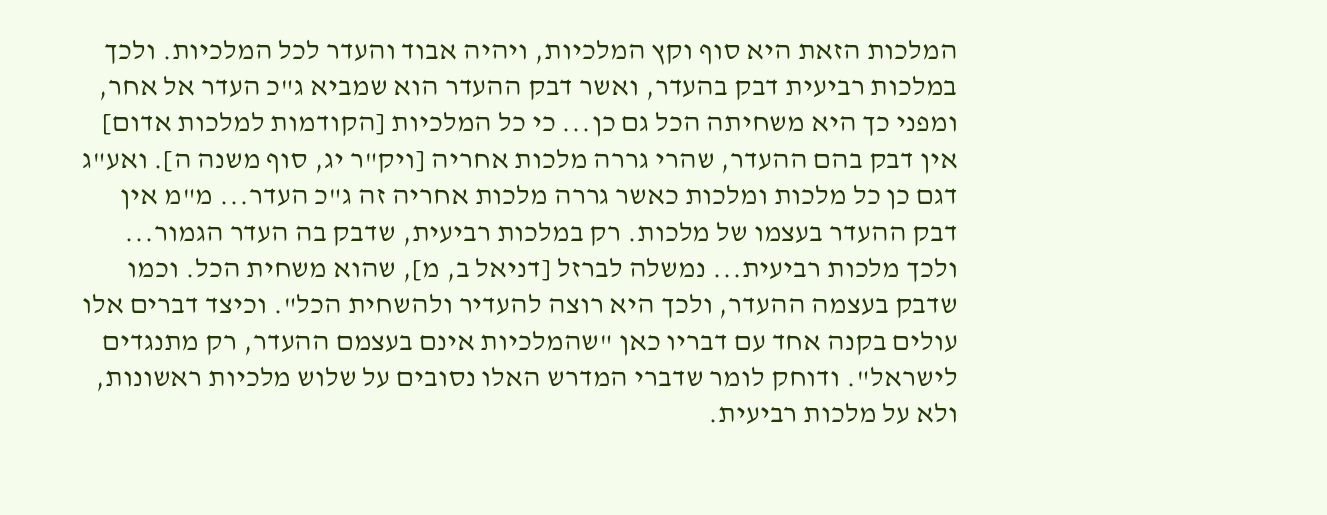המלכות הזאת היא סוף וקץ המלכיות, ויהיה אבוד והעדר לכל המלכיות. ולכך במלכות רביעית דבק בהעדר, ואשר דבק ההעדר הוא שמביא ג"כ העדר אל אחר, ומפני כך היא משחיתה הכל גם כן... כי כל המלכיות [הקודמות למלכות אדום] אין דבק בהם ההעדר, שהרי גררה מלכות אחריה [ויק"ר יג, סוף משנה ה]. ואע"ג דגם כן כל מלכות ומלכות כאשר גררה מלכות אחריה זה ג"כ העדר... מ"מ אין דבק ההעדר בעצמו של מלכות. רק במלכות רביעית, שדבק בה העדר הגמור... ולכך מלכות רביעית... נמשלה לברזל [דניאל ב, מ], שהוא משחית הכל. וכמו שדבק בעצמה ההעדר, ולכך היא רוצה להעדיר ולהשחית הכל". וכיצד דברים אלו עולים בקנה אחד עם דבריו כאן "שהמלכיות אינם בעצמם ההעדר, רק מתנגדים לישראל". ודוחק לומר שדברי המדרש האלו נסובים על שלוש מלכיות ראשונות, ולא על מלכות רביעית.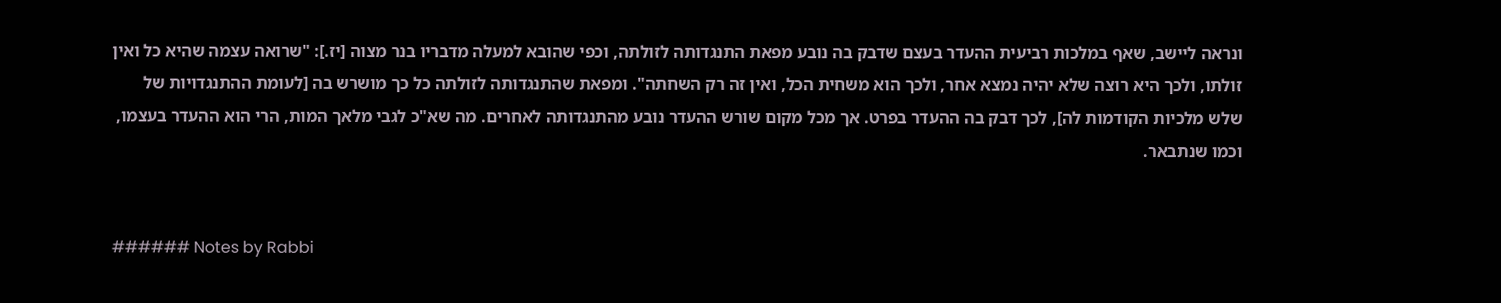ונראה ליישב, שאף במלכות רביעית ההעדר בעצם שדבק בה נובע מפאת התנגדותה לזולתה, וכפי שהובא למעלה מדבריו בנר מצוה [יז.]: "שרואה עצמה שהיא כל ואין זולתו, ולכך היא רוצה שלא יהיה נמצא אחר, ולכך הוא משחית הכל, ואין זה רק השחתה". ומפאת שהתנגדותה לזולתה כל כך מושרש בה [לעומת ההתנגדויות של שלש מלכיות הקודמות לה], לכך דבק בה ההעדר בפרט. אך מכל מקום שורש ההעדר נובע מהתנגדותה לאחרים. מה שא"כ לגבי מלאך המות, הרי הוא ההעדר בעצמו, וכמו שנתבאר.


###### Notes by Rabbi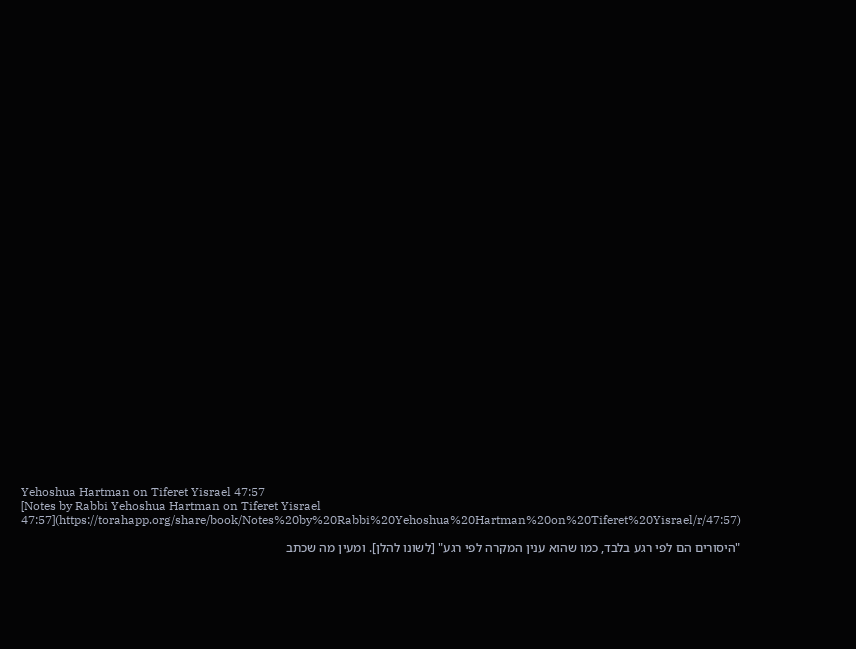Yehoshua Hartman on Tiferet Yisrael 47:57
[Notes by Rabbi Yehoshua Hartman on Tiferet Yisrael 47:57](https://torahapp.org/share/book/Notes%20by%20Rabbi%20Yehoshua%20Hartman%20on%20Tiferet%20Yisrael/r/47:57)

"היסורים הם לפי רגע בלבד, כמו שהוא ענין המקרה לפי רגע" [לשונו להלן]. ומעין מה שכתב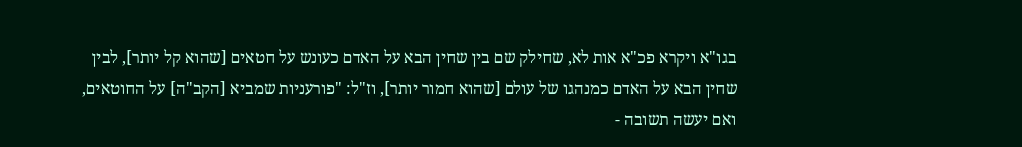בגו"א ויקרא פכ"א אות לא, שחילק שם בין שחין הבא על האדם כעונש על חטאים [שהוא קל יותר], לבין שחין הבא על האדם כמנהגו של עולם [שהוא חמור יותר], וז"ל: "פורעניות שמביא [הקב"ה] על החוטאים, ואם יעשה תשובה -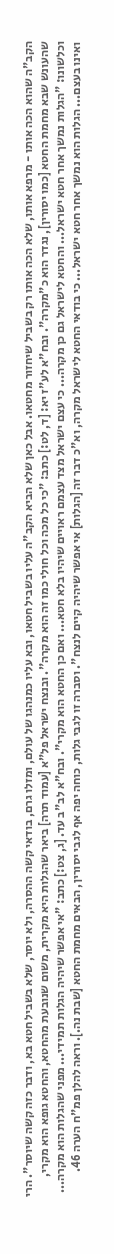הקב"ה שהוא הכה אותו - מרפא אותו, שלא הכה אותו רק בשביל שיחזור מחטאו. אבל כאן שלא הביא הקב"ה עליו בשביל חטאו, ובא עליו כמנהגו של עולם, ומזלו גרם, בודאי קשה ההסרה, ולא יוסר, שלא בשביל חטא בא, ודבר כזה קשה שיוסר". הרי שהעונש שבא מחמת החטא [כמו יסורין], נגדר הוא כ"מקרה". ובח"א לע"ז יא: [ד, לט:] כתב: "כי כל מכה וכל חולי כמו זה הוא מקרה". ובנצח ישראל פל"א [עמוד תרה] ביאר שהגלות היא מקרית, משום שנובעת מהחטא, והחטא גופא הוא מקרי, וכלשונו: "הגלות נמשך אחר חטא ישראל... והחטא לישראל גם כן מקרה... כי עצם ישראל מצד עצמם ראויים שיהיו בלא חטא... ואם כן החטא הוא מקרי". ובח"א לב"ב עד. [ג, צט:] כתב: "אי אפשר שיהיה הגלות תמידי... מפני שהגלות הוא מקרה... ואינו בעצם... הגלות הוא נמשך אחר חטא ישראל... כי בודאי החטא לישראל מקרה, וא"כ דבר זה [הגלות] אי אפשר שיהיה קיים לנצח". וסברה זו לגבי גלות, כוחה יפה אף לגבי יסורין, הבאים מחמת החטא [שבת נה.]. וראה להלן פמ"ח הערה 46.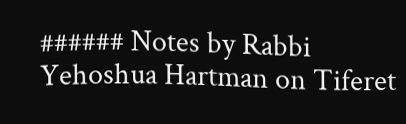###### Notes by Rabbi Yehoshua Hartman on Tiferet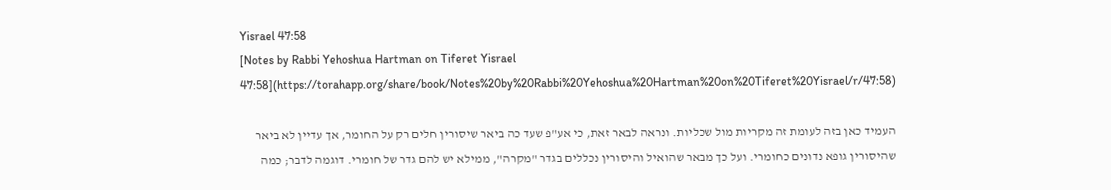Yisrael 47:58
[Notes by Rabbi Yehoshua Hartman on Tiferet Yisrael 47:58](https://torahapp.org/share/book/Notes%20by%20Rabbi%20Yehoshua%20Hartman%20on%20Tiferet%20Yisrael/r/47:58)

העמיד כאן בזה לעומת זה מקריות מול שכליות. ונראה לבאר זאת, כי אע"פ שעד כה ביאר שיסורין חלים רק על החומר, אך עדיין לא ביאר שהיסורין גופא נדונים כחומרי. ועל כך מבאר שהואיל והיסורין נכללים בגדר "מקרה", ממילא יש להם גדר של חומרי. דוגמה לדבר; כמה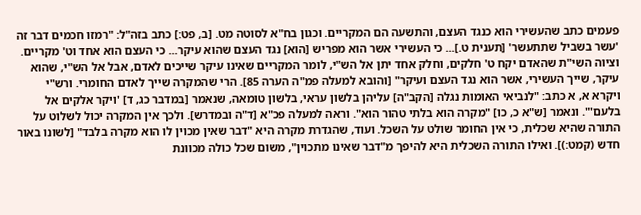פעמים כתב שהעשירי הוא כנגד העצם, והתשעה הם המקריים. וכגון בח"א לסוטה מט. [ב, פט:] כתב בזה"ל: "רמזו חכמים דבר זה 'עשר בשביל שתתעשר' [תענית ט.]... כי העשירי אשר הוא מפריש [הוא] נגד העצם שהוא עיקר... כי העצם הוא אחד וט' מקריים. וציוה השי"ת שהאדם יקח ט' חלקים, וחלק אחד יתן אל הש"י, לומר המקריים שאינו עיקר שייכים לאדם, אבל אל הש"י, שהוא עיקר, שייך העשירי, אשר הוא נגד העצם ועיקר" [והובא למעלה פמ"ה הערה 85]. הרי שהמקרה שייך לאדם החומרי. ורש"י ויקרא א, א כתב: "לנביאי האומות נגלה [הקב"ה] עליהן בלשון עראי, בלשון טומאה, שנאמר [במדבר כג, ד] 'ויקר אלקים אל בלעם'". ונאמר [ש"א כ, כו] "מקרה הוא בלתי טהור הוא". וראה למעלה פכ"א [ד"ה ובמדרש]. ולכך אין המקרה יכול לשלוט על התורה שהיא שכלית, כי אין החומר שולט על השכל. ועוד, שהגדרת מקרה היא "דבר שאין מכוין לו הוא מקרה בלבד" [לשונו באור חדש (קמט:)]. ואילו התורה השכלית היא להיפך מ"דבר שאינו מתכוין", משום שכל כולה מכוונת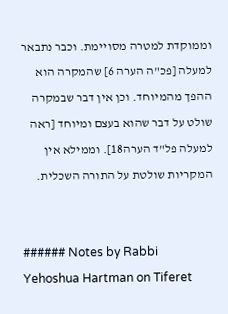וממוקדת למטרה מסויימת. וכבר נתבאר למעלה [פכ"ה הערה 6] שהמקרה הוא ההפך מהמיוחד. וכן אין דבר שבמקרה שולט על דבר שהוא בעצם ומיוחד [ראה למעלה פל"ד הערה18]. וממילא אין המקריות שולטת על התורה השכלית.


###### Notes by Rabbi Yehoshua Hartman on Tiferet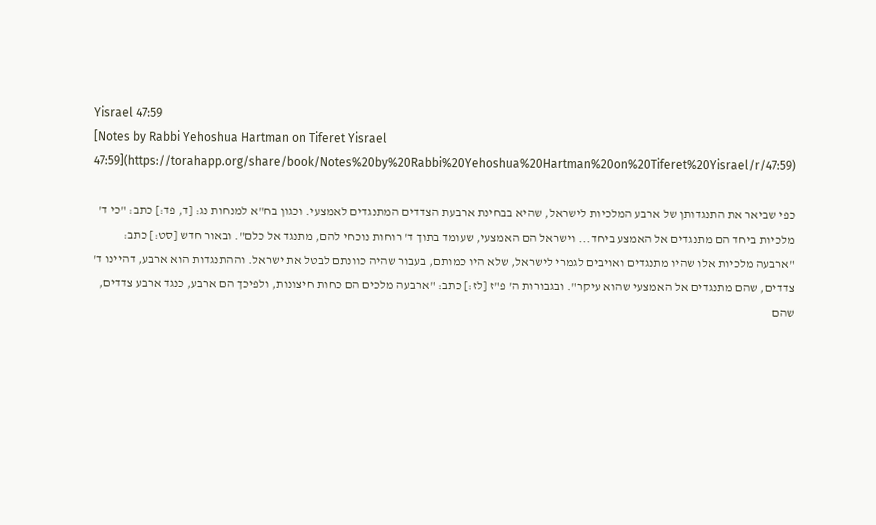Yisrael 47:59
[Notes by Rabbi Yehoshua Hartman on Tiferet Yisrael 47:59](https://torahapp.org/share/book/Notes%20by%20Rabbi%20Yehoshua%20Hartman%20on%20Tiferet%20Yisrael/r/47:59)

כפי שביאר את התנגדותן של ארבע המלכיות לישראל, שהיא בבחינת ארבעת הצדדים המתנגדים לאמצעי. וכגון בח"א למנחות נג: [ד, פד:] כתב: "כי ד' מלכיות ביחד הם מתנגדים אל האמצע ביחד... וישראל הם האמצעי, שעומד בתוך ד' רוחות נוכחי להם, מתנגד אל כלם". ובאור חדש [סט:] כתב: "ארבעה מלכיות אלו שהיו מתנגדים ואויבים לגמרי לישראל, שלא היו כמותם, בעבור שהיה כוונתם לבטל את ישראל. וההתנגדות הוא ארבע, דהיינו ד' צדדים, שהם מתנגדים אל האמצעי שהוא עיקר". ובגבורות ה' פ"ז [לז:] כתב: "ארבעה מלכים הם כחות חיצונות, ולפיכך הם ארבע, כנגד ארבע צדדים, שהם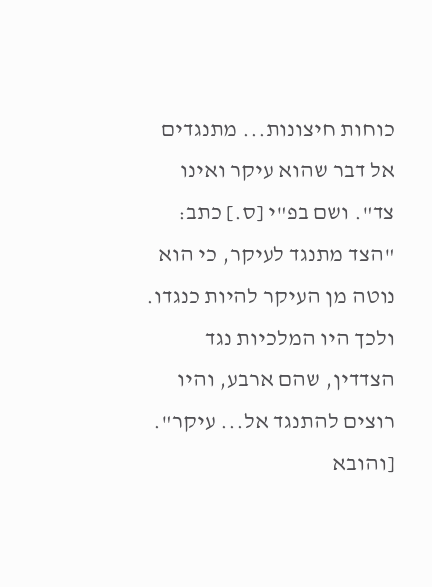כוחות חיצונות... מתנגדים אל דבר שהוא עיקר ואינו צד". ושם בפ"י [ס.] כתב: "הצד מתנגד לעיקר, כי הוא נוטה מן העיקר להיות כנגדו. ולכך היו המלכיות נגד הצדדין, שהם ארבע, והיו רוצים להתנגד אל... עיקר". [והובא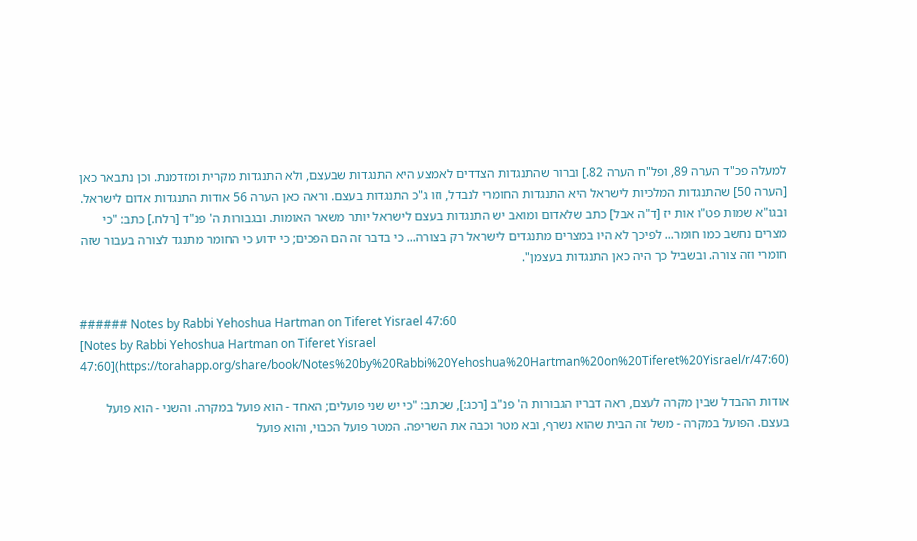למעלה פכ"ד הערה 89, ופל"ח הערה 82.] וברור שהתנגדות הצדדים לאמצע היא התנגדות שבעצם, ולא התנגדות מקרית ומזדמנת. וכן נתבאר כאן [הערה 50] שהתנגדות המלכיות לישראל היא התנגדות החומרי לנבדל, וזו ג"כ התנגדות בעצם. וראה כאן הערה 56 אודות התנגדות אדום לישראל. ובגו"א שמות פט"ו אות יז [ד"ה אבל] כתב שלאדום ומואב יש התנגדות בעצם לישראל יותר משאר האומות. ובגבורות ה' פנ"ד [רלח.] כתב: "כי מצרים נחשב כמו חומר... לפיכך לא היו במצרים מתנגדים לישראל רק בצורה... כי בדבר זה הם הפכים; כי ידוע כי החומר מתנגד לצורה בעבור שזה חומרי וזה צורה. ובשביל כך היה כאן התנגדות בעצמן".


###### Notes by Rabbi Yehoshua Hartman on Tiferet Yisrael 47:60
[Notes by Rabbi Yehoshua Hartman on Tiferet Yisrael 47:60](https://torahapp.org/share/book/Notes%20by%20Rabbi%20Yehoshua%20Hartman%20on%20Tiferet%20Yisrael/r/47:60)

אודות ההבדל שבין מקרה לעצם, ראה דבריו הגבורות ה' פנ"ב [רכג:], שכתב: "כי יש שני פועלים; האחד - הוא פועל במקרה. והשני - הוא פועל בעצם. הפועל במקרה - משל זה הבית שהוא נשרף, ובא מטר וכבה את השריפה. המטר פועל הכבוי, והוא פועל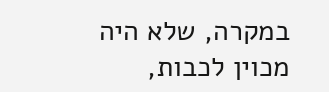במקרה, שלא היה מכוין לכבות,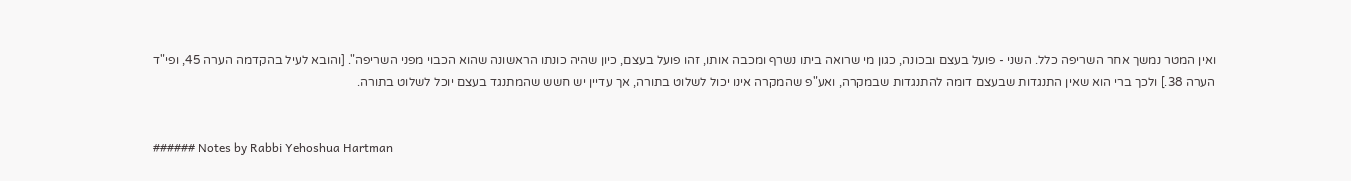ואין המטר נמשך אחר השריפה כלל. השני - פועל בעצם ובכונה, כגון מי שרואה ביתו נשרף ומכבה אותו, זהו פועל בעצם, כיון שהיה כונתו הראשונה שהוא הכבוי מפני השריפה". [והובא לעיל בהקדמה הערה 45, ופי"ד הערה 38.] ולכך ברי הוא שאין התנגדות שבעצם דומה להתנגדות שבמקרה, ואע"פ שהמקרה אינו יכול לשלוט בתורה, אך עדיין יש חשש שהמתנגד בעצם יוכל לשלוט בתורה.


###### Notes by Rabbi Yehoshua Hartman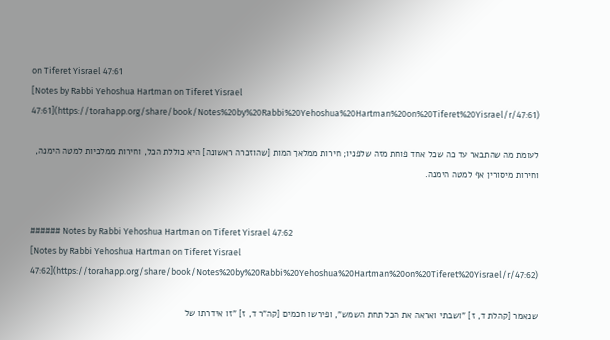on Tiferet Yisrael 47:61
[Notes by Rabbi Yehoshua Hartman on Tiferet Yisrael 47:61](https://torahapp.org/share/book/Notes%20by%20Rabbi%20Yehoshua%20Hartman%20on%20Tiferet%20Yisrael/r/47:61)

לעומת מה שהתבאר עד כה שכל אחד פוחת מזה שלפניו; חירות ממלאך המות [שהוזכרה ראשונה] היא כוללת הכל, וחירות ממלכיות למטה הימנה, וחירות מיסורין אף למטה הימנה.


###### Notes by Rabbi Yehoshua Hartman on Tiferet Yisrael 47:62
[Notes by Rabbi Yehoshua Hartman on Tiferet Yisrael 47:62](https://torahapp.org/share/book/Notes%20by%20Rabbi%20Yehoshua%20Hartman%20on%20Tiferet%20Yisrael/r/47:62)

שנאמר [קהלת ד, ז] "ושבתי ואראה את הכל תחת השמש", ופירשו חכמים [קה"ר ד, ז] "זו אידרתו של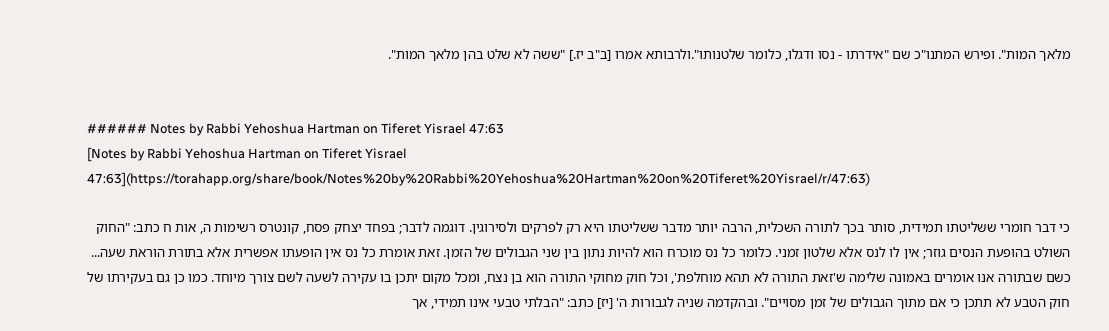מלאך המות". ופירש המתנו"כ שם "אידרתו - נסו ודגלו, כלומר שלטנותו".ולרבותא אמרו [ב"ב יז.] "ששה לא שלט בהן מלאך המות".


###### Notes by Rabbi Yehoshua Hartman on Tiferet Yisrael 47:63
[Notes by Rabbi Yehoshua Hartman on Tiferet Yisrael 47:63](https://torahapp.org/share/book/Notes%20by%20Rabbi%20Yehoshua%20Hartman%20on%20Tiferet%20Yisrael/r/47:63)

כי דבר חומרי ששליטתו תמידית, סותר בכך לתורה השכלית, הרבה יותר מדבר ששליטתו היא רק לפרקים ולסירוגין. דוגמה לדבר; בפחד יצחק פסח, קונטרס רשימות ה, אות ח כתב: "החוק השולט בהופעת הנסים גוזר; אין לו לנס אלא שלטון זמני. כלומר כל נס מוכרח הוא להיות נתון בין שני הגבולים של הזמן. זאת אומרת כל נס אין הופעתו אפשרית אלא בתורת הוראת שעה... כשם שבתורה אנו אומרים באמונה שלימה ש'זאת התורה לא תהא מוחלפת', וכל חוק מחוקי התורה הוא בן נצח, ומכל מקום יתכן בו עקירה לשעה לשם צורך מיוחד. כמו כן גם בעקירתו של חוק הטבע לא תתכן כי אם מתוך הגבולים של זמן מסויים". ובהקדמה שניה לגבורות ה' [יז] כתב: "הבלתי טבעי אינו תמידי, אך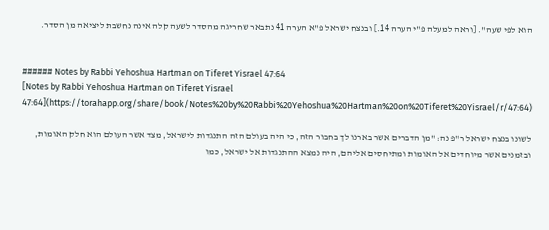הוא לפי שעה". [וראה למעלה פ"י הערה 14.] ובנצח ישראל פ"א הערה 41 נתבאר שחריגה מהסדר לשעה קלה אינה נחשבת ליציאה מן הסדר.


###### Notes by Rabbi Yehoshua Hartman on Tiferet Yisrael 47:64
[Notes by Rabbi Yehoshua Hartman on Tiferet Yisrael 47:64](https://torahapp.org/share/book/Notes%20by%20Rabbi%20Yehoshua%20Hartman%20on%20Tiferet%20Yisrael/r/47:64)

לשונו בנצח ישראל ר"פ נה: "מן הדברים אשר בארנו לך בחבור הזה, כי היה בעולם הזה התנגדות לישראל, מצד אשר העולם הוא חלק האומות, ובזמנים אשר מיוחדים אל האומות ומתיחסים אליהם, היה נמצא ההתנגדות אל ישראל, כמו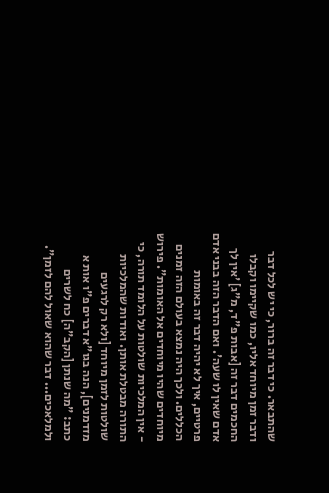שהתבאר. כי דבר זה ברור, כי יש לכל דבר ודבר זמן מיוחד אליו, כמו שקיימו וקבלו החכמים דבר זה [אבות פ"ד, מ"ג] 'אין לך אדם שאין לו שעה'. ואם הדבר הזה בבני אדם פרטיים, איך לא יהיה דבר זה באומות הכללים. ולכך היה נמצא בעולם הזה זמנים מיוחדים שהיו מיוחדים אל האומות". פירוש - אין המלכיות שולטות על הלומד תורה, כי התורה מבטלת אותן. ואודות שהמלכיות שולטות לזמן מיוחד [ולא רק לרגעים מזדמנים], הנה בגו"א דברים פ"ו אות א כתב: "מה שנתן [הקב"ה] כח לשרים ולמלאכים... דבר שהוא שאול להם לזמן".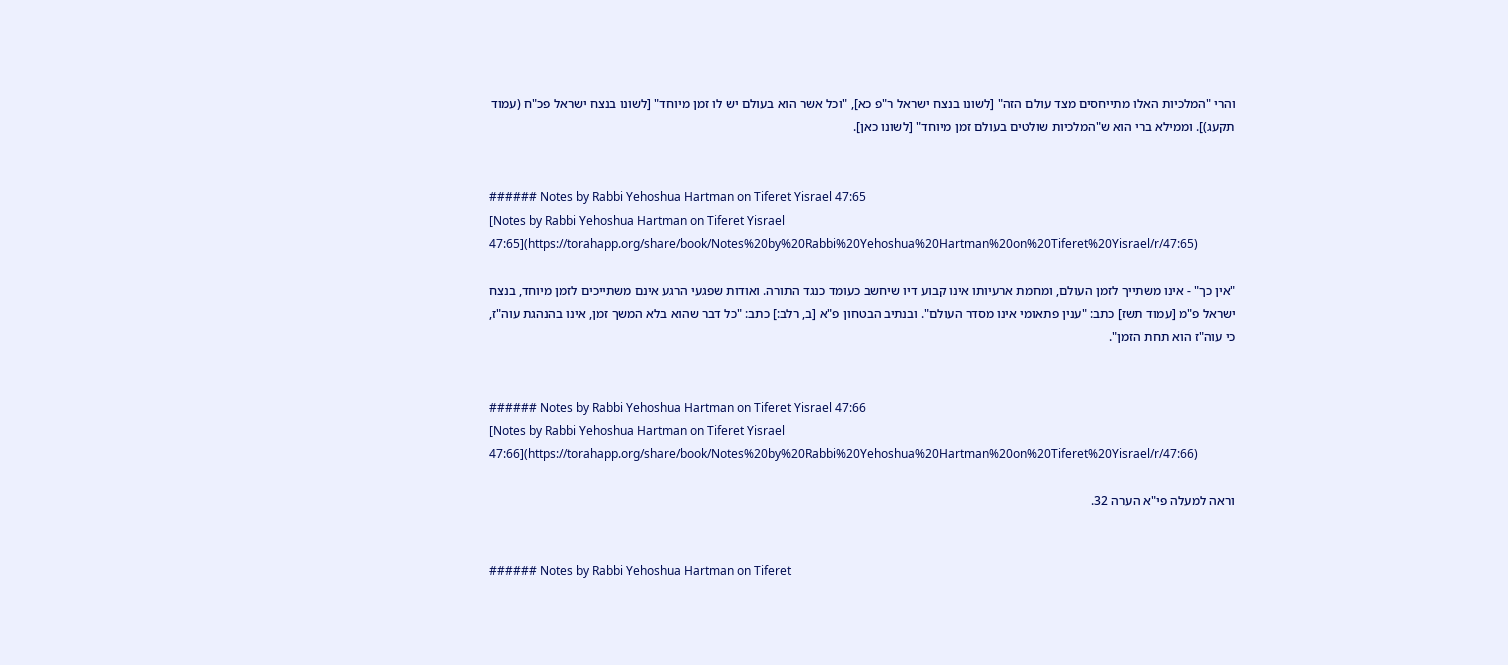והרי "המלכיות האלו מתייחסים מצד עולם הזה" [לשונו בנצח ישראל ר"פ כא], "וכל אשר הוא בעולם יש לו זמן מיוחד" [לשונו בנצח ישראל פכ"ח (עמוד תקעג)]. וממילא ברי הוא ש"המלכיות שולטים בעולם זמן מיוחד" [לשונו כאן].


###### Notes by Rabbi Yehoshua Hartman on Tiferet Yisrael 47:65
[Notes by Rabbi Yehoshua Hartman on Tiferet Yisrael 47:65](https://torahapp.org/share/book/Notes%20by%20Rabbi%20Yehoshua%20Hartman%20on%20Tiferet%20Yisrael/r/47:65)

"אין כך" - אינו משתייך לזמן העולם, ומחמת ארעיותו אינו קבוע דיו שיחשב כעומד כנגד התורה. ואודות שפגעי הרגע אינם משתייכים לזמן מיוחד, בנצח ישראל פ"מ [עמוד תשז] כתב: "ענין פתאומי אינו מסדר העולם". ובנתיב הבטחון פ"א [ב, רלב:] כתב: "כל דבר שהוא בלא המשך זמן, אינו בהנהגת עוה"ז, כי עוה"ז הוא תחת הזמן".


###### Notes by Rabbi Yehoshua Hartman on Tiferet Yisrael 47:66
[Notes by Rabbi Yehoshua Hartman on Tiferet Yisrael 47:66](https://torahapp.org/share/book/Notes%20by%20Rabbi%20Yehoshua%20Hartman%20on%20Tiferet%20Yisrael/r/47:66)

וראה למעלה פי"א הערה 32.


###### Notes by Rabbi Yehoshua Hartman on Tiferet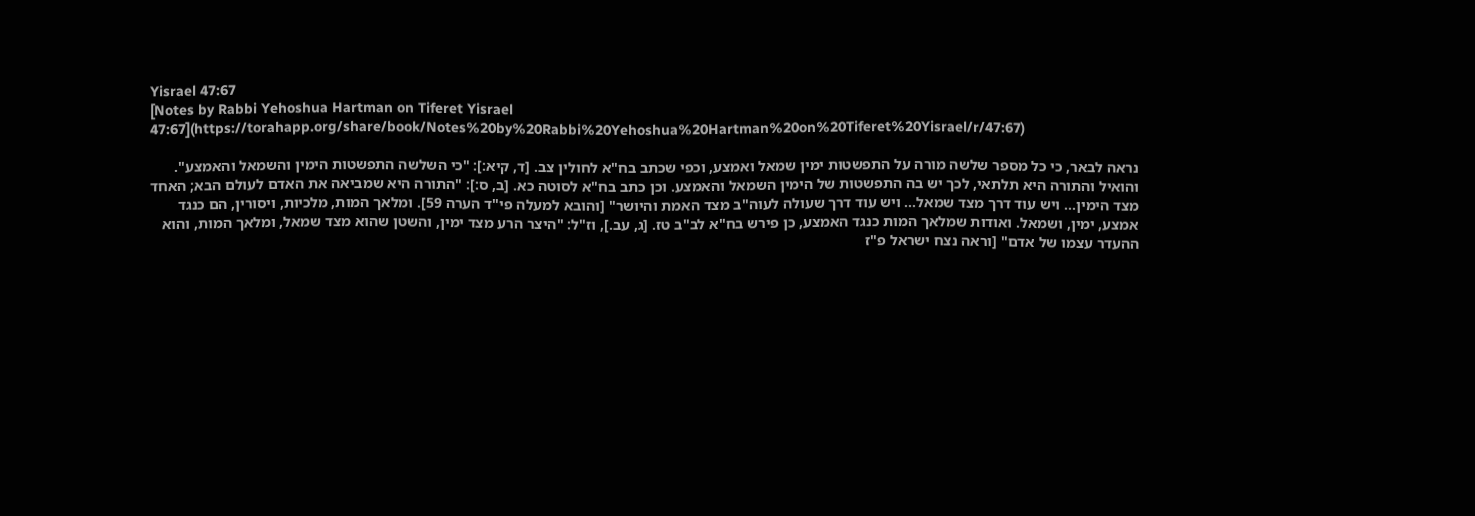Yisrael 47:67
[Notes by Rabbi Yehoshua Hartman on Tiferet Yisrael 47:67](https://torahapp.org/share/book/Notes%20by%20Rabbi%20Yehoshua%20Hartman%20on%20Tiferet%20Yisrael/r/47:67)

נראה לבאר, כי כל מספר שלשה מורה על התפשטות ימין שמאל ואמצע, וכפי שכתב בח"א לחולין צב. [ד, קיא:]: "כי השלשה התפשטות הימין והשמאל והאמצע". והואיל והתורה היא תלתאי, לכך יש בה התפשטות של הימין השמאל והאמצע. וכן כתב בח"א לסוטה כא. [ב, ס:]: "התורה היא שמביאה את האדם לעולם הבא; האחד מצד הימין... ויש עוד דרך מצד שמאל... ויש עוד דרך שעולה לעוה"ב מצד האמת והיושר" [והובא למעלה פי"ד הערה 59]. ומלאך המות, מלכיות, ויסורין, הם כנגד אמצע, ימין, ושמאל. ואודות שמלאך המות כנגד האמצע, כן פירש בח"א לב"ב טז. [ג, עב.], וז"ל: "היצר הרע מצד ימין, והשטן שהוא מצד שמאל, ומלאך המות, והוא ההעדר עצמו של אדם" [וראה נצח ישראל פ"ז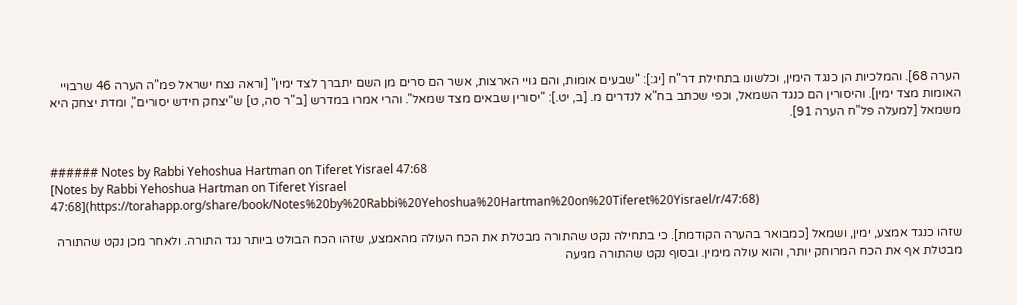הערה 68]. והמלכיות הן כנגד הימין, וכלשונו בתחילת דר"ח [יג:]: "שבעים אומות, והם גויי הארצות, אשר הם סרים מן השם יתברך לצד ימין" [וראה נצח ישראל פמ"ה הערה 46 שרבויי האומות מצד ימין]. והיסורין הם כנגד השמאל, וכפי שכתב בח"א לנדרים מ. [ב, יט.]: "יסורין שבאים מצד שמאל". והרי אמרו במדרש [ב"ר סה, ט] ש"יצחק חידש יסורים", ומדת יצחק היא משמאל [למעלה פל"ח הערה 91].


###### Notes by Rabbi Yehoshua Hartman on Tiferet Yisrael 47:68
[Notes by Rabbi Yehoshua Hartman on Tiferet Yisrael 47:68](https://torahapp.org/share/book/Notes%20by%20Rabbi%20Yehoshua%20Hartman%20on%20Tiferet%20Yisrael/r/47:68)

שזהו כנגד אמצע, ימין, ושמאל [כמבואר בהערה הקודמת]. כי בתחילה נקט שהתורה מבטלת את הכח העולה מהאמצע, שזהו הכח הבולט ביותר נגד התורה. ולאחר מכן נקט שהתורה מבטלת אף את הכח המרוחק יותר, והוא עולה מימין. ובסוף נקט שהתורה מגיעה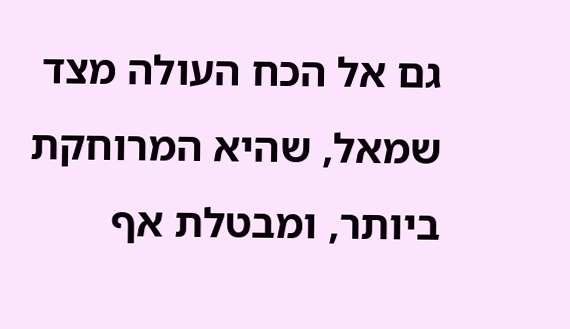גם אל הכח העולה מצד שמאל, שהיא המרוחקת ביותר, ומבטלת אף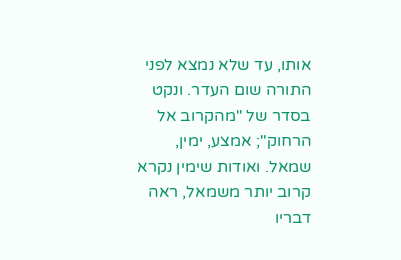אותו, עד שלא נמצא לפני התורה שום העדר. ונקט בסדר של "מהקרוב אל הרחוק"; אמצע, ימין, שמאל. ואודות שימין נקרא קרוב יותר משמאל, ראה דבריו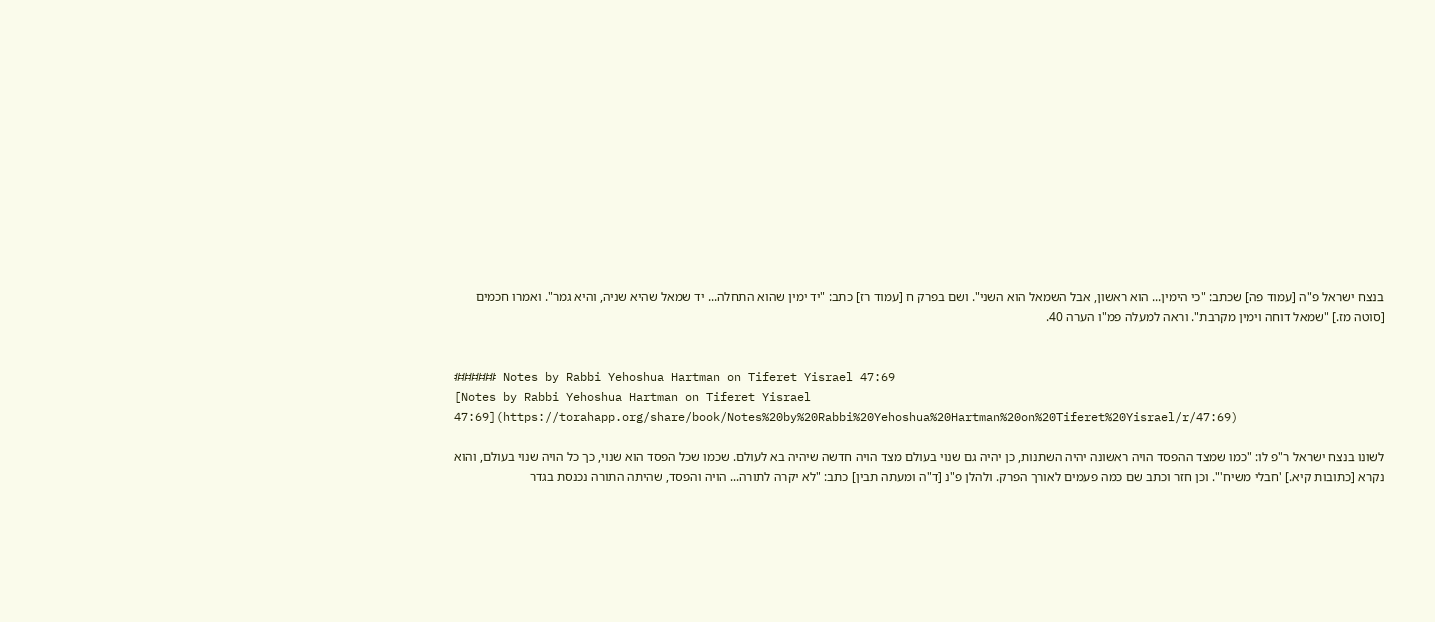בנצח ישראל פ"ה [עמוד פה] שכתב: "כי הימין... הוא ראשון, אבל השמאל הוא השני". ושם בפרק ח [עמוד רז] כתב: "יד ימין שהוא התחלה... יד שמאל שהיא שניה, והיא גמר". ואמרו חכמים [סוטה מז.] "שמאל דוחה וימין מקרבת". וראה למעלה פמ"ו הערה 40.


###### Notes by Rabbi Yehoshua Hartman on Tiferet Yisrael 47:69
[Notes by Rabbi Yehoshua Hartman on Tiferet Yisrael 47:69](https://torahapp.org/share/book/Notes%20by%20Rabbi%20Yehoshua%20Hartman%20on%20Tiferet%20Yisrael/r/47:69)

לשונו בנצח ישראל ר"פ לו: "כמו שמצד ההפסד הויה ראשונה יהיה השתנות, כן יהיה גם שנוי בעולם מצד הויה חדשה שיהיה בא לעולם. שכמו שכל הפסד הוא שנוי, כך כל הויה שנוי בעולם, והוא נקרא [כתובות קיא.] 'חבלי משיח'". וכן חזר וכתב שם כמה פעמים לאורך הפרק. ולהלן פ"נ [ד"ה ומעתה תבין] כתב: "לא יקרה לתורה... הויה והפסד, שהיתה התורה נכנסת בגדר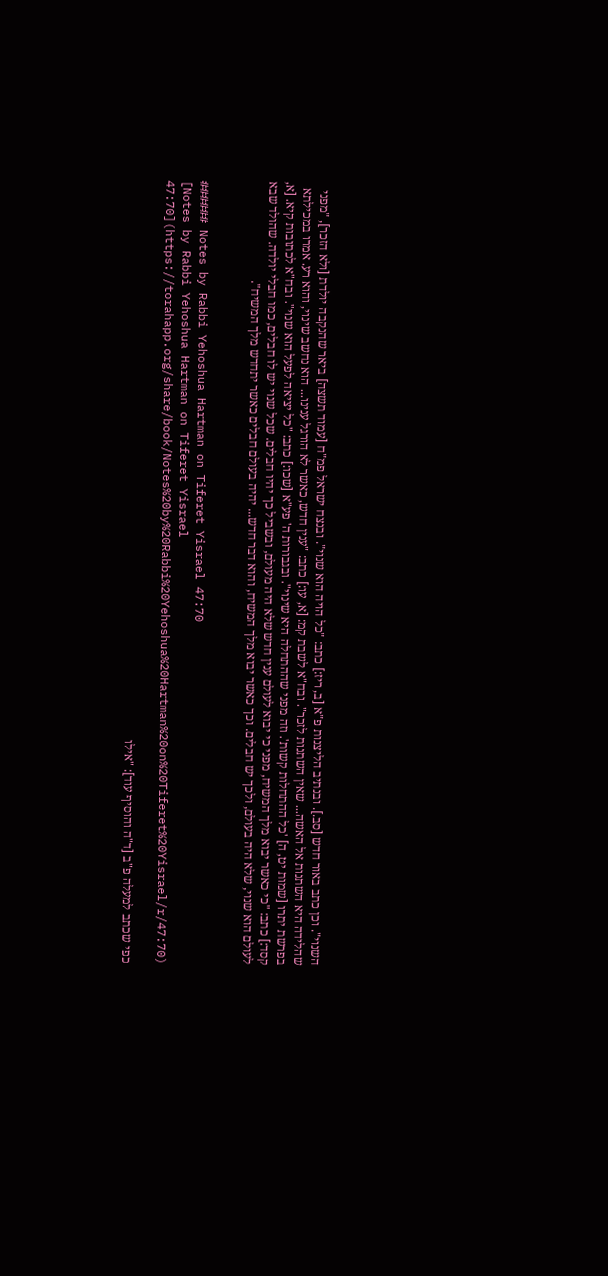השנוי". וכן כתב באור חדש [סב.]. ובנתיב הליצנות פ"א [ב, ריז:] כתב: "כל הויה הוא שנוי". ובנצח ישראל פמ"ח [עמוד תשצה] ביאר שהנקבה יולדת [ולא הזכר], "מפני שהלידה היא השתנות אל האשה... שאין השתנות לזכר". ובח"א לשבת קמ: [א, עו:] כתב: "ענין חדש, כאשר לא הורגל ענינו... הוא נחשב שינוי, והוא רע. אמרו במכילתא בפרשת יתרו [שמות יט, ה] 'כל ההתחלות קשות'. וזה מפני שההתחלה היא שינוי". ובגבורות ה' פע"א [שכו:] כתב: "כל יציאה לפעל הוא שנוי". ובח"א לכתובות קיא. [א, קסד:] כתב: "כי כאשר יבוא מלך המשיח, מפני כי יבוא לעולם ענין חדש שלא היה מעולם, ובשביל כך יהיו חבלים. שכל שנוי יש לו חבלים, כמו חבלי יולדה. שהולד שבא לעולם הוא שנוי, שלא היה בעולם, ולכך יש חבלים. וכך כאשר יבוא מלך המשיח, והוא דבר חדש... יהיה בעולם חבלים כאשר יתחדש מלך המשיח".


###### Notes by Rabbi Yehoshua Hartman on Tiferet Yisrael 47:70
[Notes by Rabbi Yehoshua Hartman on Tiferet Yisrael 47:70](https://torahapp.org/share/book/Notes%20by%20Rabbi%20Yehoshua%20Hartman%20on%20Tiferet%20Yisrael/r/47:70)

כפי שכתב למעלה פ"ב [ד"ה והוסיף עוד]: "אילו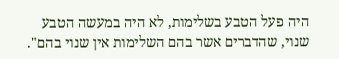היה פעל הטבע בשלימות, לא היה במעשה הטבע שנוי, שהדברים אשר בהם השלימות אין שנוי בהם".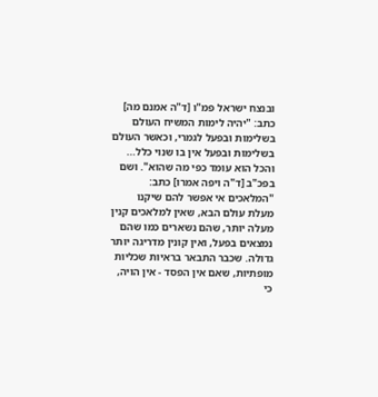ובנצח ישראל פמ"ו [ד"ה אמנם מה] כתב: "יהיה לימות המשיח העולם בשלימות ובפעל לגמרי, וכאשר העולם בשלימות ובפעל אין בו שנוי כלל... והכל הוא עומד כפי מה שהוא". ושם בפכ"ב [ד"ה ויפה אמרו] כתב: "המלאכים אי אפשר להם שיקנו מעלת עולם הבא, שאין למלאכים קנין מעלה יותר, שהם נשארים כמו שהם נמצאים בפעל, ואין קונין מדריגה יותר גדולה. שכבר התבאר בראיות שכליות מופתיות, שאם אין הפסד - אין הויה, כי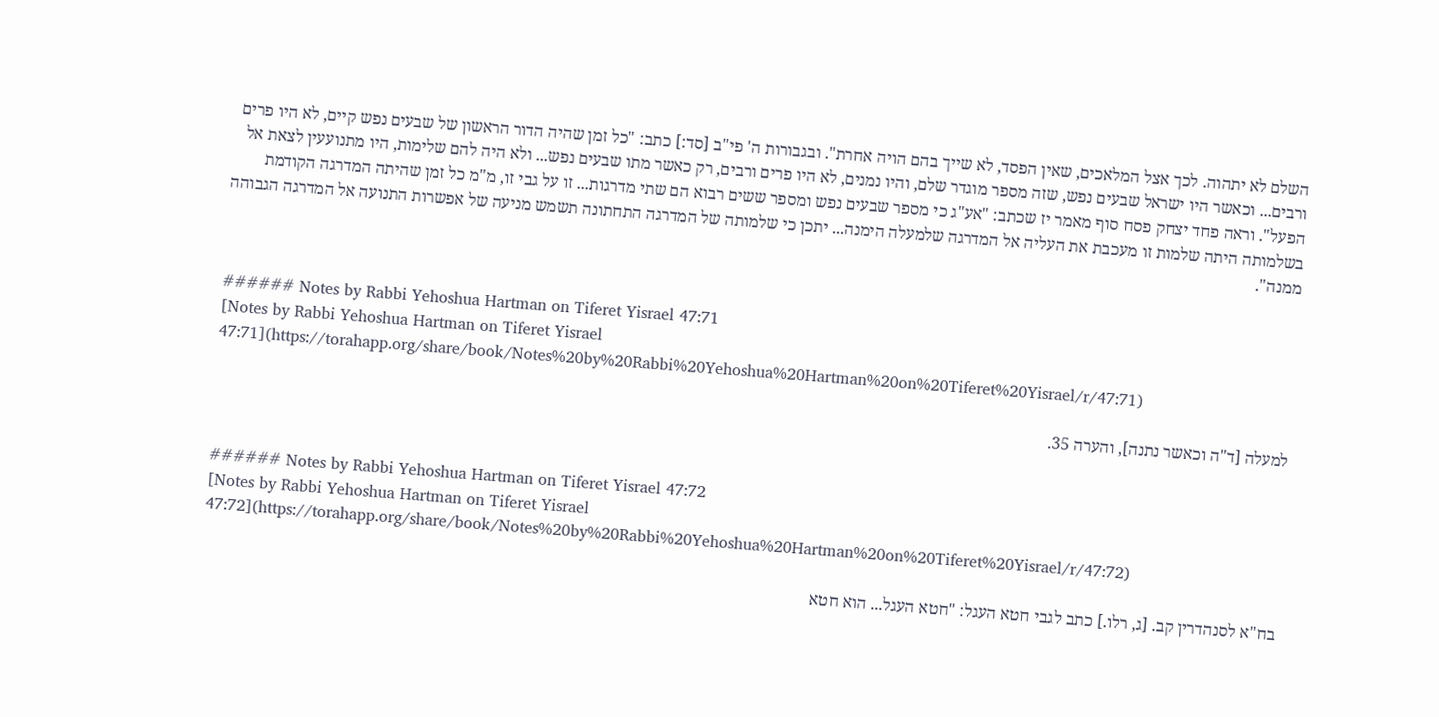השלם לא יתהוה. לכך אצל המלאכים, שאין הפסד, לא שייך בהם הויה אחרת". ובגבורות ה' פי"ב [סד:] כתב: "כל זמן שהיה הדור הראשון של שבעים נפש קיים, לא היו פרים ורבים... וכאשר היו ישראל שבעים נפש, שזה מספר מוגדר שלם, והיו נמנים, לא היו פרים ורבים, רק כאשר מתו שבעים נפש... ולא היה להם שלימות, היו מתנועעין לצאת אל הפעל". וראה פחד יצחק פסח סוף מאמר יז שכתב: "אע"ג כי מספר שבעים נפש ומספר ששים רבוא הם שתי מדרגות... זו על גבי זו, מ"מ כל זמן שהיתה המדרגה הקודמת בשלמותה היתה שלמות זו מעכבת את העליה אל המדרגה שלמעלה הימנה... יתכן כי שלמותה של המדרגה התחתונה תשמש מניעה של אפשרות התנועה אל המדרגה הגבוהה ממנה".


###### Notes by Rabbi Yehoshua Hartman on Tiferet Yisrael 47:71
[Notes by Rabbi Yehoshua Hartman on Tiferet Yisrael 47:71](https://torahapp.org/share/book/Notes%20by%20Rabbi%20Yehoshua%20Hartman%20on%20Tiferet%20Yisrael/r/47:71)

למעלה [ד"ה וכאשר נתנה], והערה 35.


###### Notes by Rabbi Yehoshua Hartman on Tiferet Yisrael 47:72
[Notes by Rabbi Yehoshua Hartman on Tiferet Yisrael 47:72](https://torahapp.org/share/book/Notes%20by%20Rabbi%20Yehoshua%20Hartman%20on%20Tiferet%20Yisrael/r/47:72)

בח"א לסנהדרין קב. [ג, רלו.] כתב לגבי חטא העגל: "חטא העגל... הוא חטא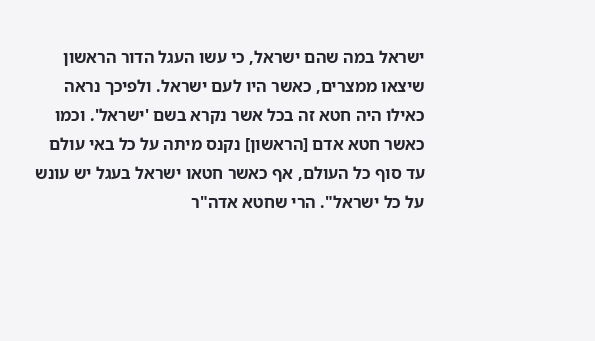ישראל במה שהם ישראל, כי עשו העגל הדור הראשון שיצאו ממצרים, כאשר היו לעם ישראל. ולפיכך נראה כאילו היה חטא זה בכל אשר נקרא בשם 'ישראל'. וכמו כאשר חטא אדם [הראשון] נקנס מיתה על כל באי עולם עד סוף כל העולם, אף כאשר חטאו ישראל בעגל יש עונש על כל ישראל". הרי שחטא אדה"ר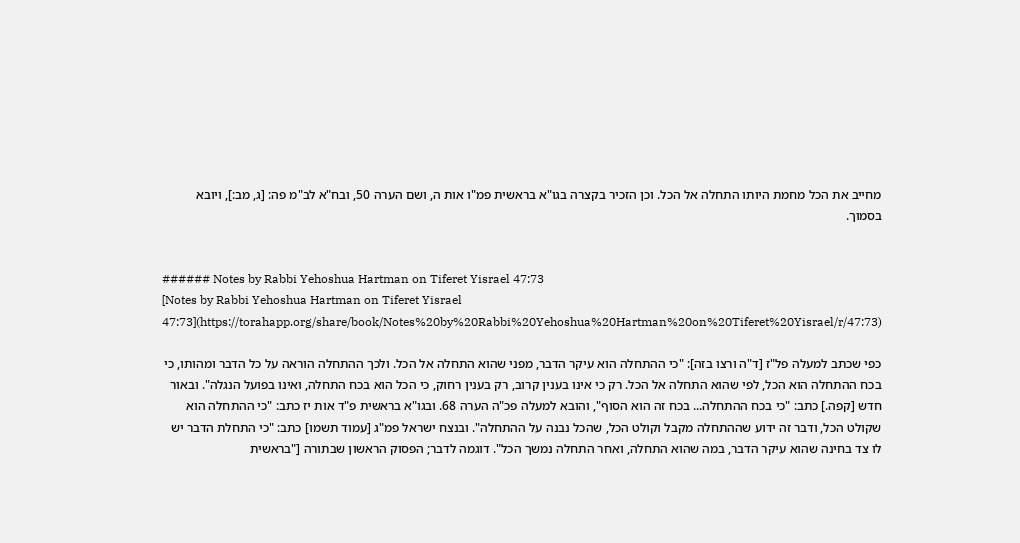מחייב את הכל מחמת היותו התחלה אל הכל. וכן הזכיר בקצרה בגו"א בראשית פמ"ו אות ה, ושם הערה 50, ובח"א לב"מ פה: [ג, מב:], ויובא בסמוך.


###### Notes by Rabbi Yehoshua Hartman on Tiferet Yisrael 47:73
[Notes by Rabbi Yehoshua Hartman on Tiferet Yisrael 47:73](https://torahapp.org/share/book/Notes%20by%20Rabbi%20Yehoshua%20Hartman%20on%20Tiferet%20Yisrael/r/47:73)

כפי שכתב למעלה פל"ז [ד"ה ורצו בזה]: "כי ההתחלה הוא עיקר הדבר, מפני שהוא התחלה אל הכל. ולכך ההתחלה הוראה על כל הדבר ומהותו, כי בכח ההתחלה הוא הכל, לפי שהוא התחלה אל הכל. רק כי אינו בענין קרוב, רק בענין רחוק, כי הכל הוא בכח התחלה, ואינו בפועל הנגלה". ובאור חדש [קפה.] כתב: "כי בכח ההתחלה... בכח זה הוא הסוף", והובא למעלה פכ"ה הערה 68. ובגו"א בראשית פ"ד אות יז כתב: "כי ההתחלה הוא שקולט הכל, ודבר זה ידוע שההתחלה מקבל וקולט הכל, שהכל נבנה על ההתחלה". ובנצח ישראל פמ"ג [עמוד תשמו] כתב: "כי התחלת הדבר יש לו צד בחינה שהוא עיקר הדבר, במה שהוא התחלה, ואחר התחלה נמשך הכל". דוגמה לדבר; הפסוק הראשון שבתורה ["בראשית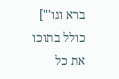ברא וגו'"] כולל בתוכו את כל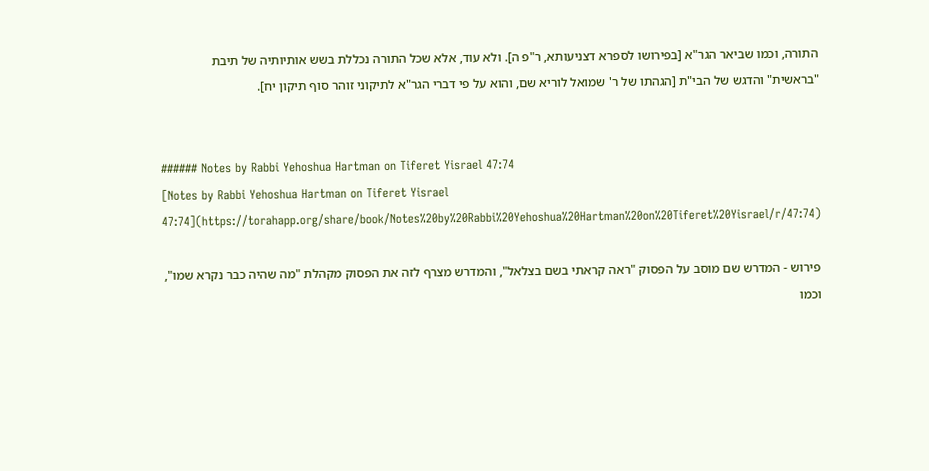התורה, וכמו שביאר הגר"א [בפירושו לספרא דצניעותא, ר"פ ה]. ולא עוד, אלא שכל התורה נכללת בשש אותיותיה של תיבת "בראשית" והדגש של הבי"ת [הגהתו של ר' שמואל לוריא שם, והוא על פי דברי הגר"א לתיקוני זוהר סוף תיקון יח].


###### Notes by Rabbi Yehoshua Hartman on Tiferet Yisrael 47:74
[Notes by Rabbi Yehoshua Hartman on Tiferet Yisrael 47:74](https://torahapp.org/share/book/Notes%20by%20Rabbi%20Yehoshua%20Hartman%20on%20Tiferet%20Yisrael/r/47:74)

פירוש - המדרש שם מוסב על הפסוק "ראה קראתי בשם בצלאל", והמדרש מצרף לזה את הפסוק מקהלת "מה שהיה כבר נקרא שמו", וכמו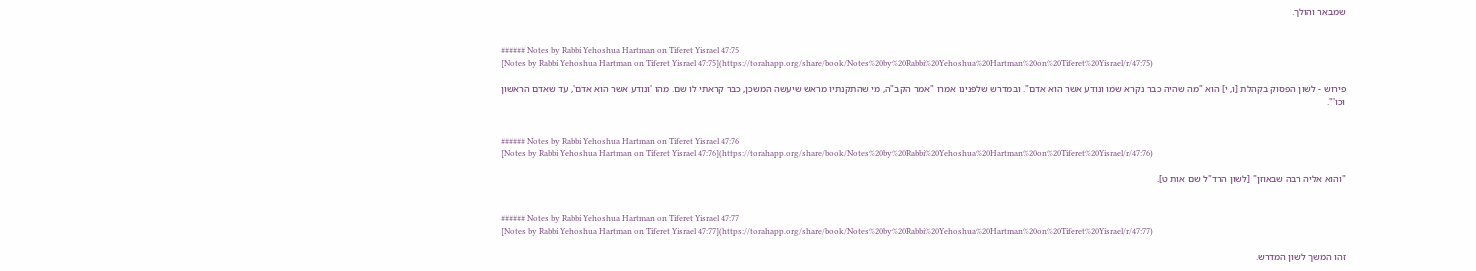שמבאר והולך.


###### Notes by Rabbi Yehoshua Hartman on Tiferet Yisrael 47:75
[Notes by Rabbi Yehoshua Hartman on Tiferet Yisrael 47:75](https://torahapp.org/share/book/Notes%20by%20Rabbi%20Yehoshua%20Hartman%20on%20Tiferet%20Yisrael/r/47:75)

פירוש - לשון הפסוק בקהלת [ו, י] הוא "מה שהיה כבר נקרא שמו ונודע אשר הוא אדם". ובמדרש שלפנינו אמרו "אמר הקב"ה, מי שהתקנתיו מראש שיעשה המשכן, כבר קראתי לו שם. מהו 'ונודע אשר הוא אדם', עד שאדם הראשון וכו'".


###### Notes by Rabbi Yehoshua Hartman on Tiferet Yisrael 47:76
[Notes by Rabbi Yehoshua Hartman on Tiferet Yisrael 47:76](https://torahapp.org/share/book/Notes%20by%20Rabbi%20Yehoshua%20Hartman%20on%20Tiferet%20Yisrael/r/47:76)

"והוא אליה רבה שבאוזן" [לשון הרד"ל שם אות ט].


###### Notes by Rabbi Yehoshua Hartman on Tiferet Yisrael 47:77
[Notes by Rabbi Yehoshua Hartman on Tiferet Yisrael 47:77](https://torahapp.org/share/book/Notes%20by%20Rabbi%20Yehoshua%20Hartman%20on%20Tiferet%20Yisrael/r/47:77)

זהו המשך לשון המדרש.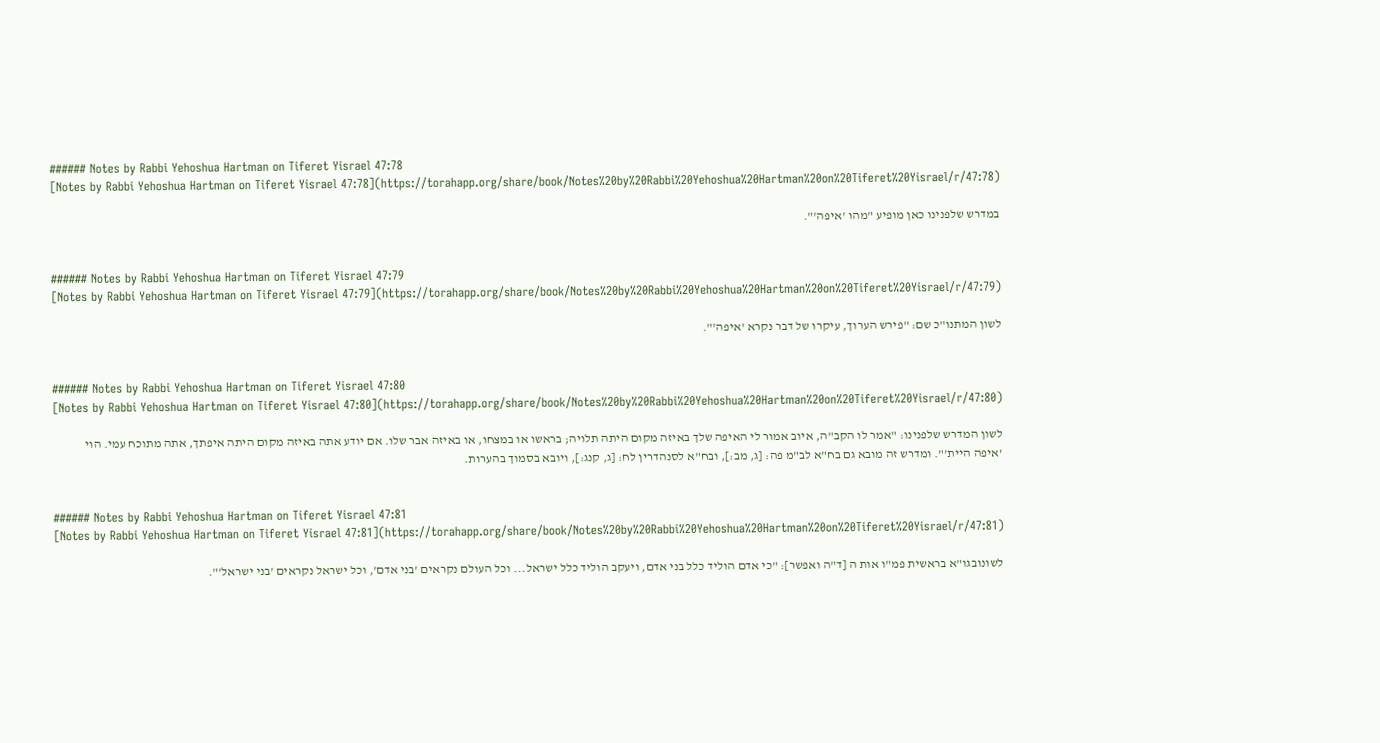###### Notes by Rabbi Yehoshua Hartman on Tiferet Yisrael 47:78
[Notes by Rabbi Yehoshua Hartman on Tiferet Yisrael 47:78](https://torahapp.org/share/book/Notes%20by%20Rabbi%20Yehoshua%20Hartman%20on%20Tiferet%20Yisrael/r/47:78)

במדרש שלפנינו כאן מופיע "מהו 'איפה'".


###### Notes by Rabbi Yehoshua Hartman on Tiferet Yisrael 47:79
[Notes by Rabbi Yehoshua Hartman on Tiferet Yisrael 47:79](https://torahapp.org/share/book/Notes%20by%20Rabbi%20Yehoshua%20Hartman%20on%20Tiferet%20Yisrael/r/47:79)

לשון המתנו"כ שם: "פירש הערוך, עיקרו של דבר נקרא 'איפה'".


###### Notes by Rabbi Yehoshua Hartman on Tiferet Yisrael 47:80
[Notes by Rabbi Yehoshua Hartman on Tiferet Yisrael 47:80](https://torahapp.org/share/book/Notes%20by%20Rabbi%20Yehoshua%20Hartman%20on%20Tiferet%20Yisrael/r/47:80)

לשון המדרש שלפנינו: "אמר לו הקב"ה, איוב אמור לי האיפה שלך באיזה מקום היתה תלויה; בראשו או במצחו, או באיזה אבר שלו. אם יודע אתה באיזה מקום היתה איפתך, אתה מתוכח עמי. הוי 'איפה היית'". ומדרש זה מובא גם בח"א לב"מ פה: [ג, מב:], ובח"א לסנהדרין לח: [ג, קנג:], ויובא בסמוך בהערות.


###### Notes by Rabbi Yehoshua Hartman on Tiferet Yisrael 47:81
[Notes by Rabbi Yehoshua Hartman on Tiferet Yisrael 47:81](https://torahapp.org/share/book/Notes%20by%20Rabbi%20Yehoshua%20Hartman%20on%20Tiferet%20Yisrael/r/47:81)

לשונובגו"א בראשית פמ"ו אות ה [ד"ה ואפשר]: "כי אדם הוליד כלל בני אדם, ויעקב הוליד כלל ישראל... וכל העולם נקראים 'בני אדם', וכל ישראל נקראים 'בני ישראל'".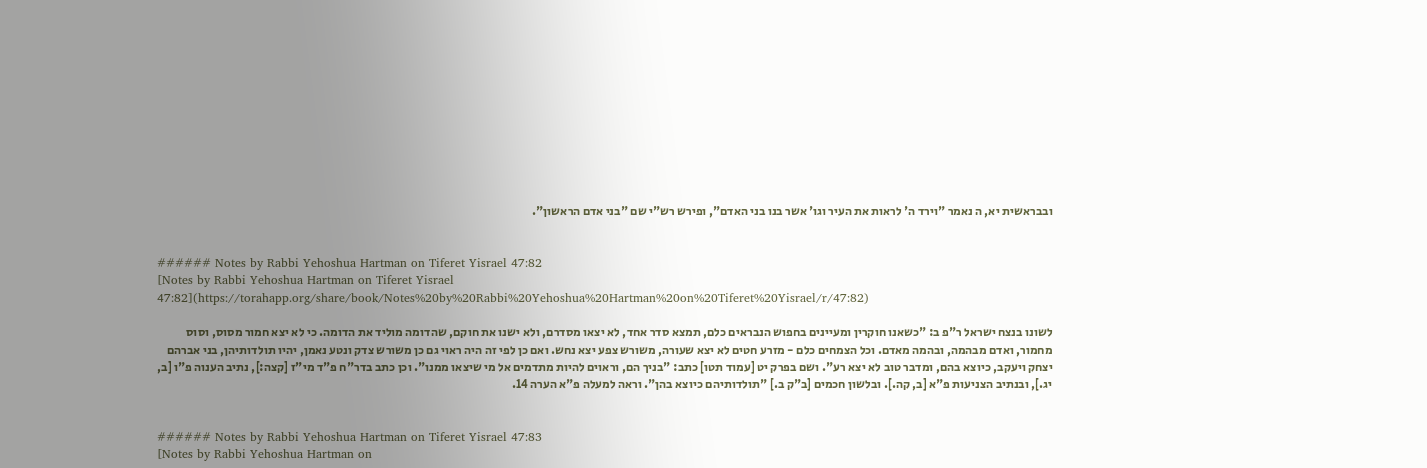ובבראשית יא, ה נאמר "וירד ה' לראות את העיר וגו' אשר בנו בני האדם", ופירש רש"י שם "בני אדם הראשון".


###### Notes by Rabbi Yehoshua Hartman on Tiferet Yisrael 47:82
[Notes by Rabbi Yehoshua Hartman on Tiferet Yisrael 47:82](https://torahapp.org/share/book/Notes%20by%20Rabbi%20Yehoshua%20Hartman%20on%20Tiferet%20Yisrael/r/47:82)

לשונו בנצח ישראל ר"פ ב: "כשאנו חוקרין ומעיינים בחפוש הנבראים כלם, תמצא סדר אחד, לא יצאו מסדרם, ולא ישנו את חוקם, שהדומה מוליד את הדומה. כי לא יצא חמור מסוס, וסוס מחמור, ואדם מבהמה, ובהמה מאדם. וכל הצמחים כלם - מזרע חטים לא יצא שעורה, משורש צפע יצא נחש. ואם כן לפי זה היה ראוי גם כן משורש צדק ונטע נאמן, יהיו תולדותיהן, בני אברהם יצחק ויעקב, כיוצא בהם, ומדבר טוב לא יצא רע". ושם בפרק יט [עמוד תטו] כתב: "בניך הם, וראוים להיות מתדמים אל מי שיצאו ממנו". וכן כתב בדר"ח פ"ד מי"ז [קצה:], נתיב הענוה פ"ו [ב, יג.], ובנתיב הצניעות פ"א [ב, קה.]. ובלשון חכמים [ב"ק ב.] "תולדותיהם כיוצא בהן". וראה למעלה פ"א הערה 14.


###### Notes by Rabbi Yehoshua Hartman on Tiferet Yisrael 47:83
[Notes by Rabbi Yehoshua Hartman on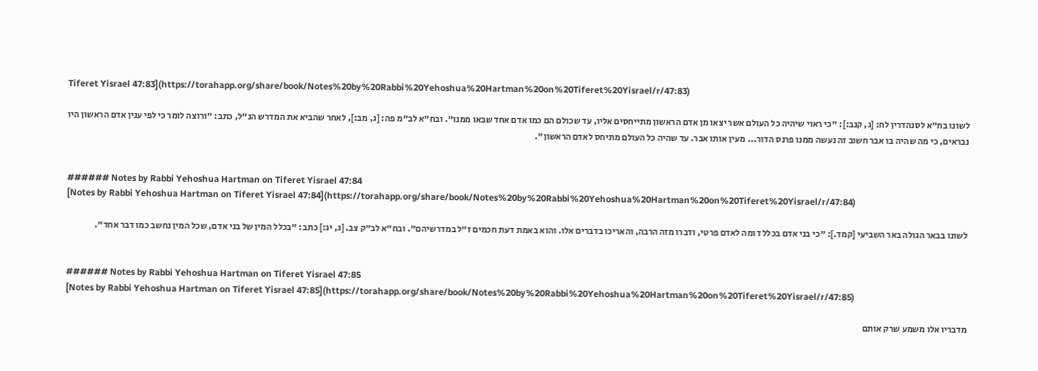Tiferet Yisrael 47:83](https://torahapp.org/share/book/Notes%20by%20Rabbi%20Yehoshua%20Hartman%20on%20Tiferet%20Yisrael/r/47:83)

לשונו בח"א לסנהדרין לח: [ג, קנב:]: "כי ראוי שיהיה כל העולם אשר יצאו מן אדם הראשון מתייחסים אליו, עד שכולם הם כמו אדם אחד שבאו ממנו". ובח"א לב"מ פה: [ג, מב:], לאחר שהביא את המדרש הנ"ל, כתב: "ורוצה לומר כי לפי ענין אדם הראשון היו נבראים, כי מה שהיה בו אבר חשוב זה נעשה ממנו פרנס הדור... מעין אותו אבר. עד שהיה כל העולם מתיחס לאדם הראשון".


###### Notes by Rabbi Yehoshua Hartman on Tiferet Yisrael 47:84
[Notes by Rabbi Yehoshua Hartman on Tiferet Yisrael 47:84](https://torahapp.org/share/book/Notes%20by%20Rabbi%20Yehoshua%20Hartman%20on%20Tiferet%20Yisrael/r/47:84)

לשונו בבאר הגולה באר השביעי [קמד.]: "כי בני אדם בכלל דומה לאדם פרטי, ודברו מזה הרבה, והאריכו בדברים אלו. והוא באמת דעת חכמים ז"ל במדרשיהם". ובח"א לב"ק צב. [ג, יג:] כתב: "בכלל המין של בני אדם, שכל המין נחשב כמו דבר אחד".


###### Notes by Rabbi Yehoshua Hartman on Tiferet Yisrael 47:85
[Notes by Rabbi Yehoshua Hartman on Tiferet Yisrael 47:85](https://torahapp.org/share/book/Notes%20by%20Rabbi%20Yehoshua%20Hartman%20on%20Tiferet%20Yisrael/r/47:85)

מדבריו אלו משמע שרק אותם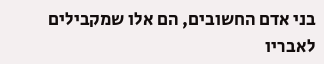בני אדם החשובים, הם אלו שמקבילים לאבריו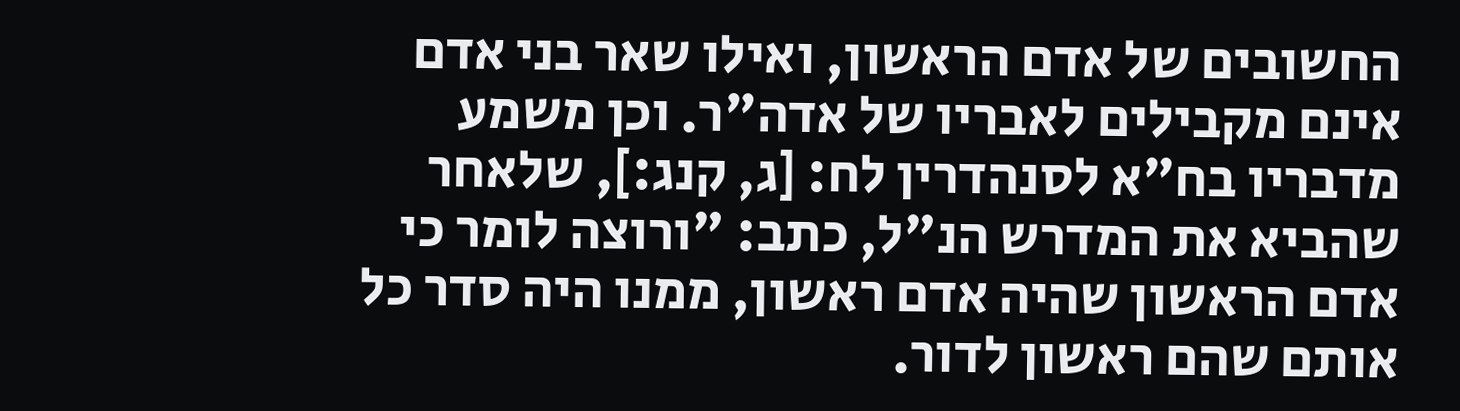החשובים של אדם הראשון, ואילו שאר בני אדם אינם מקבילים לאבריו של אדה"ר. וכן משמע מדבריו בח"א לסנהדרין לח: [ג, קנג:], שלאחר שהביא את המדרש הנ"ל, כתב: "ורוצה לומר כי אדם הראשון שהיה אדם ראשון, ממנו היה סדר כל אותם שהם ראשון לדור.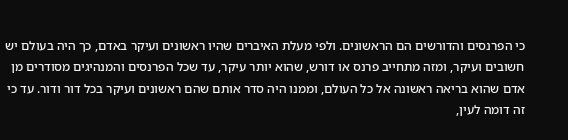כי הפרנסים והדורשים הם הראשונים. ולפי מעלת האיברים שהיו ראשונים ועיקר באדם, כך היה בעולם יש חשובים ועיקר, ומזה מתחייב פרנס או דורש, שהוא יותר עיקר, עד שכל הפרנסים והמנהיגים מסודרים מן אדם שהוא בריאה ראשונה אל כל העולם, וממנו היה סדר אותם שהם ראשונים ועיקר בכל דור ודור. עד כי זה דומה לעין,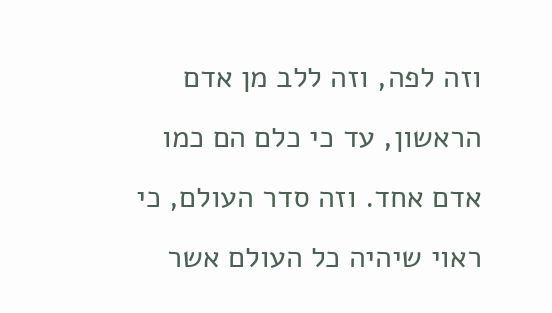וזה לפה, וזה ללב מן אדם הראשון, עד כי כלם הם כמו אדם אחד. וזה סדר העולם, כי ראוי שיהיה כל העולם אשר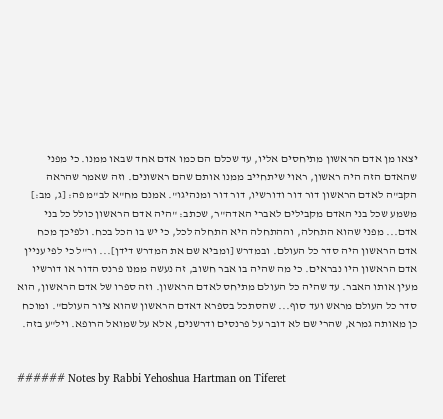יצאו מן אדם הראשון מתיחסים אליו, עד שכלם הם כמו אדם אחד שבאו ממנו. כי מפני שהאדם הזה היה ראשון, ראוי שיתחייב ממנו אותם שהם ראשונים. וזה שאמר שהראה הקב"ה לאדם הראשון דור דור ודורשיו, דור דור ומנהיגו". אמנם מח"א לב"מ פה: [ג, מב:] משמע שכל בני האדם מקבילים לאברי האדה"ר, שכתב: "היה אדם הראשון כולל כל בני אדם... מפני שהוא התחלה, וההתחלה היא התחלה לכל, כי יש בו הכל בכח. ולפיכך מכח אדם הראשון היה סדר כל העולם. ובמדרש [ומביא שם את המדרש דידן]... ור"ל כי לפי עניין אדם הראשון היו נבראים. כי מה שהיה בו אבר חשוב, זה נעשה ממנו פרנס הדור או דורשיו מעין אותו האבר. עד שהיה כל העולם מתיחס לאדם הראשון. וזה ספרו של אדם הראשון, הוא סדר כל העולם מראש ועד סוף... שהסתכל בספרא דאדם הראשון שהוא ציור העולם". ומוכח כן מאותה גמרא, שהרי שם לא דובר על פרנסים ודרשנים, אלא על שמואל הרופא. ויל"ע בזה.


###### Notes by Rabbi Yehoshua Hartman on Tiferet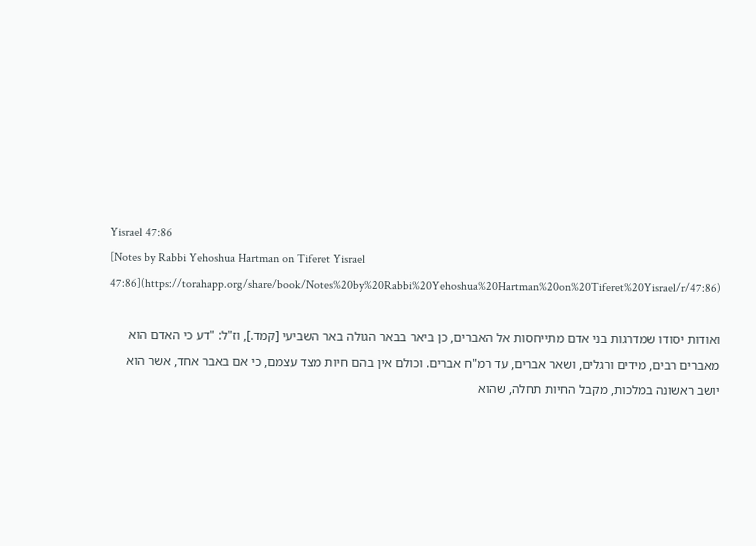Yisrael 47:86
[Notes by Rabbi Yehoshua Hartman on Tiferet Yisrael 47:86](https://torahapp.org/share/book/Notes%20by%20Rabbi%20Yehoshua%20Hartman%20on%20Tiferet%20Yisrael/r/47:86)

ואודות יסודו שמדרגות בני אדם מתייחסות אל האברים, כן ביאר בבאר הגולה באר השביעי [קמד.], וז"ל: "דע כי האדם הוא מאברים רבים, מידים ורגלים, ושאר אברים, עד רמ"ח אברים. וכולם אין בהם חיות מצד עצמם, כי אם באבר אחד, אשר הוא יושב ראשונה במלכות, מקבל החיות תחלה, שהוא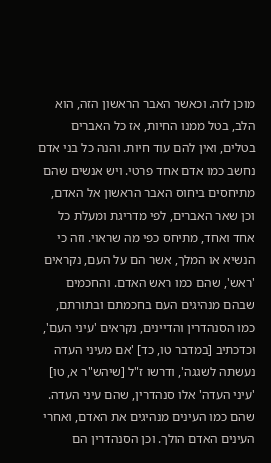מוכן לזה. וכאשר האבר הראשון הזה, הוא הלב, בטל ממנו החיות, אז כל האברים בטלים, ואין להם עוד חיות. והנה כל בני אדם נחשב כמו אדם אחד פרטי. ויש אנשים שהם מתיחסים ביחוס האבר הראשון אל האדם, וכן שאר האברים, לפי מדריגת ומעלת כל אחד ואחד, מתיחס כפי מה שראוי. וזה כי הנשיא או המלך, אשר הם על העם, נקראים 'ראש', שהם כמו ראש האדם. והחכמים שבהם מנהיגים העם בחכמתם ובתורתם, כמו הסנהדרין והדיינים, נקראים 'עיני העם', וכדכתיב [במדבר טו, כד] 'אם מעיני העדה נעשתה לשגגה', ודרשו ז"ל [שיהש"ר א, טו] 'עיני העדה' אלו סנהדרין, שהם עיני העדה. שהם כמו העינים מנהיגים את האדם, ואחרי העינים האדם הולך. וכן הסנהדרין הם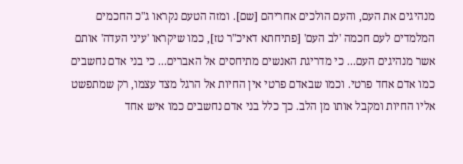מנהיגים את העם, והעם הולכים אחריהם [שם]. ומזה הטעם נקראו ג"כ החכמים המלמדים לעם חכמה 'לב העם' [פתיחתא דאיכ"ר טז], כמו שיקראו 'עיני העדה' אותם אשר מנהיגים העם... כי מדריגת האנשים מתיחסים אל האברים... כי בני אדם נחשבים כמו אדם אחד פרטי. וכמו שבאדם פרטי אין החיות אל הרגל מצד עצמו, רק שמתפשט אליו החיות ומקבל אותו מן הלב. כך כלל בני אדם נחשבים כמו איש אחד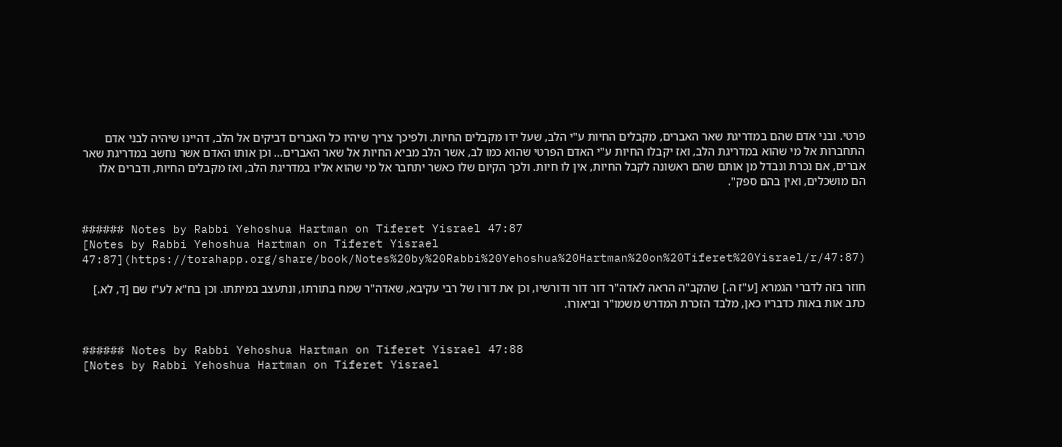פרטי. ובני אדם שהם במדריגת שאר האברים, מקבלים החיות ע"י הלב, שעל ידו מקבלים החיות. ולפיכך צריך שיהיו כל האברים דביקים אל הלב, דהיינו שיהיה לבני אדם התחברות אל מי שהוא במדריגת הלב, ואז יקבלו החיות ע"י האדם הפרטי שהוא כמו לב, אשר הלב מביא החיות אל שאר האברים... וכן אותו האדם אשר נחשב במדריגת שאר אברים, אם נכרת ונבדל מן אותם שהם ראשונה לקבל החיות, אין לו חיות. ולכך הקיום שלו כאשר יתחבר אל מי שהוא אליו במדריגת הלב, ואז מקבלים החיות, ודברים אלו הם מושכלים, ואין בהם ספק".


###### Notes by Rabbi Yehoshua Hartman on Tiferet Yisrael 47:87
[Notes by Rabbi Yehoshua Hartman on Tiferet Yisrael 47:87](https://torahapp.org/share/book/Notes%20by%20Rabbi%20Yehoshua%20Hartman%20on%20Tiferet%20Yisrael/r/47:87)

חוזר בזה לדברי הגמרא [ע"ז ה.] שהקב"ה הראה לאדה"ר דור דור ודורשיו, וכן את דורו של רבי עקיבא, שאדה"ר שמח בתורתו, ונתעצב במיתתו. וכן בח"א לע"ז שם [ד, לא.] כתב אות באות כדבריו כאן, מלבד הזכרת המדרש משמו"ר וביאורו.


###### Notes by Rabbi Yehoshua Hartman on Tiferet Yisrael 47:88
[Notes by Rabbi Yehoshua Hartman on Tiferet Yisrael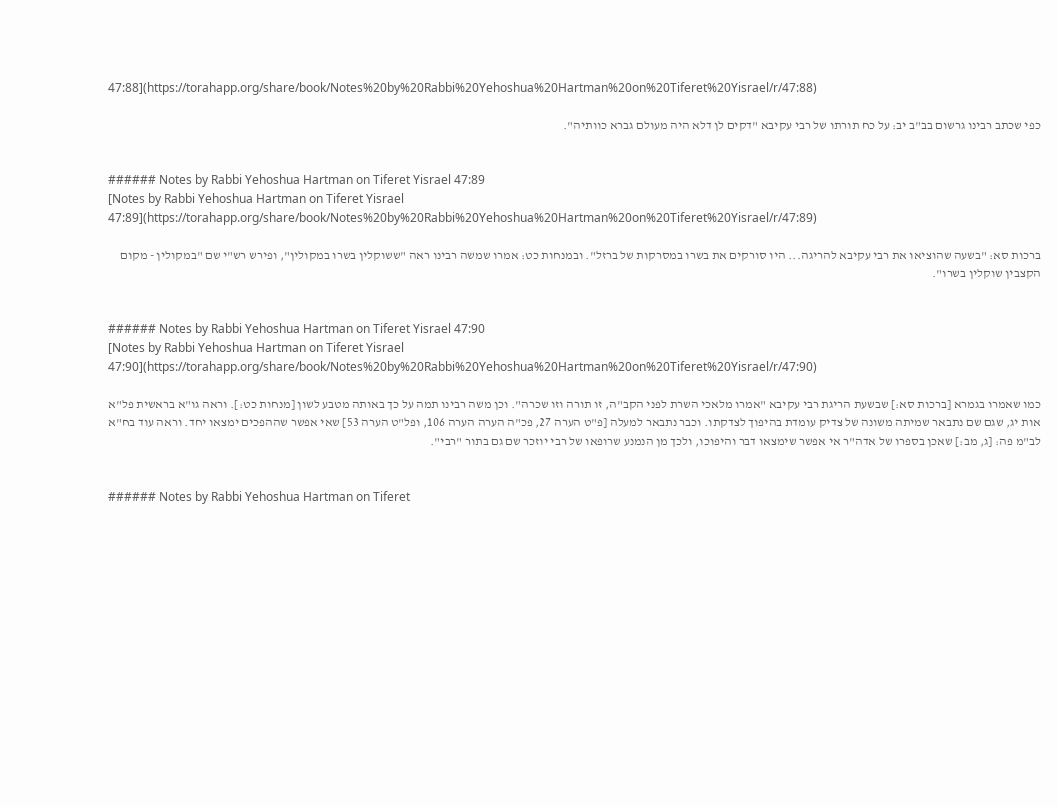47:88](https://torahapp.org/share/book/Notes%20by%20Rabbi%20Yehoshua%20Hartman%20on%20Tiferet%20Yisrael/r/47:88)

כפי שכתב רבינו גרשום בב"ב יב: על כח תורתו של רבי עקיבא "דקים לן דלא היה מעולם גברא כוותיה".


###### Notes by Rabbi Yehoshua Hartman on Tiferet Yisrael 47:89
[Notes by Rabbi Yehoshua Hartman on Tiferet Yisrael 47:89](https://torahapp.org/share/book/Notes%20by%20Rabbi%20Yehoshua%20Hartman%20on%20Tiferet%20Yisrael/r/47:89)

ברכות סא: "בשעה שהוציאו את רבי עקיבא להריגה... היו סורקים את בשרו במסרקות של ברזל". ובמנחות כט: אמרו שמשה רבינו ראה "ששוקלין בשרו במקולין", ופירש רש"י שם "במקולין - מקום הקצבין שוקלין בשרו".


###### Notes by Rabbi Yehoshua Hartman on Tiferet Yisrael 47:90
[Notes by Rabbi Yehoshua Hartman on Tiferet Yisrael 47:90](https://torahapp.org/share/book/Notes%20by%20Rabbi%20Yehoshua%20Hartman%20on%20Tiferet%20Yisrael/r/47:90)

כמו שאמרו בגמרא [ברכות סא:] שבשעת הריגת רבי עקיבא "אמרו מלאכי השרת לפני הקב"ה, זו תורה וזו שכרה". וכן משה רבינו תמה על כך באותה מטבע לשון [מנחות כט:]. וראה גו"א בראשית פל"א אות יג, שגם שם נתבאר שמיתה משונה של צדיק עומדת בהיפוך לצדקתו. וכבר נתבאר למעלה [פ"ט הערה 27, פכ"ה הערה הערה 106, ופל"ט הערה 53] שאי אפשר שההפכים ימצאו יחד. וראה עוד בח"א לב"מ פה: [ג, מב:] שאכן בספרו של אדה"ר אי אפשר שימצאו דבר והיפוכו, ולכך מן הנמנע שרופאו של רבי יוזכר שם גם בתור "רבי".


###### Notes by Rabbi Yehoshua Hartman on Tiferet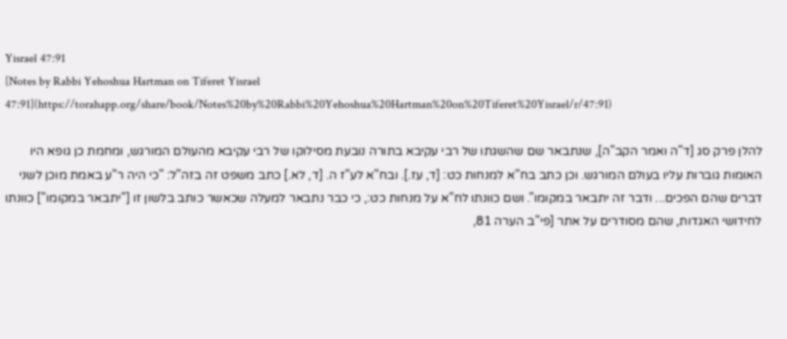Yisrael 47:91
[Notes by Rabbi Yehoshua Hartman on Tiferet Yisrael 47:91](https://torahapp.org/share/book/Notes%20by%20Rabbi%20Yehoshua%20Hartman%20on%20Tiferet%20Yisrael/r/47:91)

להלן פרק סג [ד"ה ואמר הקב"ה], שנתבאר שם שהשגתו של רבי עקיבא בתורה נובעת מסילוקו של רבי עקיבא מהעולם המורגש, ומחמת כן גופא היו האומות גוברות עליו בעולם המורגש. וכן כתב בח"א למנחות כט: [ד, עז.]. ובח"א לע"ז ה. [ד, לא.] כתב משפט זה בזה"ל: "כי היה ר"ע באמת מוכן לשני דברים שהם הפכים... ודבר זה יתבאר במקומו". ושם כוונתו לח"א על מנחות כט:, כי כבר נתבאר למעלה שכאשר כותב בלשון זו ["יתבאר במקומו"] כוונתו לחידושי האגדות, שהם מסודרים על אתר [פי"ב הערה 81,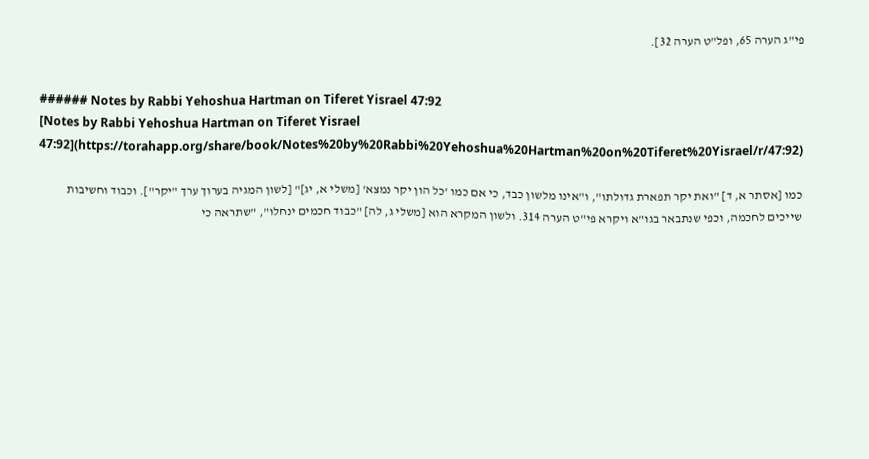פי"ג הערה 65, ופל"ט הערה 32].


###### Notes by Rabbi Yehoshua Hartman on Tiferet Yisrael 47:92
[Notes by Rabbi Yehoshua Hartman on Tiferet Yisrael 47:92](https://torahapp.org/share/book/Notes%20by%20Rabbi%20Yehoshua%20Hartman%20on%20Tiferet%20Yisrael/r/47:92)

כמו [אסתר א, ד] "ואת יקר תפארת גדולתו", ו"אינו מלשון כבד, כי אם כמו 'כל הון יקר נמצא' [משלי א, יג]" [לשון המגיה בערוך ערך "יקר"]. וכבוד וחשיבות שייכים לחכמה, וכפי שנתבאר בגו"א ויקרא פי"ט הערה 314. ולשון המקרא הוא [משלי ג, לה] "כבוד חכמים ינחלו", "שתראה כי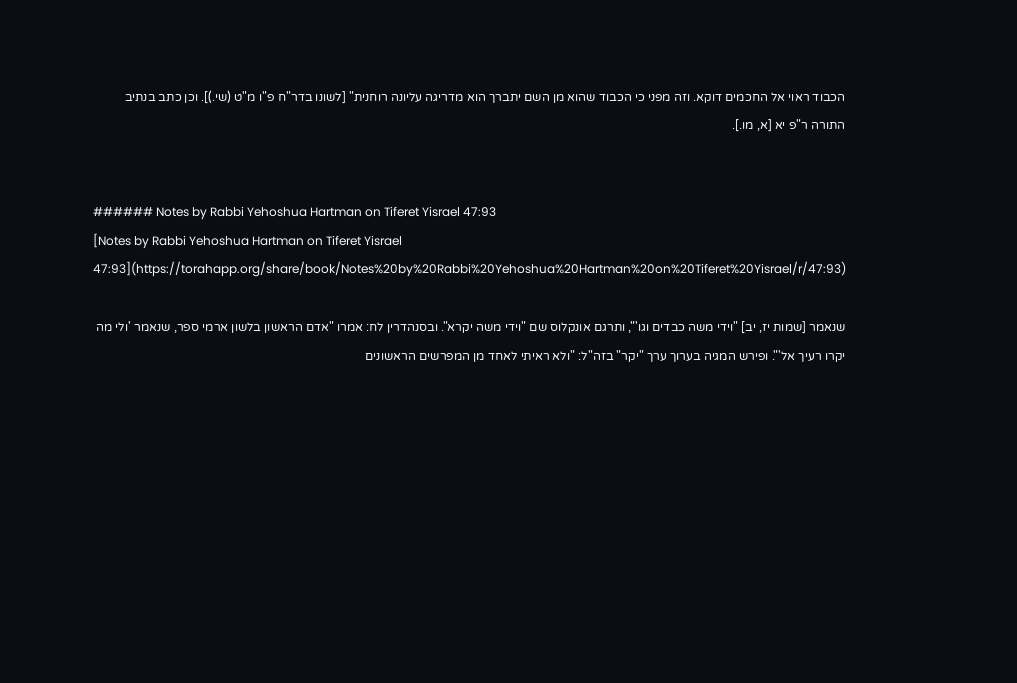הכבוד ראוי אל החכמים דוקא. וזה מפני כי הכבוד שהוא מן השם יתברך הוא מדריגה עליונה רוחנית" [לשונו בדר"ח פ"ו מ"ט (שי.)]. וכן כתב בנתיב התורה ר"פ יא [א, מו.].


###### Notes by Rabbi Yehoshua Hartman on Tiferet Yisrael 47:93
[Notes by Rabbi Yehoshua Hartman on Tiferet Yisrael 47:93](https://torahapp.org/share/book/Notes%20by%20Rabbi%20Yehoshua%20Hartman%20on%20Tiferet%20Yisrael/r/47:93)

שנאמר [שמות יז, יב] "וידי משה כבדים וגו'", ותרגם אונקלוס שם "וידי משה יקרא". ובסנהדרין לח: אמרו "אדם הראשון בלשון ארמי ספר, שנאמר 'ולי מה יקרו רעיך אל'". ופירש המגיה בערוך ערך "יקר" בזה"ל: "ולא ראיתי לאחד מן המפרשים הראשונים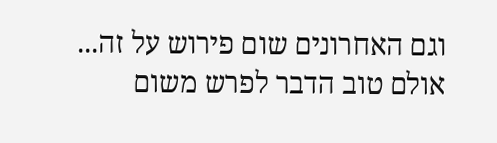וגם האחרונים שום פירוש על זה... אולם טוב הדבר לפרש משום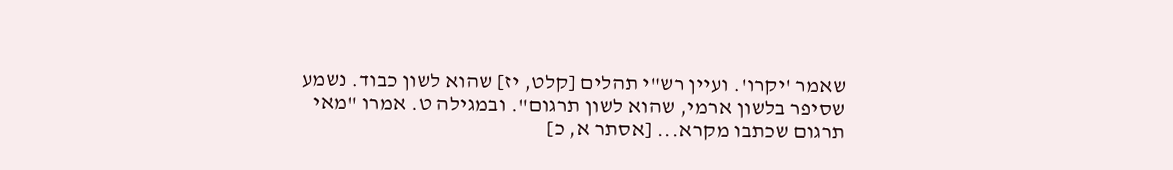שאמר 'יקרו'. ועיין רש"י תהלים [קלט, יז] שהוא לשון כבוד. נשמע שסיפר בלשון ארמי, שהוא לשון תרגום". ובמגילה ט. אמרו "מאי תרגום שכתבו מקרא... [אסתר א, כ]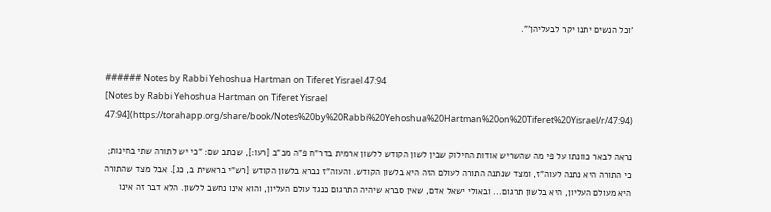'וכל הנשים יתנו יקר לבעליהן'".


###### Notes by Rabbi Yehoshua Hartman on Tiferet Yisrael 47:94
[Notes by Rabbi Yehoshua Hartman on Tiferet Yisrael 47:94](https://torahapp.org/share/book/Notes%20by%20Rabbi%20Yehoshua%20Hartman%20on%20Tiferet%20Yisrael/r/47:94)

נראה לבאר כוונתו על פי מה שהשריש אודות החילוק שבין לשון הקודש ללשון ארמית בדר"ח פ"ה מכ"ב [רעו:], שכתב שם: "כי יש לתורה שתי בחינות; כי התורה היא נתנה לעוה"ז, ומצד שנתנה התורה לעולם הזה היא בלשון הקודש. והעוה"ז נברא בלשון הקודש [רש"י בראשית ב, כג]. אבל מצד שהתורה היא מעולם העליון, היא בלשון תרגום... ובאולי ישאל אדם, שאין סברא שיהיה התרגום כנגד עולם העליון, והוא אינו נחשב ללשון. הלא דבר זה אינו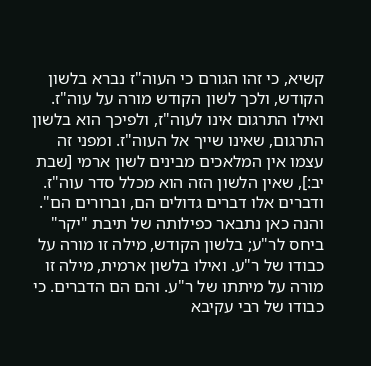קשיא, כי זהו הגורם כי העוה"ז נברא בלשון הקודש, ולכך לשון הקודש מורה על עוה"ז. ואילו התרגום אינו לעוה"ז, ולפיכך הוא בלשון התרגום, שאינו שייך אל העוה"ז. ומפני זה עצמו אין המלאכים מבינים לשון ארמי [שבת יב:], שאין הלשון הזה הוא מכלל סדר עוה"ז. ודברים אלו דברים גדולים הם, וברורים הם". והנה כאן נתבאר כפילותה של תיבת "יקר" ביחס לר"ע; בלשון הקודש, מילה זו מורה על כבודו של ר"ע. ואילו בלשון ארמית, מילה זו מורה על מיתתו של ר"ע. והם הם הדברים. כי כבודו של רבי עקיבא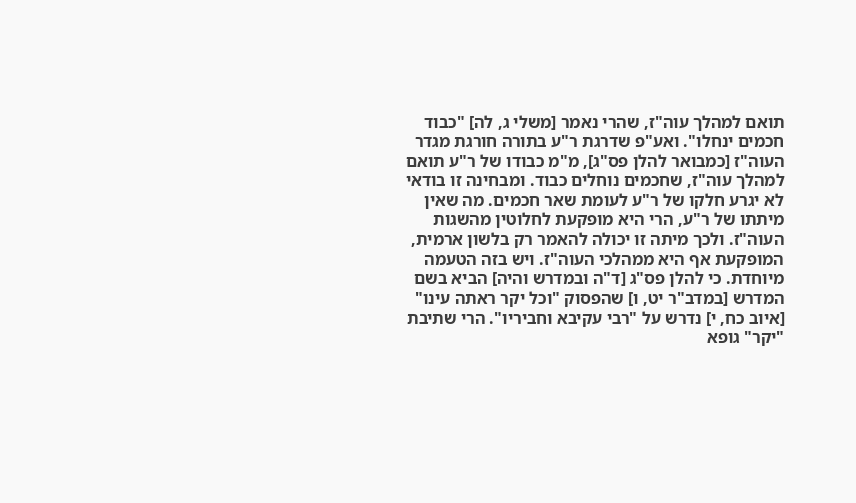תואם למהלך עוה"ז, שהרי נאמר [משלי ג, לה] "כבוד חכמים ינחלו". ואע"פ שדרגת ר"ע בתורה חורגת מגדר העוה"ז [כמבואר להלן פס"ג], מ"מ כבודו של ר"ע תואם למהלך עוה"ז, שחכמים נוחלים כבוד. ומבחינה זו בודאי לא יגרע חלקו של ר"ע לעומת שאר חכמים. מה שאין מיתתו של ר"ע, הרי היא מופקעת לחלוטין מהשגות העוה"ז. ולכך מיתה זו יכולה להאמר רק בלשון ארמית, המופקעת אף היא ממהלכי העוה"ז. ויש בזה הטעמה מיוחדת. כי להלן פס"ג [ד"ה ובמדרש והיה] הביא בשם המדרש [במדב"ר יט, ו] שהפסוק "וכל יקר ראתה עינו" [איוב כח, י] נדרש על "רבי עקיבא וחביריו". הרי שתיבת "יקר" גופא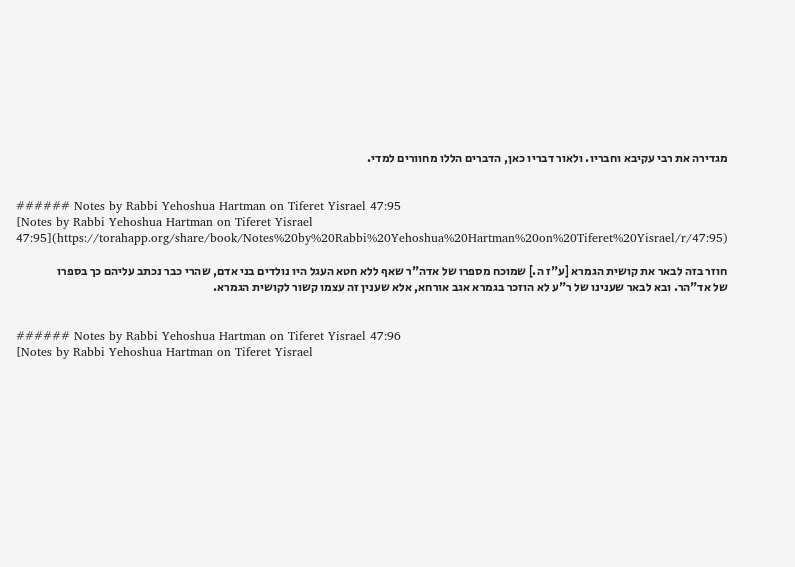מגדירה את רבי עקיבא וחבריו. ולאור דבריו כאן, הדברים הללו מחוורים למדי.


###### Notes by Rabbi Yehoshua Hartman on Tiferet Yisrael 47:95
[Notes by Rabbi Yehoshua Hartman on Tiferet Yisrael 47:95](https://torahapp.org/share/book/Notes%20by%20Rabbi%20Yehoshua%20Hartman%20on%20Tiferet%20Yisrael/r/47:95)

חוזר בזה לבאר את קושית הגמרא [ע"ז ה.] שמוכח מספרו של אדה"ר שאף ללא חטא העגל היו נולדים בני אדם, שהרי כבר נכתב עליהם כך בספרו של אד"הר. ובא לבאר שענינו של ר"ע לא הוזכר בגמרא אגב אורחא, אלא שענין זה עצמו קשור לקושית הגמרא.


###### Notes by Rabbi Yehoshua Hartman on Tiferet Yisrael 47:96
[Notes by Rabbi Yehoshua Hartman on Tiferet Yisrael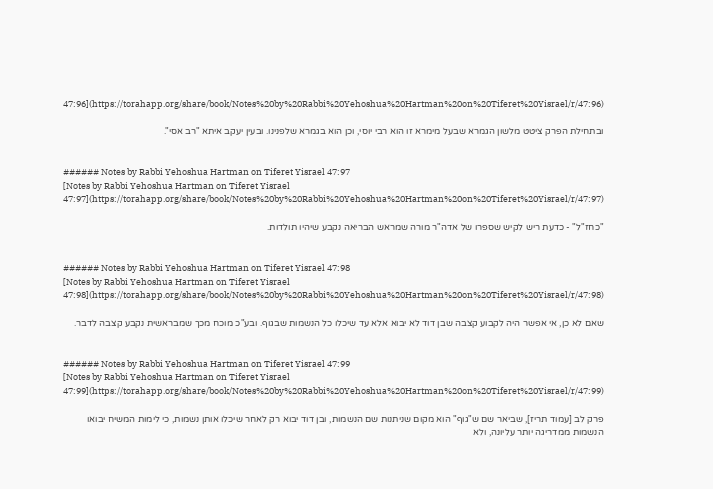47:96](https://torahapp.org/share/book/Notes%20by%20Rabbi%20Yehoshua%20Hartman%20on%20Tiferet%20Yisrael/r/47:96)

ובתחילת הפרק ציטט מלשון הגמרא שבעל מימרא זו הוא רבי יוסי, וכן הוא בגמרא שלפנינו. ובעין יעקב איתא "רב אסי".


###### Notes by Rabbi Yehoshua Hartman on Tiferet Yisrael 47:97
[Notes by Rabbi Yehoshua Hartman on Tiferet Yisrael 47:97](https://torahapp.org/share/book/Notes%20by%20Rabbi%20Yehoshua%20Hartman%20on%20Tiferet%20Yisrael/r/47:97)

"כחז"ל" - כדעת ריש לקיש שספרו של אדה"ר מורה שמראש הבריאה נקבע שיהיו תולדות.


###### Notes by Rabbi Yehoshua Hartman on Tiferet Yisrael 47:98
[Notes by Rabbi Yehoshua Hartman on Tiferet Yisrael 47:98](https://torahapp.org/share/book/Notes%20by%20Rabbi%20Yehoshua%20Hartman%20on%20Tiferet%20Yisrael/r/47:98)

שאם לא כן, אי אפשר היה לקבוע קצבה שבן דוד לא יבוא אלא עד שיכלו כל הנשמות שבגוף. ובע"כ מוכח מכך שמבראשית נקבע קצבה לדבר.


###### Notes by Rabbi Yehoshua Hartman on Tiferet Yisrael 47:99
[Notes by Rabbi Yehoshua Hartman on Tiferet Yisrael 47:99](https://torahapp.org/share/book/Notes%20by%20Rabbi%20Yehoshua%20Hartman%20on%20Tiferet%20Yisrael/r/47:99)

פרק לב [עמוד תריז], שביאר שם ש"גוף" הוא מקום שניתנות שם הנשמות, ובן דוד יבוא רק לאחר שיכלו אותן נשמות, כי לימות המשיח יבואו הנשמות ממדריגה יותר עליונה, ולא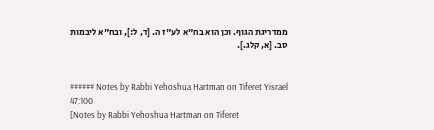ממדריגת הגוף. וכן הוא בח"א לע"ז ה. [ד, ל:], ובח"א ליבמות סב. [א, קלג.].


###### Notes by Rabbi Yehoshua Hartman on Tiferet Yisrael 47:100
[Notes by Rabbi Yehoshua Hartman on Tiferet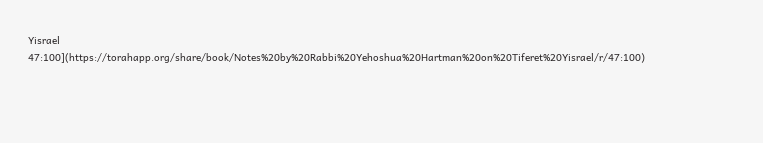Yisrael 47:100](https://torahapp.org/share/book/Notes%20by%20Rabbi%20Yehoshua%20Hartman%20on%20Tiferet%20Yisrael/r/47:100)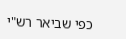כפי שביאר רש"י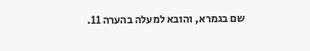שם בגמרא, והובא למעלה בהערה 11.